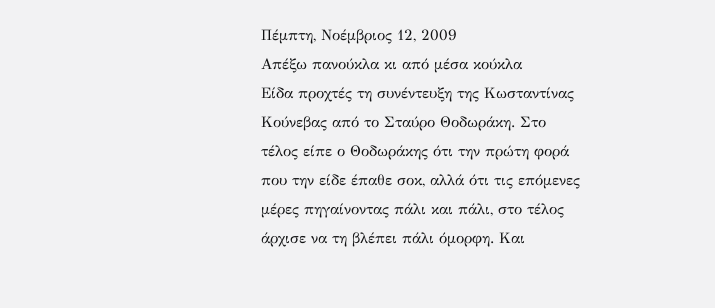Πέμπτη, Νοέμβριος 12, 2009
Απέξω πανούκλα κι από μέσα κούκλα
Είδα προχτές τη συνέντευξη της Κωσταντίνας Κούνεβας από το Σταύρο Θοδωράκη. Στο τέλος είπε ο Θοδωράκης ότι την πρώτη φορά που την είδε έπαθε σοκ, αλλά ότι τις επόμενες μέρες πηγαίνοντας πάλι και πάλι, στο τέλος άρχισε να τη βλέπει πάλι όμορφη. Και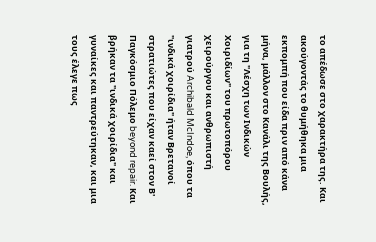το απέδωσε στο χαρακτήρα της. Και ακούγοντάς το θυμήθηκα μια εκπομπή που είδα πριν από κάνα μήνα, μάλλον στο Κανάλι της Βουλής, για τη "Λέσχη των Ινδικών Χοιριδίων" του πρωτοπόρου χειρούργου και ανθρωπιστή γιατρού Archibald McIndoe, όπου τα "ινδικά χοιρίδια" ήταν Βρετανοί στρατιώτες που είχαν καεί στον Β' Παγκόσμιο Πόλεμο beyond repair. Και βρήκαν τα "ινδικά χοιρίδια" και γυναίκες και παντρεύτηκαν, και μια τους έλεγε πως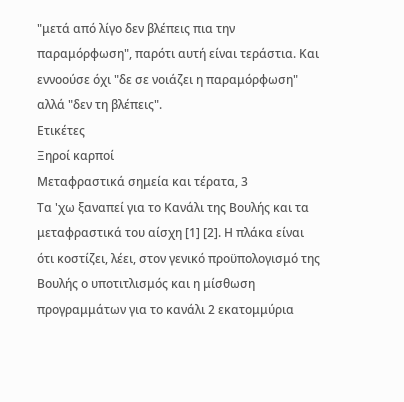"μετά από λίγο δεν βλέπεις πια την παραμόρφωση", παρότι αυτή είναι τεράστια. Και εννοούσε όχι "δε σε νοιάζει η παραμόρφωση" αλλά "δεν τη βλέπεις".
Ετικέτες
Ξηροί καρποί
Μεταφραστικά σημεία και τέρατα, 3
Τα 'χω ξαναπεί για το Κανάλι της Βουλής και τα μεταφραστικά του αίσχη [1] [2]. Η πλάκα είναι ότι κοστίζει, λέει, στον γενικό προϋπολογισμό της Βουλής ο υποτιτλισμός και η μίσθωση προγραμμάτων για το κανάλι 2 εκατομμύρια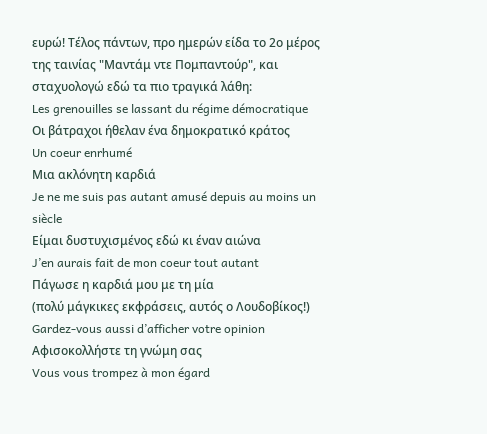ευρώ! Τέλος πάντων, προ ημερών είδα το 2ο μέρος της ταινίας "Μαντάμ ντε Πομπαντούρ", και σταχυολογώ εδώ τα πιο τραγικά λάθη:
Les grenouilles se lassant du régime démocratique
Οι βάτραχοι ήθελαν ένα δημοκρατικό κράτος
Un coeur enrhumé
Μια ακλόνητη καρδιά
Je ne me suis pas autant amusé depuis au moins un siècle
Είμαι δυστυχισμένος εδώ κι έναν αιώνα
J’en aurais fait de mon coeur tout autant
Πάγωσε η καρδιά μου με τη μία
(πολύ μάγκικες εκφράσεις, αυτός ο Λουδοβίκος!)
Gardez-vous aussi d’afficher votre opinion
Αφισοκολλήστε τη γνώμη σας
Vous vous trompez à mon égard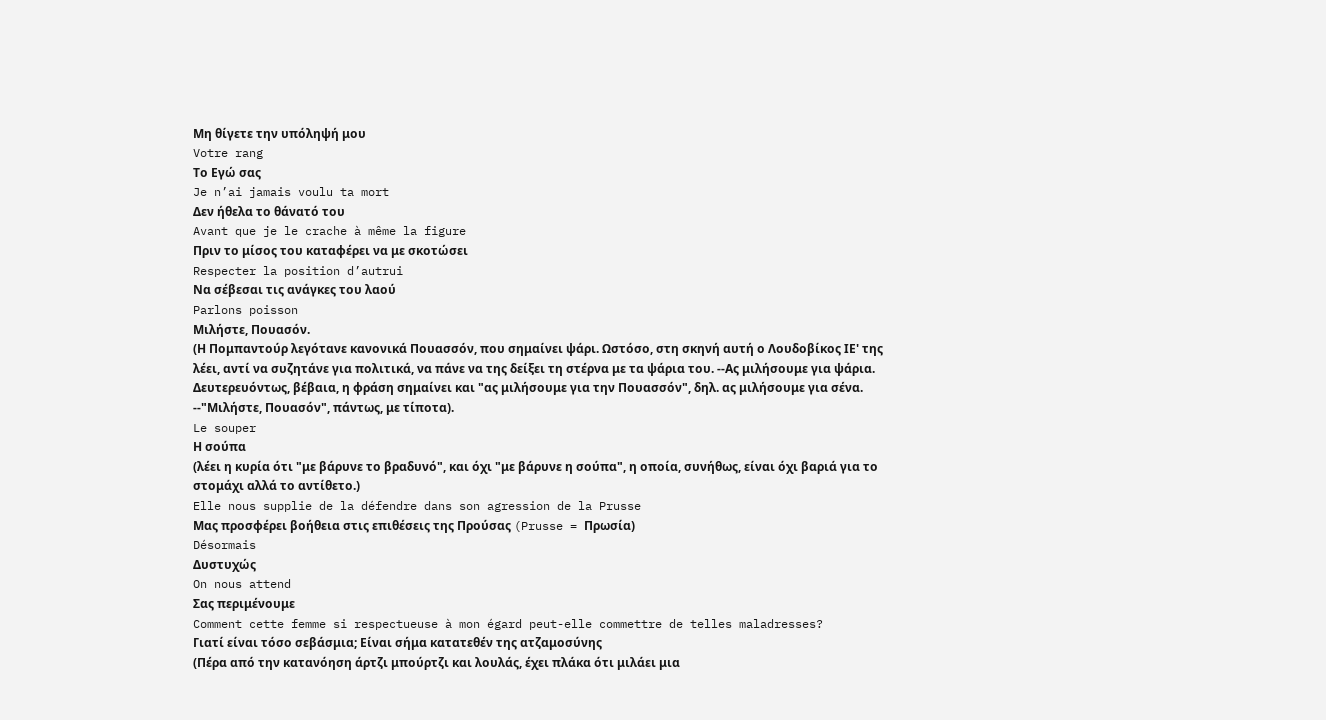Μη θίγετε την υπόληψή μου
Votre rang
Το Εγώ σας
Je n’ai jamais voulu ta mort
Δεν ήθελα το θάνατό του
Avant que je le crache à même la figure
Πριν το μίσος του καταφέρει να με σκοτώσει
Respecter la position d’autrui
Να σέβεσαι τις ανάγκες του λαού
Parlons poisson
Μιλήστε, Πουασόν.
(Η Πομπαντούρ λεγότανε κανονικά Πουασσόν, που σημαίνει ψάρι. Ωστόσο, στη σκηνή αυτή ο Λουδοβίκος ΙΕ' της λέει, αντί να συζητάνε για πολιτικά, να πάνε να της δείξει τη στέρνα με τα ψάρια του. --Ας μιλήσουμε για ψάρια. Δευτερευόντως, βέβαια, η φράση σημαίνει και "ας μιλήσουμε για την Πουασσόν", δηλ. ας μιλήσουμε για σένα. --"Μιλήστε, Πουασόν", πάντως, με τίποτα).
Le souper
Η σούπα
(λέει η κυρία ότι "με βάρυνε το βραδυνό", και όχι "με βάρυνε η σούπα", η οποία, συνήθως, είναι όχι βαριά για το στομάχι αλλά το αντίθετο.)
Elle nous supplie de la défendre dans son agression de la Prusse
Μας προσφέρει βοήθεια στις επιθέσεις της Προύσας (Prusse = Πρωσία)
Désormais
Δυστυχώς
On nous attend
Σας περιμένουμε
Comment cette femme si respectueuse à mon égard peut-elle commettre de telles maladresses?
Γιατί είναι τόσο σεβάσμια; Είναι σήμα κατατεθέν της ατζαμοσύνης
(Πέρα από την κατανόηση άρτζι μπούρτζι και λουλάς, έχει πλάκα ότι μιλάει μια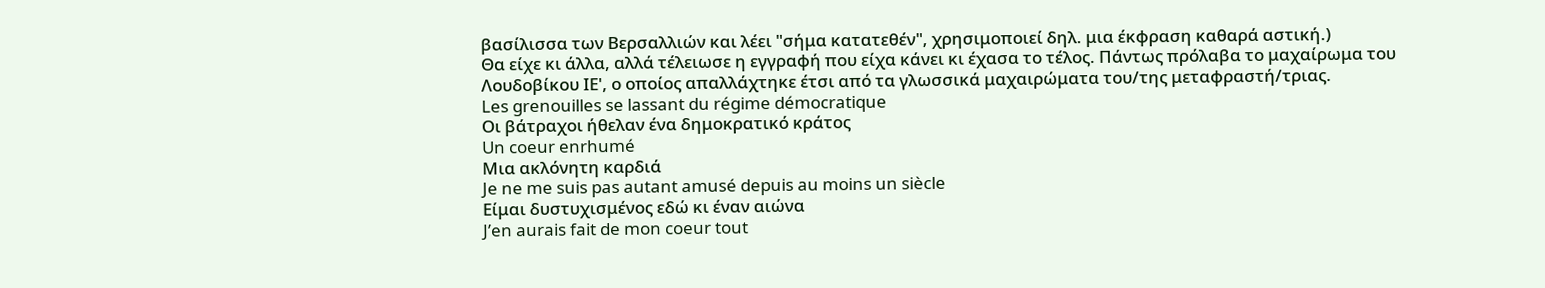βασίλισσα των Βερσαλλιών και λέει "σήμα κατατεθέν", χρησιμοποιεί δηλ. μια έκφραση καθαρά αστική.)
Θα είχε κι άλλα, αλλά τέλειωσε η εγγραφή που είχα κάνει κι έχασα το τέλος. Πάντως πρόλαβα το μαχαίρωμα του Λουδοβίκου ΙΕ', ο οποίος απαλλάχτηκε έτσι από τα γλωσσικά μαχαιρώματα του/της μεταφραστή/τριας.
Les grenouilles se lassant du régime démocratique
Οι βάτραχοι ήθελαν ένα δημοκρατικό κράτος
Un coeur enrhumé
Μια ακλόνητη καρδιά
Je ne me suis pas autant amusé depuis au moins un siècle
Είμαι δυστυχισμένος εδώ κι έναν αιώνα
J’en aurais fait de mon coeur tout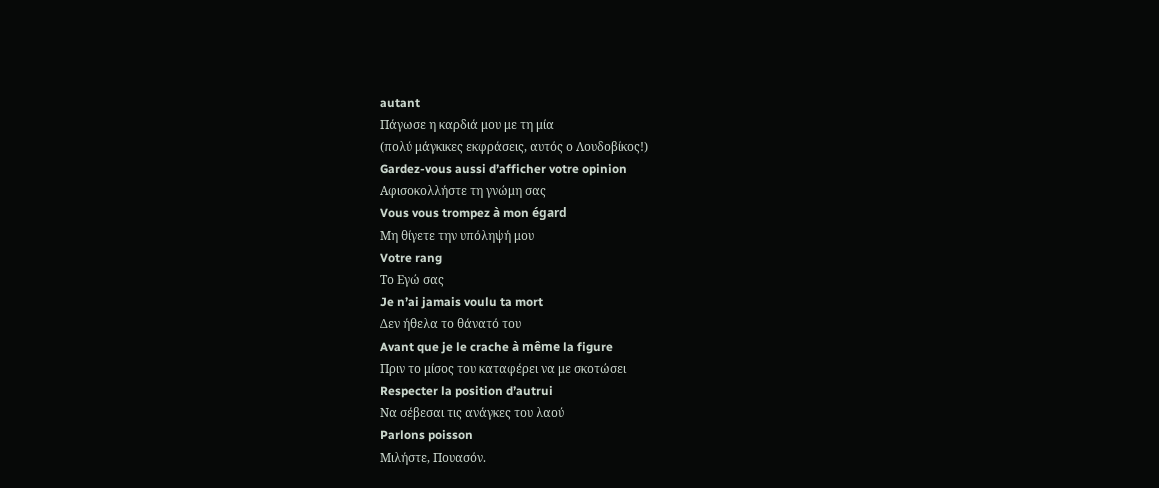autant
Πάγωσε η καρδιά μου με τη μία
(πολύ μάγκικες εκφράσεις, αυτός ο Λουδοβίκος!)
Gardez-vous aussi d’afficher votre opinion
Αφισοκολλήστε τη γνώμη σας
Vous vous trompez à mon égard
Μη θίγετε την υπόληψή μου
Votre rang
Το Εγώ σας
Je n’ai jamais voulu ta mort
Δεν ήθελα το θάνατό του
Avant que je le crache à même la figure
Πριν το μίσος του καταφέρει να με σκοτώσει
Respecter la position d’autrui
Να σέβεσαι τις ανάγκες του λαού
Parlons poisson
Μιλήστε, Πουασόν.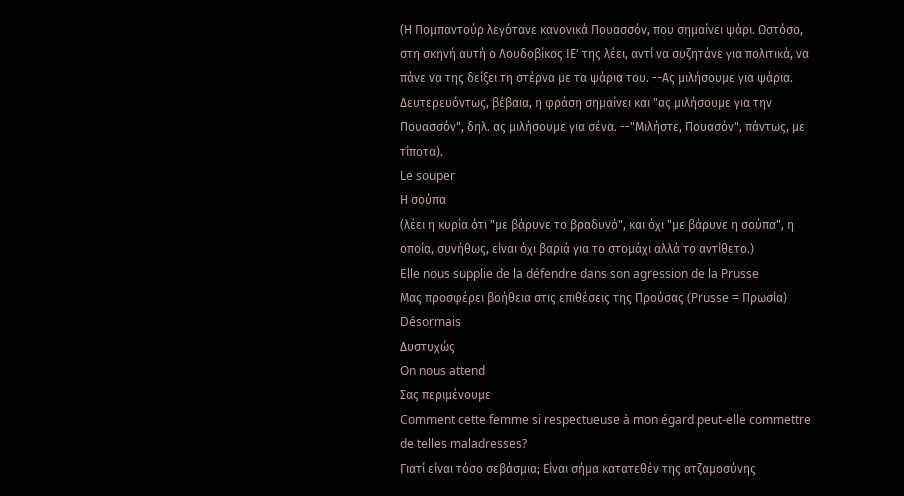(Η Πομπαντούρ λεγότανε κανονικά Πουασσόν, που σημαίνει ψάρι. Ωστόσο, στη σκηνή αυτή ο Λουδοβίκος ΙΕ' της λέει, αντί να συζητάνε για πολιτικά, να πάνε να της δείξει τη στέρνα με τα ψάρια του. --Ας μιλήσουμε για ψάρια. Δευτερευόντως, βέβαια, η φράση σημαίνει και "ας μιλήσουμε για την Πουασσόν", δηλ. ας μιλήσουμε για σένα. --"Μιλήστε, Πουασόν", πάντως, με τίποτα).
Le souper
Η σούπα
(λέει η κυρία ότι "με βάρυνε το βραδυνό", και όχι "με βάρυνε η σούπα", η οποία, συνήθως, είναι όχι βαριά για το στομάχι αλλά το αντίθετο.)
Elle nous supplie de la défendre dans son agression de la Prusse
Μας προσφέρει βοήθεια στις επιθέσεις της Προύσας (Prusse = Πρωσία)
Désormais
Δυστυχώς
On nous attend
Σας περιμένουμε
Comment cette femme si respectueuse à mon égard peut-elle commettre de telles maladresses?
Γιατί είναι τόσο σεβάσμια; Είναι σήμα κατατεθέν της ατζαμοσύνης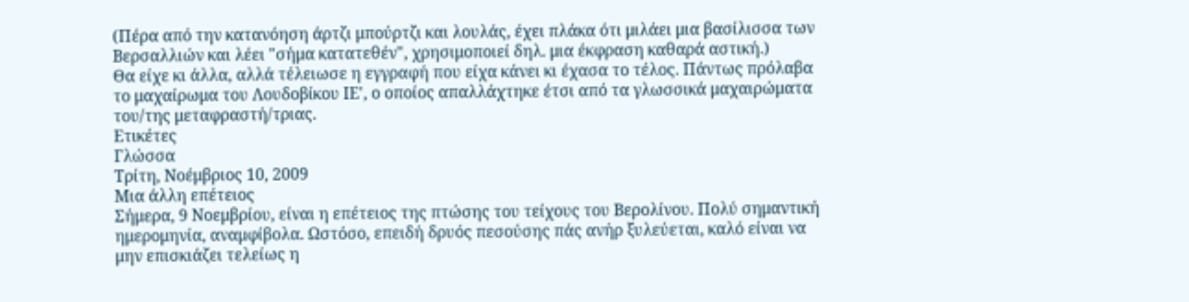(Πέρα από την κατανόηση άρτζι μπούρτζι και λουλάς, έχει πλάκα ότι μιλάει μια βασίλισσα των Βερσαλλιών και λέει "σήμα κατατεθέν", χρησιμοποιεί δηλ. μια έκφραση καθαρά αστική.)
Θα είχε κι άλλα, αλλά τέλειωσε η εγγραφή που είχα κάνει κι έχασα το τέλος. Πάντως πρόλαβα το μαχαίρωμα του Λουδοβίκου ΙΕ', ο οποίος απαλλάχτηκε έτσι από τα γλωσσικά μαχαιρώματα του/της μεταφραστή/τριας.
Ετικέτες
Γλώσσα
Τρίτη, Νοέμβριος 10, 2009
Μια άλλη επέτειος
Σήμερα, 9 Νοεμβρίου, είναι η επέτειος της πτώσης του τείχους του Βερολίνου. Πολύ σημαντική ημερομηνία, αναμφίβολα. Ωστόσο, επειδή δρυός πεσούσης πάς ανήρ ξυλεύεται, καλό είναι να μην επισκιάζει τελείως η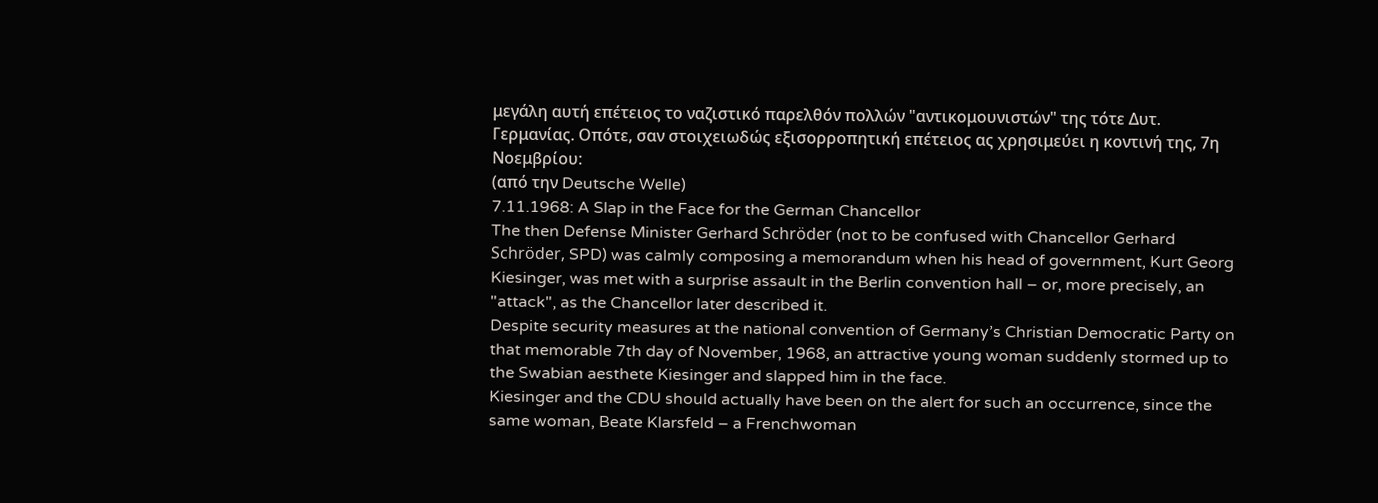μεγάλη αυτή επέτειος το ναζιστικό παρελθόν πολλών "αντικομουνιστών" της τότε Δυτ. Γερμανίας. Οπότε, σαν στοιχειωδώς εξισορροπητική επέτειος ας χρησιμεύει η κοντινή της, 7η Νοεμβρίου:
(από την Deutsche Welle)
7.11.1968: A Slap in the Face for the German Chancellor
The then Defense Minister Gerhard Schröder (not to be confused with Chancellor Gerhard Schröder, SPD) was calmly composing a memorandum when his head of government, Kurt Georg Kiesinger, was met with a surprise assault in the Berlin convention hall – or, more precisely, an "attack", as the Chancellor later described it.
Despite security measures at the national convention of Germany’s Christian Democratic Party on that memorable 7th day of November, 1968, an attractive young woman suddenly stormed up to the Swabian aesthete Kiesinger and slapped him in the face.
Kiesinger and the CDU should actually have been on the alert for such an occurrence, since the same woman, Beate Klarsfeld – a Frenchwoman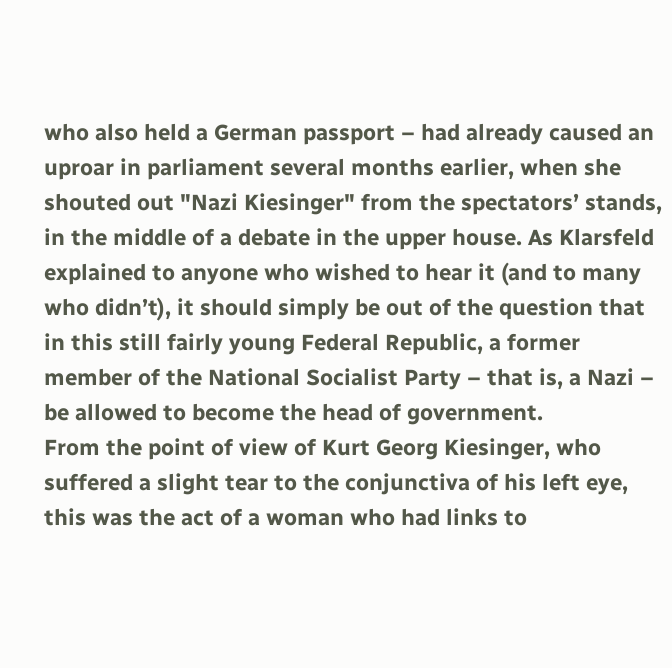who also held a German passport – had already caused an uproar in parliament several months earlier, when she shouted out "Nazi Kiesinger" from the spectators’ stands, in the middle of a debate in the upper house. As Klarsfeld explained to anyone who wished to hear it (and to many who didn’t), it should simply be out of the question that in this still fairly young Federal Republic, a former member of the National Socialist Party – that is, a Nazi – be allowed to become the head of government.
From the point of view of Kurt Georg Kiesinger, who suffered a slight tear to the conjunctiva of his left eye, this was the act of a woman who had links to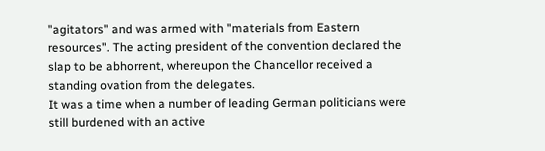"agitators" and was armed with "materials from Eastern resources". The acting president of the convention declared the slap to be abhorrent, whereupon the Chancellor received a standing ovation from the delegates.
It was a time when a number of leading German politicians were still burdened with an active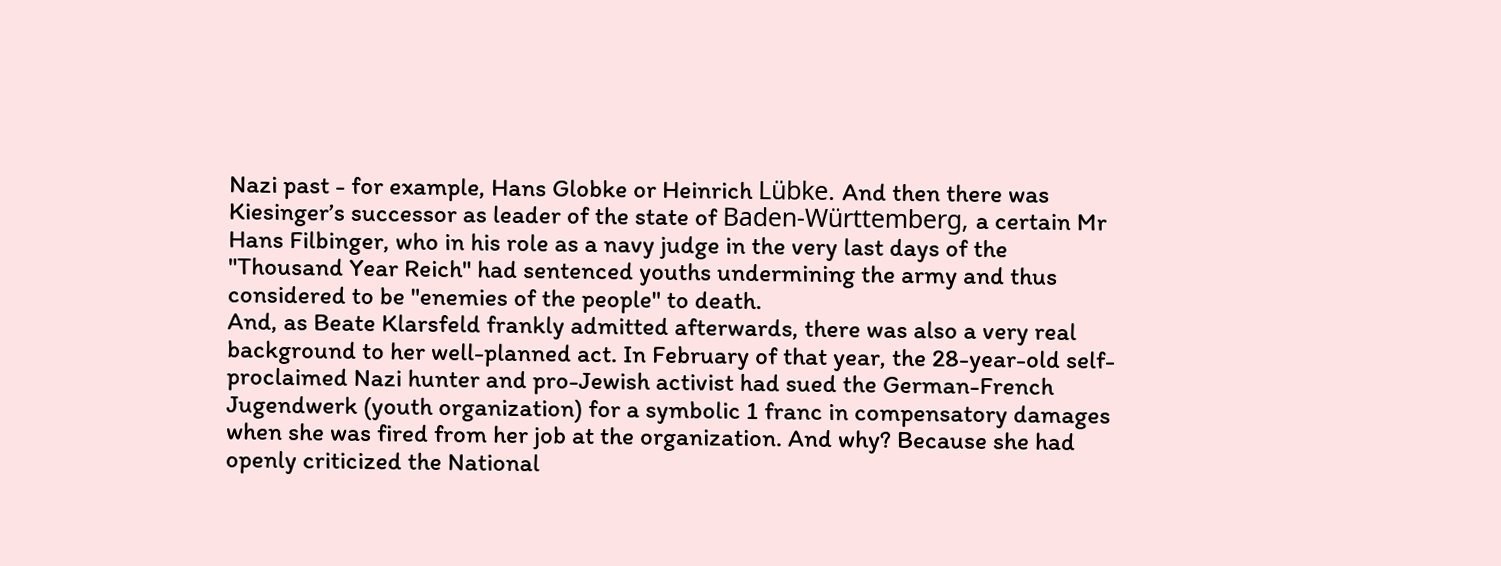Nazi past - for example, Hans Globke or Heinrich Lübke. And then there was Kiesinger’s successor as leader of the state of Baden-Württemberg, a certain Mr Hans Filbinger, who in his role as a navy judge in the very last days of the "Thousand Year Reich" had sentenced youths undermining the army and thus considered to be "enemies of the people" to death.
And, as Beate Klarsfeld frankly admitted afterwards, there was also a very real background to her well-planned act. In February of that year, the 28-year-old self-proclaimed Nazi hunter and pro-Jewish activist had sued the German-French Jugendwerk (youth organization) for a symbolic 1 franc in compensatory damages when she was fired from her job at the organization. And why? Because she had openly criticized the National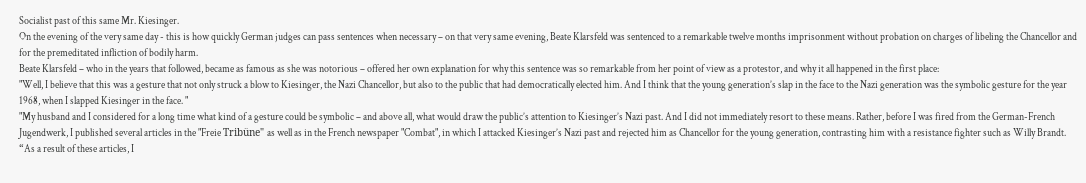Socialist past of this same Mr. Kiesinger.
On the evening of the very same day - this is how quickly German judges can pass sentences when necessary – on that very same evening, Beate Klarsfeld was sentenced to a remarkable twelve months imprisonment without probation on charges of libeling the Chancellor and for the premeditated infliction of bodily harm.
Beate Klarsfeld – who in the years that followed, became as famous as she was notorious – offered her own explanation for why this sentence was so remarkable from her point of view as a protestor, and why it all happened in the first place:
"Well, I believe that this was a gesture that not only struck a blow to Kiesinger, the Nazi Chancellor, but also to the public that had democratically elected him. And I think that the young generation’s slap in the face to the Nazi generation was the symbolic gesture for the year 1968, when I slapped Kiesinger in the face. "
"My husband and I considered for a long time what kind of a gesture could be symbolic – and above all, what would draw the public’s attention to Kiesinger’s Nazi past. And I did not immediately resort to these means. Rather, before I was fired from the German-French Jugendwerk, I published several articles in the "Freie Tribüne" as well as in the French newspaper "Combat", in which I attacked Kiesinger’s Nazi past and rejected him as Chancellor for the young generation, contrasting him with a resistance fighter such as Willy Brandt.
“As a result of these articles, I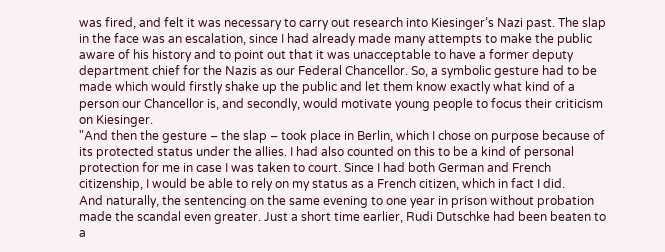was fired, and felt it was necessary to carry out research into Kiesinger’s Nazi past. The slap in the face was an escalation, since I had already made many attempts to make the public aware of his history and to point out that it was unacceptable to have a former deputy department chief for the Nazis as our Federal Chancellor. So, a symbolic gesture had to be made which would firstly shake up the public and let them know exactly what kind of a person our Chancellor is, and secondly, would motivate young people to focus their criticism on Kiesinger.
"And then the gesture – the slap – took place in Berlin, which I chose on purpose because of its protected status under the allies. I had also counted on this to be a kind of personal protection for me in case I was taken to court. Since I had both German and French citizenship, I would be able to rely on my status as a French citizen, which in fact I did.
And naturally, the sentencing on the same evening to one year in prison without probation made the scandal even greater. Just a short time earlier, Rudi Dutschke had been beaten to a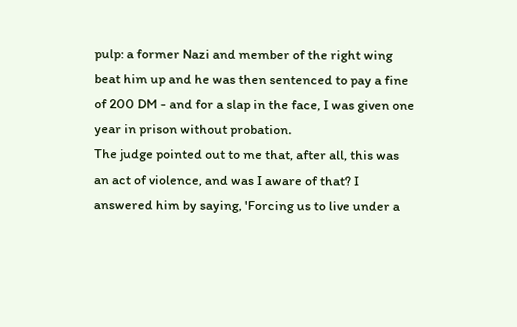pulp: a former Nazi and member of the right wing beat him up and he was then sentenced to pay a fine of 200 DM - and for a slap in the face, I was given one year in prison without probation.
The judge pointed out to me that, after all, this was an act of violence, and was I aware of that? I answered him by saying, 'Forcing us to live under a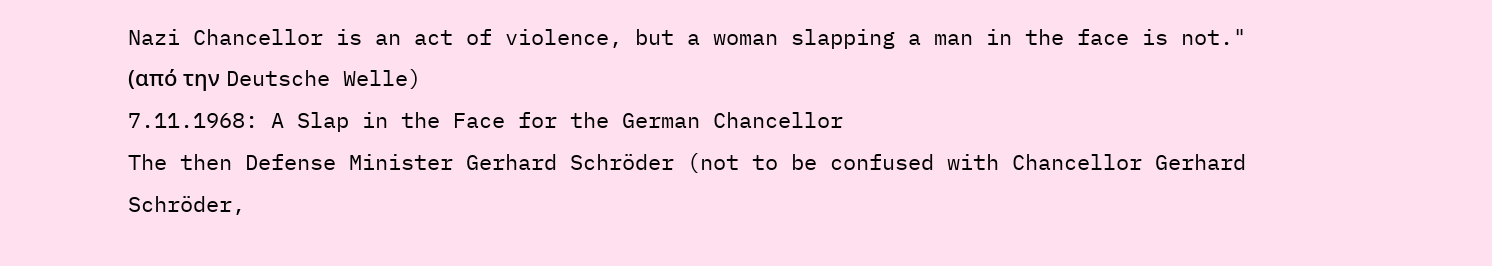Nazi Chancellor is an act of violence, but a woman slapping a man in the face is not."
(από την Deutsche Welle)
7.11.1968: A Slap in the Face for the German Chancellor
The then Defense Minister Gerhard Schröder (not to be confused with Chancellor Gerhard Schröder,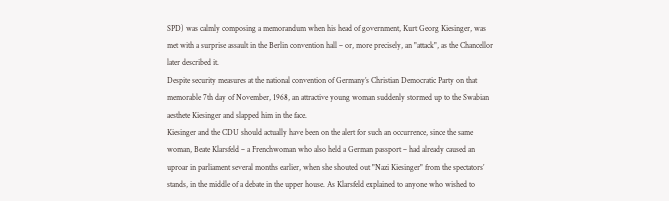SPD) was calmly composing a memorandum when his head of government, Kurt Georg Kiesinger, was met with a surprise assault in the Berlin convention hall – or, more precisely, an "attack", as the Chancellor later described it.
Despite security measures at the national convention of Germany’s Christian Democratic Party on that memorable 7th day of November, 1968, an attractive young woman suddenly stormed up to the Swabian aesthete Kiesinger and slapped him in the face.
Kiesinger and the CDU should actually have been on the alert for such an occurrence, since the same woman, Beate Klarsfeld – a Frenchwoman who also held a German passport – had already caused an uproar in parliament several months earlier, when she shouted out "Nazi Kiesinger" from the spectators’ stands, in the middle of a debate in the upper house. As Klarsfeld explained to anyone who wished to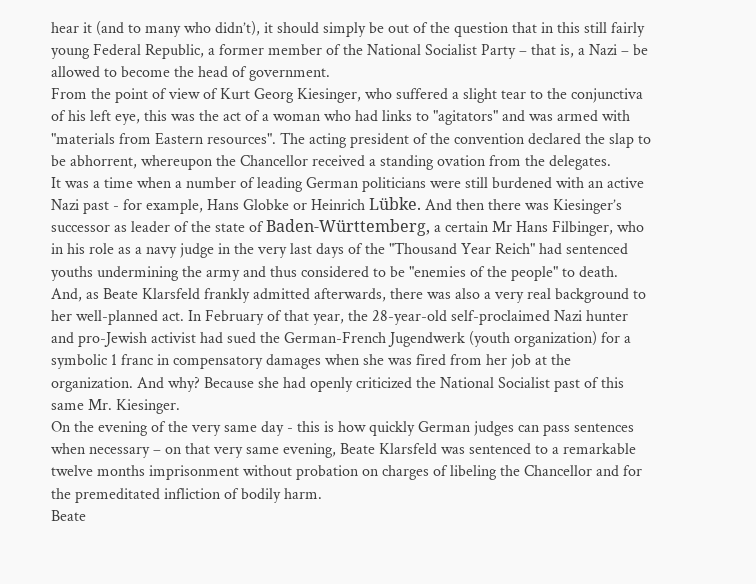hear it (and to many who didn’t), it should simply be out of the question that in this still fairly young Federal Republic, a former member of the National Socialist Party – that is, a Nazi – be allowed to become the head of government.
From the point of view of Kurt Georg Kiesinger, who suffered a slight tear to the conjunctiva of his left eye, this was the act of a woman who had links to "agitators" and was armed with "materials from Eastern resources". The acting president of the convention declared the slap to be abhorrent, whereupon the Chancellor received a standing ovation from the delegates.
It was a time when a number of leading German politicians were still burdened with an active Nazi past - for example, Hans Globke or Heinrich Lübke. And then there was Kiesinger’s successor as leader of the state of Baden-Württemberg, a certain Mr Hans Filbinger, who in his role as a navy judge in the very last days of the "Thousand Year Reich" had sentenced youths undermining the army and thus considered to be "enemies of the people" to death.
And, as Beate Klarsfeld frankly admitted afterwards, there was also a very real background to her well-planned act. In February of that year, the 28-year-old self-proclaimed Nazi hunter and pro-Jewish activist had sued the German-French Jugendwerk (youth organization) for a symbolic 1 franc in compensatory damages when she was fired from her job at the organization. And why? Because she had openly criticized the National Socialist past of this same Mr. Kiesinger.
On the evening of the very same day - this is how quickly German judges can pass sentences when necessary – on that very same evening, Beate Klarsfeld was sentenced to a remarkable twelve months imprisonment without probation on charges of libeling the Chancellor and for the premeditated infliction of bodily harm.
Beate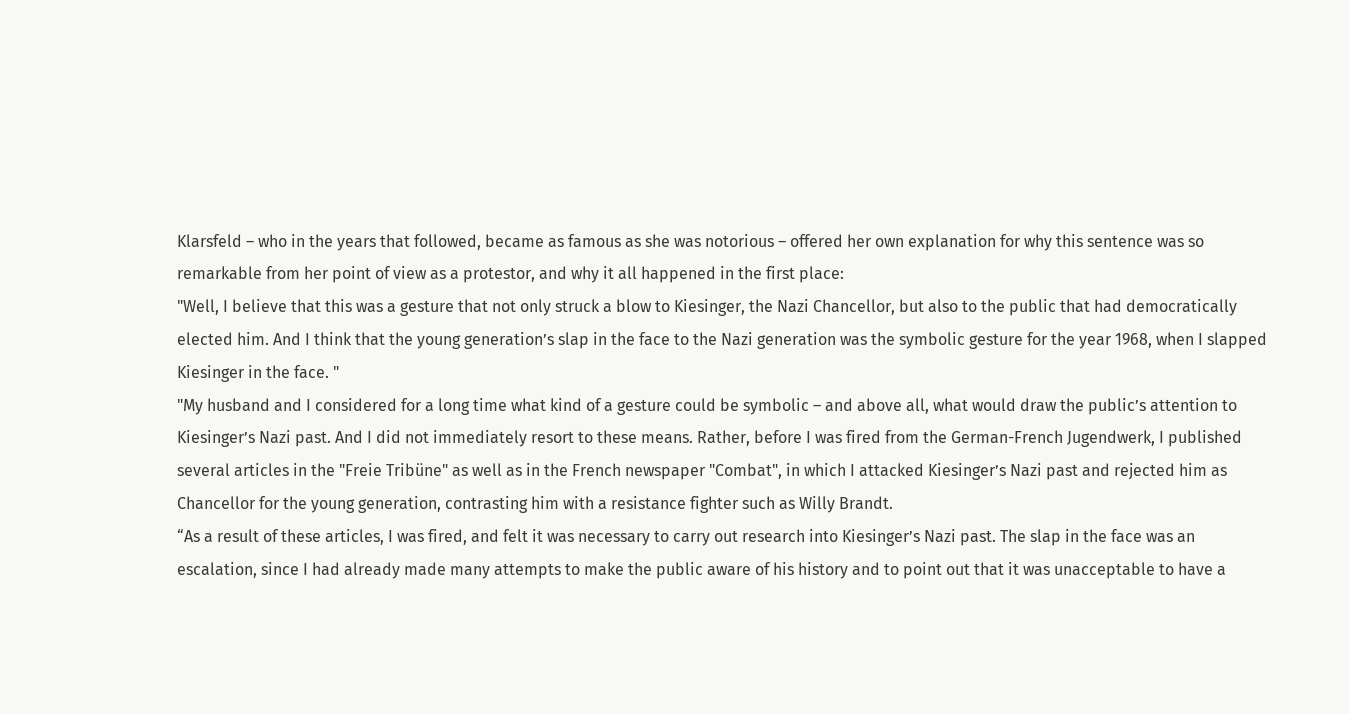Klarsfeld – who in the years that followed, became as famous as she was notorious – offered her own explanation for why this sentence was so remarkable from her point of view as a protestor, and why it all happened in the first place:
"Well, I believe that this was a gesture that not only struck a blow to Kiesinger, the Nazi Chancellor, but also to the public that had democratically elected him. And I think that the young generation’s slap in the face to the Nazi generation was the symbolic gesture for the year 1968, when I slapped Kiesinger in the face. "
"My husband and I considered for a long time what kind of a gesture could be symbolic – and above all, what would draw the public’s attention to Kiesinger’s Nazi past. And I did not immediately resort to these means. Rather, before I was fired from the German-French Jugendwerk, I published several articles in the "Freie Tribüne" as well as in the French newspaper "Combat", in which I attacked Kiesinger’s Nazi past and rejected him as Chancellor for the young generation, contrasting him with a resistance fighter such as Willy Brandt.
“As a result of these articles, I was fired, and felt it was necessary to carry out research into Kiesinger’s Nazi past. The slap in the face was an escalation, since I had already made many attempts to make the public aware of his history and to point out that it was unacceptable to have a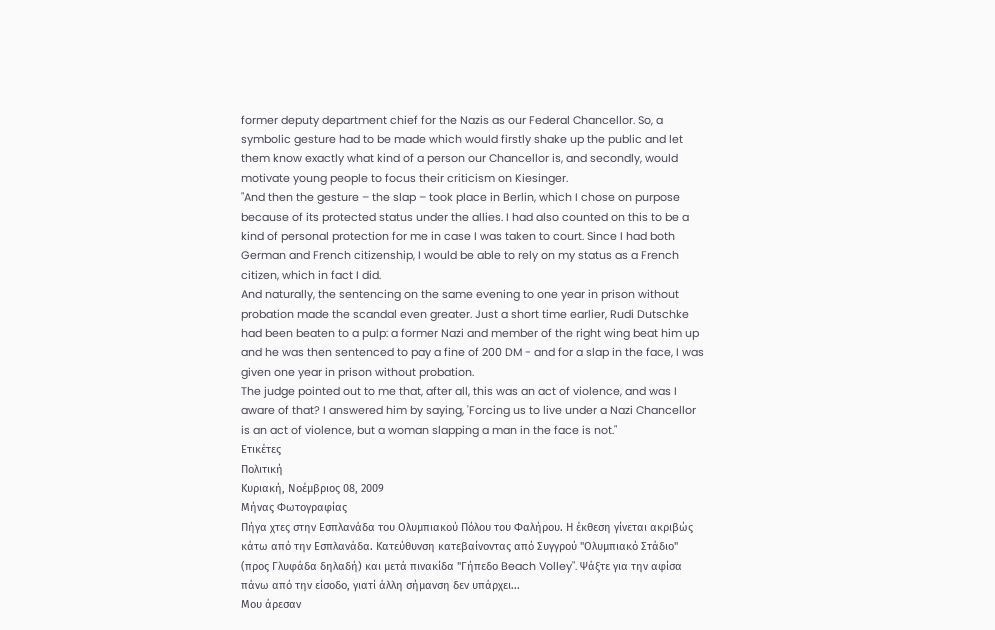former deputy department chief for the Nazis as our Federal Chancellor. So, a symbolic gesture had to be made which would firstly shake up the public and let them know exactly what kind of a person our Chancellor is, and secondly, would motivate young people to focus their criticism on Kiesinger.
"And then the gesture – the slap – took place in Berlin, which I chose on purpose because of its protected status under the allies. I had also counted on this to be a kind of personal protection for me in case I was taken to court. Since I had both German and French citizenship, I would be able to rely on my status as a French citizen, which in fact I did.
And naturally, the sentencing on the same evening to one year in prison without probation made the scandal even greater. Just a short time earlier, Rudi Dutschke had been beaten to a pulp: a former Nazi and member of the right wing beat him up and he was then sentenced to pay a fine of 200 DM - and for a slap in the face, I was given one year in prison without probation.
The judge pointed out to me that, after all, this was an act of violence, and was I aware of that? I answered him by saying, 'Forcing us to live under a Nazi Chancellor is an act of violence, but a woman slapping a man in the face is not."
Ετικέτες
Πολιτική
Κυριακή, Νοέμβριος 08, 2009
Μήνας Φωτογραφίας
Πήγα χτες στην Εσπλανάδα του Ολυμπιακού Πόλου του Φαλήρου. Η έκθεση γίνεται ακριβώς κάτω από την Εσπλανάδα. Κατεύθυνση κατεβαίνοντας από Συγγρού "Ολυμπιακό Στάδιο" (προς Γλυφάδα δηλαδή) και μετά πινακίδα "Γήπεδο Beach Volley". Ψάξτε για την αφίσα πάνω από την είσοδο, γιατί άλλη σήμανση δεν υπάρχει...
Μου άρεσαν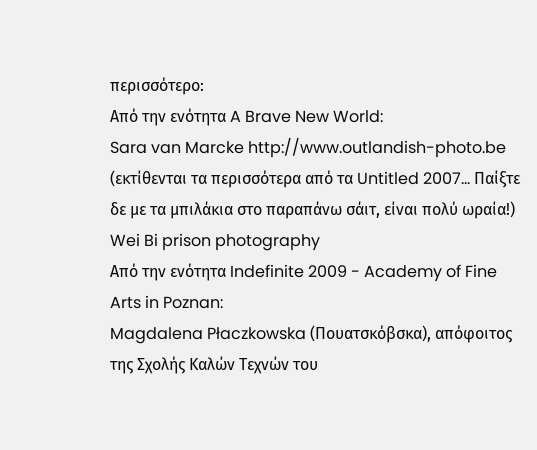περισσότερο:
Από την ενότητα A Brave New World:
Sara van Marcke http://www.outlandish-photo.be (εκτίθενται τα περισσότερα από τα Untitled 2007... Παίξτε δε με τα μπιλάκια στο παραπάνω σάιτ, είναι πολύ ωραία!)
Wei Bi prison photography
Από την ενότητα Indefinite 2009 - Academy of Fine Arts in Poznan:
Magdalena Płaczkowska (Πουατσκόβσκα), απόφοιτος της Σχολής Καλών Τεχνών του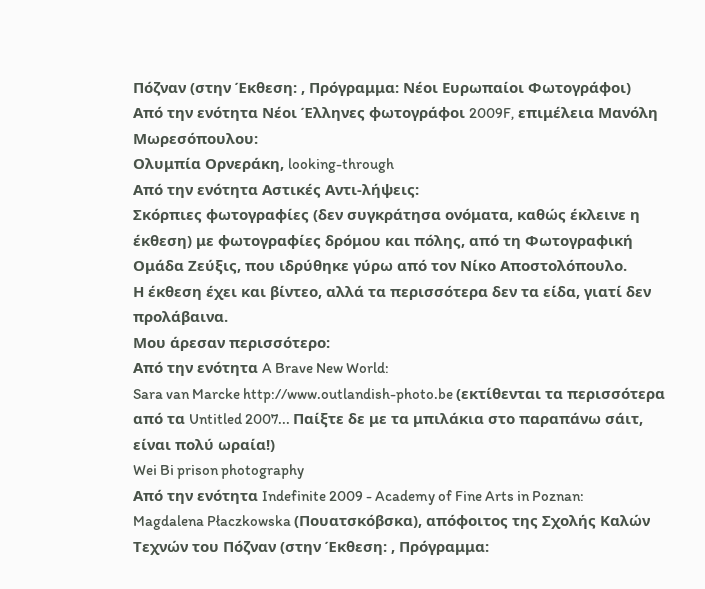Πόζναν (στην Έκθεση: , Πρόγραμμα: Νέοι Ευρωπαίοι Φωτογράφοι)
Από την ενότητα Νέοι Έλληνες φωτογράφοι 2009F, επιμέλεια Μανόλη Μωρεσόπουλου:
Ολυμπία Ορνεράκη, looking-through
Από την ενότητα Αστικές Αντι-λήψεις:
Σκόρπιες φωτογραφίες (δεν συγκράτησα ονόματα, καθώς έκλεινε η έκθεση) με φωτογραφίες δρόμου και πόλης, από τη Φωτογραφική Ομάδα Ζεύξις, που ιδρύθηκε γύρω από τον Νίκο Αποστολόπουλο.
Η έκθεση έχει και βίντεο, αλλά τα περισσότερα δεν τα είδα, γιατί δεν προλάβαινα.
Μου άρεσαν περισσότερο:
Από την ενότητα A Brave New World:
Sara van Marcke http://www.outlandish-photo.be (εκτίθενται τα περισσότερα από τα Untitled 2007... Παίξτε δε με τα μπιλάκια στο παραπάνω σάιτ, είναι πολύ ωραία!)
Wei Bi prison photography
Από την ενότητα Indefinite 2009 - Academy of Fine Arts in Poznan:
Magdalena Płaczkowska (Πουατσκόβσκα), απόφοιτος της Σχολής Καλών Τεχνών του Πόζναν (στην Έκθεση: , Πρόγραμμα: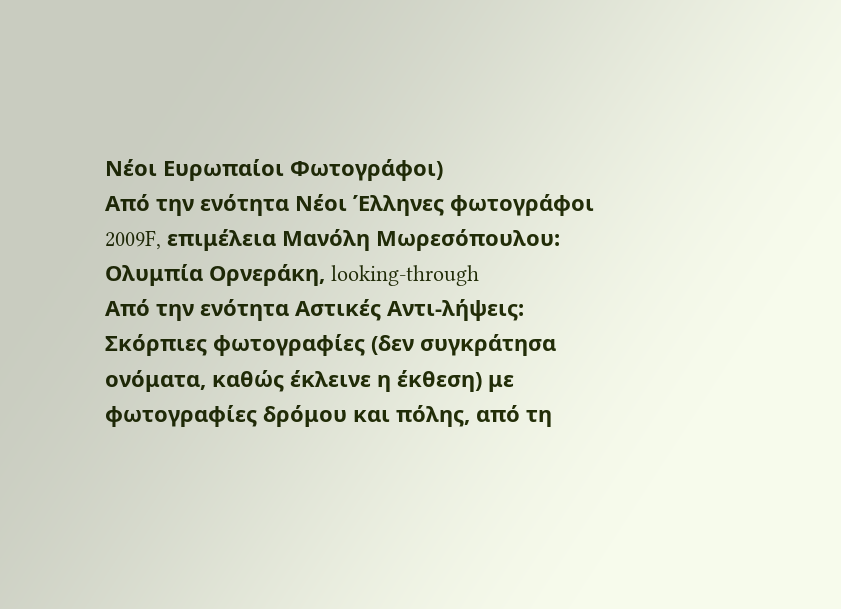Νέοι Ευρωπαίοι Φωτογράφοι)
Από την ενότητα Νέοι Έλληνες φωτογράφοι 2009F, επιμέλεια Μανόλη Μωρεσόπουλου:
Ολυμπία Ορνεράκη, looking-through
Από την ενότητα Αστικές Αντι-λήψεις:
Σκόρπιες φωτογραφίες (δεν συγκράτησα ονόματα, καθώς έκλεινε η έκθεση) με φωτογραφίες δρόμου και πόλης, από τη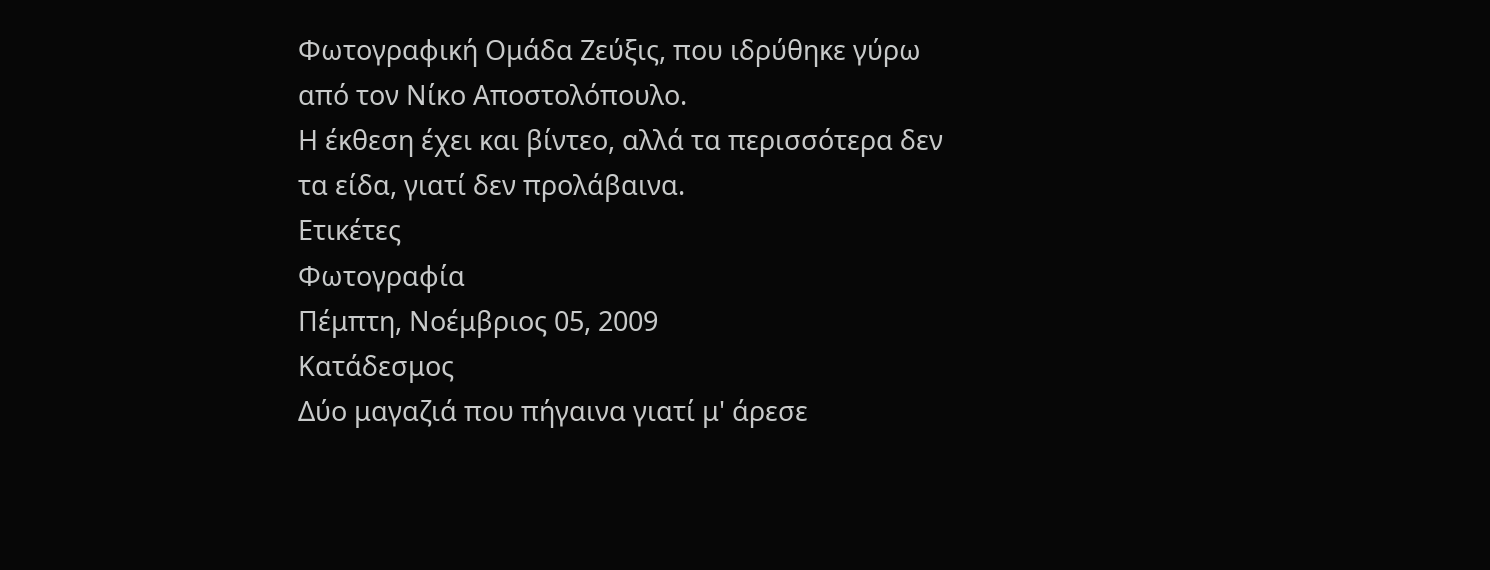Φωτογραφική Ομάδα Ζεύξις, που ιδρύθηκε γύρω από τον Νίκο Αποστολόπουλο.
Η έκθεση έχει και βίντεο, αλλά τα περισσότερα δεν τα είδα, γιατί δεν προλάβαινα.
Ετικέτες
Φωτογραφία
Πέμπτη, Νοέμβριος 05, 2009
Κατάδεσμος
Δύο μαγαζιά που πήγαινα γιατί μ' άρεσε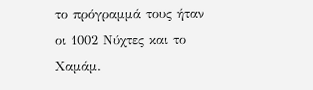το πρόγραμμά τους ήταν οι 1002 Νύχτες και το Χαμάμ.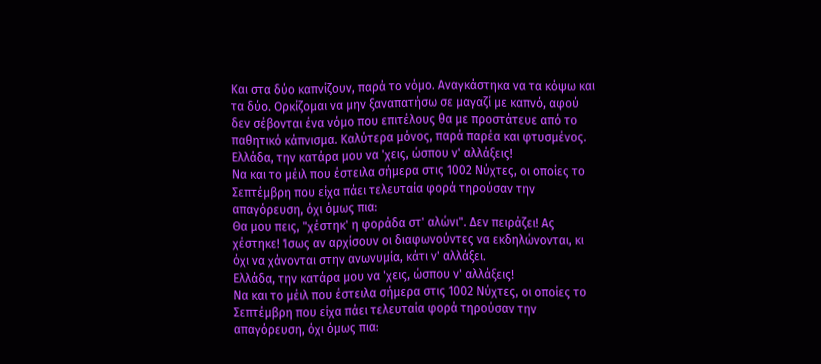Και στα δύο καπνίζουν, παρά το νόμο. Αναγκάστηκα να τα κόψω και τα δύο. Ορκίζομαι να μην ξαναπατήσω σε μαγαζί με καπνό, αφού δεν σέβονται ένα νόμο που επιτέλους θα με προστάτευε από το παθητικό κάπνισμα. Καλύτερα μόνος, παρά παρέα και φτυσμένος.
Ελλάδα, την κατάρα μου να 'χεις, ώσπου ν' αλλάξεις!
Να και το μέιλ που έστειλα σήμερα στις 1002 Νύχτες, οι οποίες το Σεπτέμβρη που είχα πάει τελευταία φορά τηρούσαν την απαγόρευση, όχι όμως πια:
Θα μου πεις, "χέστηκ' η φοράδα στ' αλώνι". Δεν πειράζει! Ας χέστηκε! Ίσως αν αρχίσουν οι διαφωνούντες να εκδηλώνονται, κι όχι να χάνονται στην ανωνυμία, κάτι ν' αλλάξει.
Ελλάδα, την κατάρα μου να 'χεις, ώσπου ν' αλλάξεις!
Να και το μέιλ που έστειλα σήμερα στις 1002 Νύχτες, οι οποίες το Σεπτέμβρη που είχα πάει τελευταία φορά τηρούσαν την απαγόρευση, όχι όμως πια: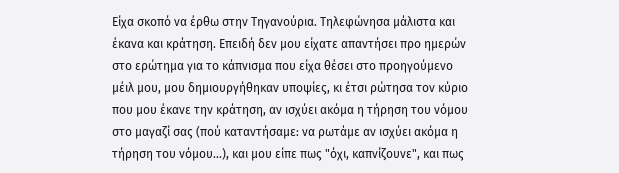Είχα σκοπό να έρθω στην Τηγανούρια. Τηλεφώνησα μάλιστα και έκανα και κράτηση. Επειδή δεν μου είχατε απαντήσει προ ημερών στο ερώτημα για το κάπνισμα που είχα θέσει στο προηγούμενο μέιλ μου, μου δημιουργήθηκαν υποψίες, κι έτσι ρώτησα τον κύριο που μου έκανε την κράτηση, αν ισχύει ακόμα η τήρηση του νόμου στο μαγαζί σας (πού καταντήσαμε: να ρωτάμε αν ισχύει ακόμα η τήρηση του νόμου...), και μου είπε πως "όχι, καπνίζουνε", και πως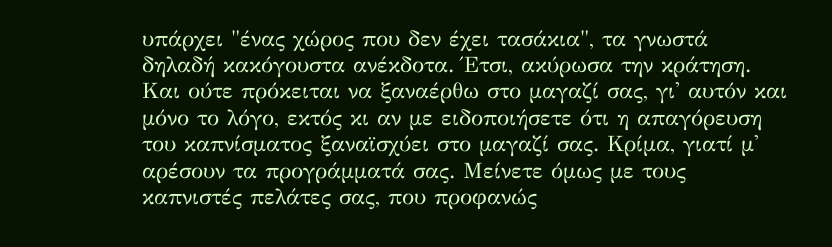υπάρχει "ένας χώρος που δεν έχει τασάκια", τα γνωστά δηλαδή κακόγουστα ανέκδοτα. Έτσι, ακύρωσα την κράτηση. Και ούτε πρόκειται να ξαναέρθω στο μαγαζί σας, γι' αυτόν και μόνο το λόγο, εκτός κι αν με ειδοποιήσετε ότι η απαγόρευση του καπνίσματος ξαναϊσχύει στο μαγαζί σας. Κρίμα, γιατί μ' αρέσουν τα προγράμματά σας. Μείνετε όμως με τους καπνιστές πελάτες σας, που προφανώς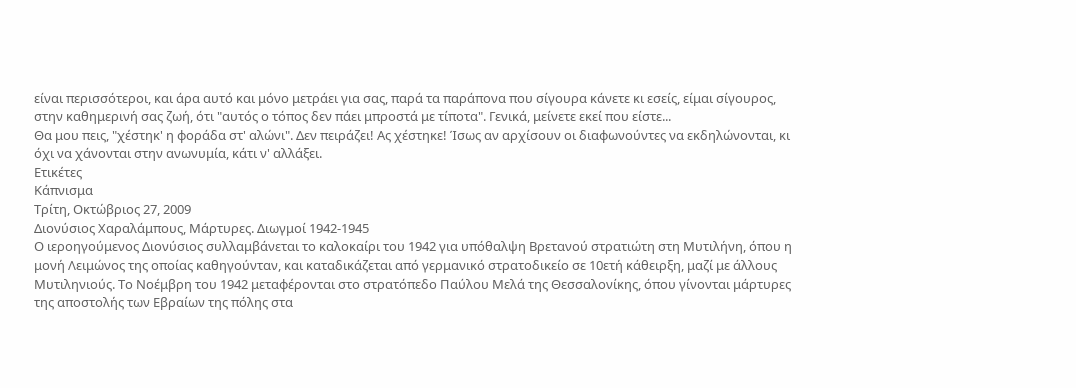είναι περισσότεροι, και άρα αυτό και μόνο μετράει για σας, παρά τα παράπονα που σίγουρα κάνετε κι εσείς, είμαι σίγουρος, στην καθημερινή σας ζωή, ότι "αυτός ο τόπος δεν πάει μπροστά με τίποτα". Γενικά, μείνετε εκεί που είστε...
Θα μου πεις, "χέστηκ' η φοράδα στ' αλώνι". Δεν πειράζει! Ας χέστηκε! Ίσως αν αρχίσουν οι διαφωνούντες να εκδηλώνονται, κι όχι να χάνονται στην ανωνυμία, κάτι ν' αλλάξει.
Ετικέτες
Κάπνισμα
Τρίτη, Οκτώβριος 27, 2009
Διονύσιος Χαραλάμπους, Μάρτυρες. Διωγμοί 1942-1945
Ο ιεροηγούμενος Διονύσιος συλλαμβάνεται το καλοκαίρι του 1942 για υπόθαλψη Βρετανού στρατιώτη στη Μυτιλήνη, όπου η μονή Λειμώνος της οποίας καθηγούνταν, και καταδικάζεται από γερμανικό στρατοδικείο σε 10ετή κάθειρξη, μαζί με άλλους Μυτιληνιούς. Το Νοέμβρη του 1942 μεταφέρονται στο στρατόπεδο Παύλου Μελά της Θεσσαλονίκης, όπου γίνονται μάρτυρες της αποστολής των Εβραίων της πόλης στα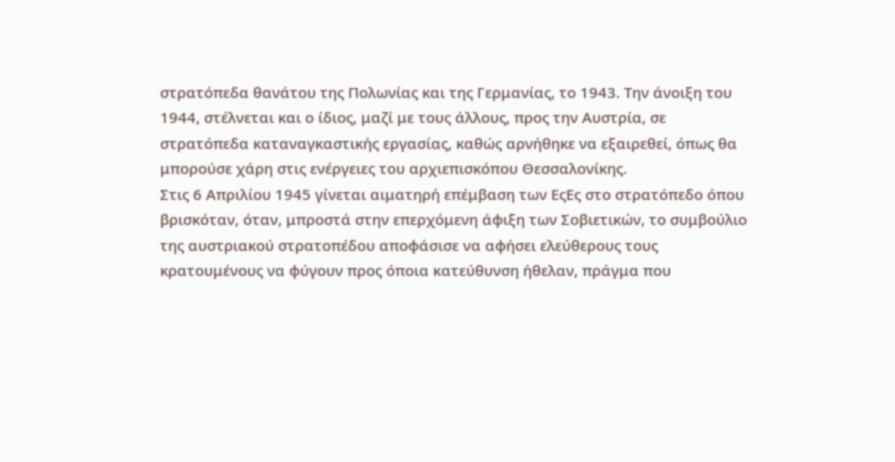στρατόπεδα θανάτου της Πολωνίας και της Γερμανίας, το 1943. Την άνοιξη του 1944, στέλνεται και ο ίδιος, μαζί με τους άλλους, προς την Αυστρία, σε στρατόπεδα καταναγκαστικής εργασίας, καθώς αρνήθηκε να εξαιρεθεί, όπως θα μπορούσε χάρη στις ενέργειες του αρχιεπισκόπου Θεσσαλονίκης.
Στις 6 Απριλίου 1945 γίνεται αιματηρή επέμβαση των ΕςΕς στο στρατόπεδο όπου βρισκόταν, όταν, μπροστά στην επερχόμενη άφιξη των Σοβιετικών, το συμβούλιο της αυστριακού στρατοπέδου αποφάσισε να αφήσει ελεύθερους τους κρατουμένους να φύγουν προς όποια κατεύθυνση ήθελαν, πράγμα που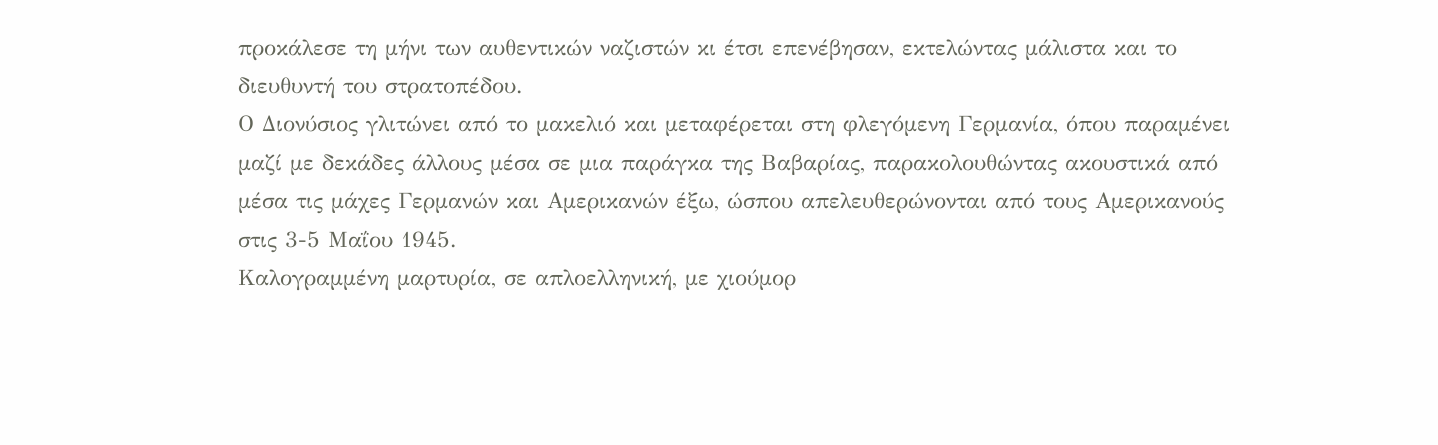προκάλεσε τη μήνι των αυθεντικών ναζιστών κι έτσι επενέβησαν, εκτελώντας μάλιστα και το διευθυντή του στρατοπέδου.
Ο Διονύσιος γλιτώνει από το μακελιό και μεταφέρεται στη φλεγόμενη Γερμανία, όπου παραμένει μαζί με δεκάδες άλλους μέσα σε μια παράγκα της Βαβαρίας, παρακολουθώντας ακουστικά από μέσα τις μάχες Γερμανών και Αμερικανών έξω, ώσπου απελευθερώνονται από τους Αμερικανούς στις 3-5 Μαΐου 1945.
Καλογραμμένη μαρτυρία, σε απλοελληνική, με χιούμορ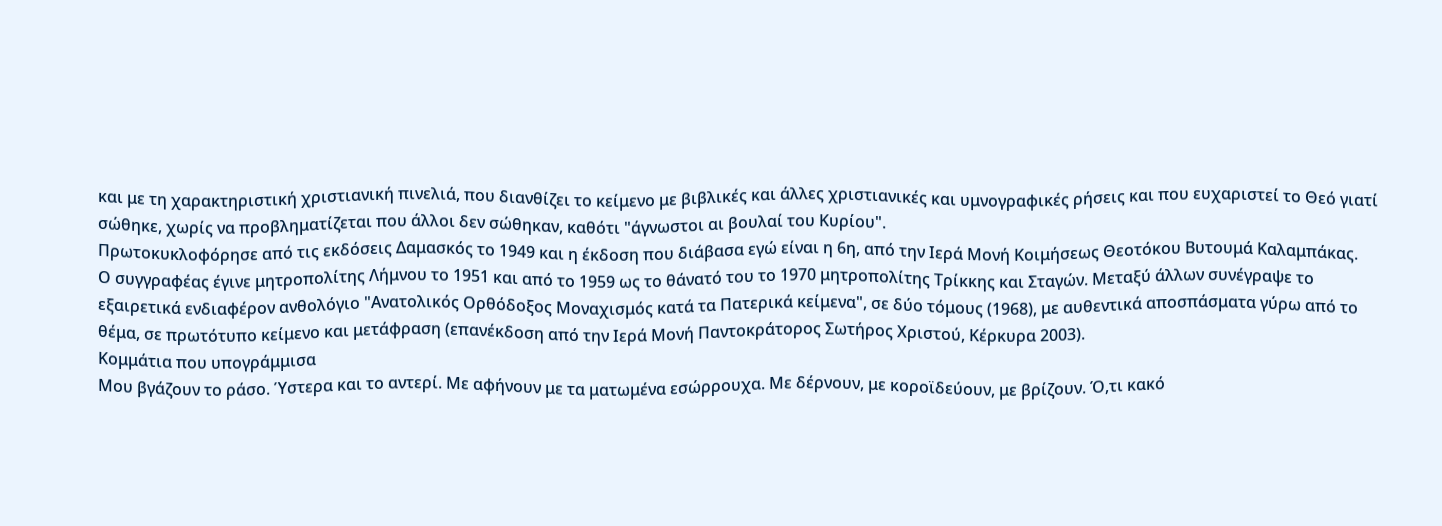και με τη χαρακτηριστική χριστιανική πινελιά, που διανθίζει το κείμενο με βιβλικές και άλλες χριστιανικές και υμνογραφικές ρήσεις και που ευχαριστεί το Θεό γιατί σώθηκε, χωρίς να προβληματίζεται που άλλοι δεν σώθηκαν, καθότι "άγνωστοι αι βουλαί του Κυρίου".
Πρωτοκυκλοφόρησε από τις εκδόσεις Δαμασκός το 1949 και η έκδοση που διάβασα εγώ είναι η 6η, από την Ιερά Μονή Κοιμήσεως Θεοτόκου Βυτουμά Καλαμπάκας.
Ο συγγραφέας έγινε μητροπολίτης Λήμνου το 1951 και από το 1959 ως το θάνατό του το 1970 μητροπολίτης Τρίκκης και Σταγών. Μεταξύ άλλων συνέγραψε το εξαιρετικά ενδιαφέρον ανθολόγιο "Ανατολικός Ορθόδοξος Μοναχισμός κατά τα Πατερικά κείμενα", σε δύο τόμους (1968), με αυθεντικά αποσπάσματα γύρω από το θέμα, σε πρωτότυπο κείμενο και μετάφραση (επανέκδοση από την Ιερά Μονή Παντοκράτορος Σωτήρος Χριστού, Κέρκυρα 2003).
Κομμάτια που υπογράμμισα
Μου βγάζουν το ράσο. Ύστερα και το αντερί. Με αφήνουν με τα ματωμένα εσώρρουχα. Με δέρνουν, με κοροϊδεύουν, με βρίζουν. Ό,τι κακό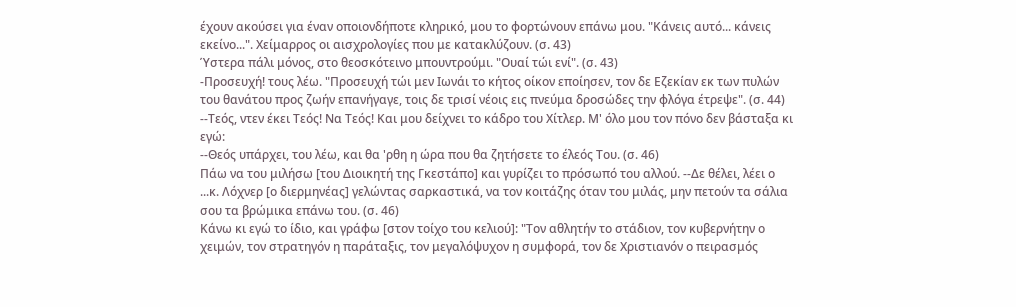έχουν ακούσει για έναν οποιονδήποτε κληρικό, μου το φορτώνουν επάνω μου. "Κάνεις αυτό... κάνεις εκείνο...". Χείμαρρος οι αισχρολογίες που με κατακλύζουν. (σ. 43)
Ύστερα πάλι μόνος, στο θεοσκότεινο μπουντρούμι. "Ουαί τώι ενί". (σ. 43)
-Προσευχή! τους λέω. "Προσευχή τώι μεν Ιωνάι το κήτος οίκον εποίησεν, τον δε Εζεκίαν εκ των πυλών του θανάτου προς ζωήν επανήγαγε, τοις δε τρισί νέοις εις πνεύμα δροσώδες την φλόγα έτρεψε". (σ. 44)
--Τεός, ντεν έκει Τεός! Να Τεός! Και μου δείχνει το κάδρο του Χίτλερ. Μ' όλο μου τον πόνο δεν βάσταξα κι εγώ:
--Θεός υπάρχει, του λέω, και θα 'ρθη η ώρα που θα ζητήσετε το έλεός Του. (σ. 46)
Πάω να του μιλήσω [του Διοικητή της Γκεστάπο] και γυρίζει το πρόσωπό του αλλού. --Δε θέλει, λέει ο ...κ. Λόχνερ [ο διερμηνέας] γελώντας σαρκαστικά, να τον κοιτάζης όταν του μιλάς, μην πετούν τα σάλια σου τα βρώμικα επάνω του. (σ. 46)
Κάνω κι εγώ το ίδιο, και γράφω [στον τοίχο του κελιού]: "Τον αθλητήν το στάδιον, τον κυβερνήτην ο χειμών, τον στρατηγόν η παράταξις, τον μεγαλόψυχον η συμφορά, τον δε Χριστιανόν ο πειρασμός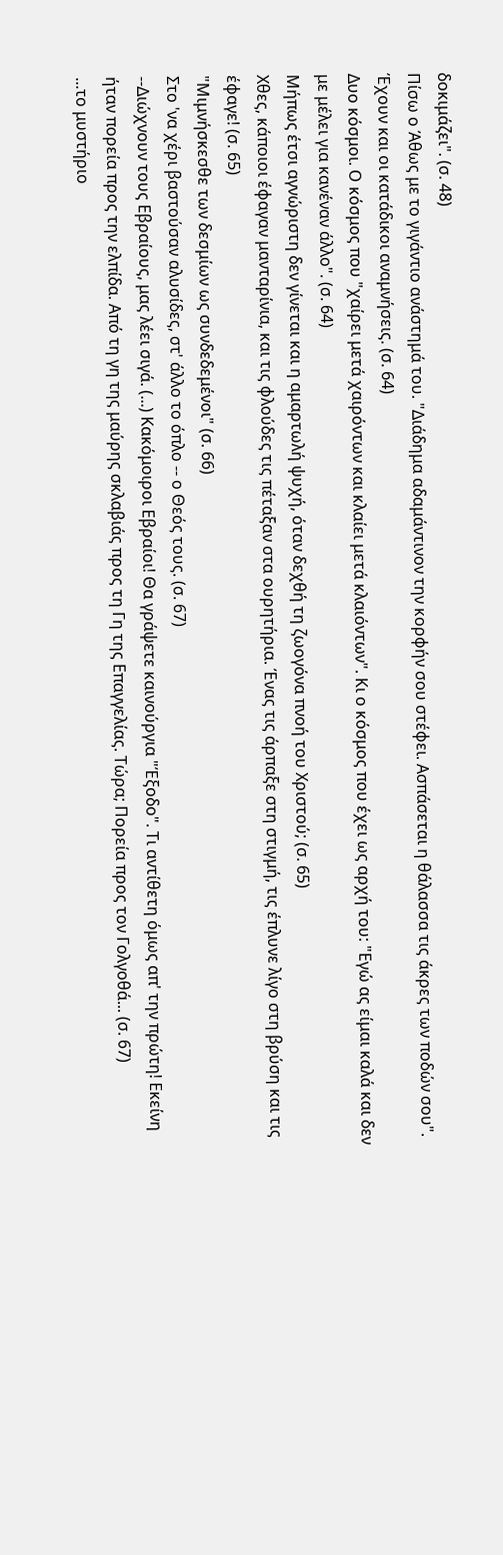δοκιμάζει". (σ. 48)
Πίσω ο Άθως με το γιγάντιο ανάστημά του. "Διάδημα αδαμάντινον την κορφήν σου στέφει. Ασπάσεται η θάλασσα τις άκρες των ποδών σου". Έχουν και οι κατάδικοι αναμνήσεις. (σ. 64)
Δυο κόσμοι. Ο κόσμος που "χαίρει μετά χαιρόντων και κλαίει μετά κλαιόντων". Κι ο κόσμος που έχει ως αρχή του: "Εγώ ας είμαι καλά και δεν με μέλει για κανέναν άλλο". (σ. 64)
Μήπως έτσι αγνώριστη δεν γίνεται και η αμαρτωλή ψυχή, όταν δεχθή τη ζωογόνα πνοή του Χριστού; (σ. 65)
Χθες, κάποιοι έφαγαν μανταρίνια, και τις φλούδες τις πέταξαν στα ουρητήρια. Ένας τις άρπαξε στη στιγμή, τις έπλυνε λίγο στη βρύση και τις έφαγε! (σ. 65)
"Μιμνήσκεσθε των δεσμίων ως συνδεδεμένοι" (σ. 66)
Στο 'να χέρι βαστούσαν αλυσίδες, στ' άλλο το όπλο -- ο Θεός τους. (σ. 67)
--Διώχνουν τους Εβραίους, μας λέει σιγά. (...) Κακόμοιροι Εβραίοι! Θα γράψετε καινούργια "Έξοδο". Τι αντίθετη όμως απ' την πρώτη! Εκείνη ήταν πορεία προς την ελπίδα. Από τη γη της μαύρης σκλαβιάς προς τη Γη της Επαγγελίας. Τώρα; Πορεία προς τον Γολγοθά... (σ. 67)
...το μυστήριο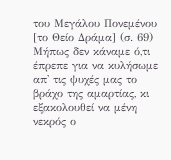του Μεγάλου Πονεμένου [το Θείο Δράμα] (σ. 69)
Μήπως δεν κάναμε ό,τι έπρεπε για να κυλήσωμε απ' τις ψυχές μας το βράχο της αμαρτίας, κι εξακολουθεί να μένη νεκρός ο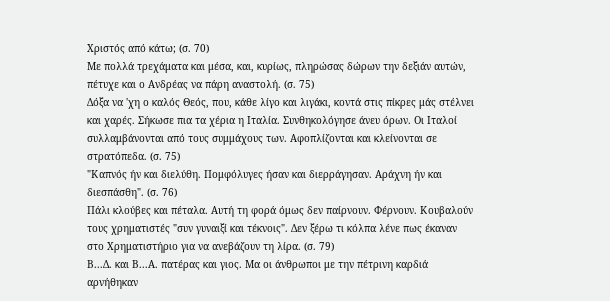Χριστός από κάτω; (σ. 70)
Με πολλά τρεχάματα και μέσα, και, κυρίως, πληρώσας δώρων την δεξιάν αυτών, πέτυχε και ο Ανδρέας να πάρη αναστολή. (σ. 75)
Δόξα να 'χη ο καλός Θεός, που, κάθε λίγο και λιγάκι, κοντά στις πίκρες μάς στέλνει και χαρές. Σήκωσε πια τα χέρια η Ιταλία. Συνθηκολόγησε άνευ όρων. Οι Ιταλοί συλλαμβάνονται από τους συμμάχους των. Αφοπλίζονται και κλείνονται σε στρατόπεδα. (σ. 75)
"Καπνός ήν και διελύθη. Πομφόλυγες ήσαν και διερράγησαν. Αράχνη ήν και διεσπάσθη". (σ. 76)
Πάλι κλούβες και πέταλα. Αυτή τη φορά όμως δεν παίρνουν. Φέρνουν. Κουβαλούν τους χρηματιστές "συν γυναιξί και τέκνοις". Δεν ξέρω τι κόλπα λένε πως έκαναν στο Χρηματιστήριο για να ανεβάζουν τη λίρα. (σ. 79)
Β...Δ. και Β...Α. πατέρας και γιος. Μα οι άνθρωποι με την πέτρινη καρδιά αρνήθηκαν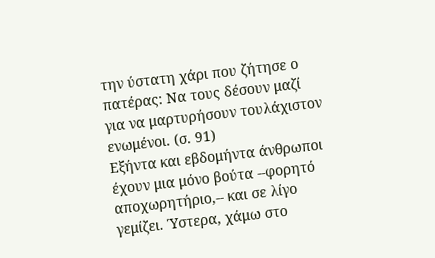την ύστατη χάρι που ζήτησε ο πατέρας: Να τους δέσουν μαζί για να μαρτυρήσουν τουλάχιστον ενωμένοι. (σ. 91)
Εξήντα και εβδομήντα άνθρωποι έχουν μια μόνο βούτα --φορητό αποχωρητήριο,-- και σε λίγο γεμίζει. Ύστερα, χάμω στο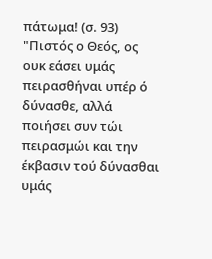πάτωμα! (σ. 93)
"Πιστός ο Θεός, ος ουκ εάσει υμάς πειρασθήναι υπέρ ό δύνασθε, αλλά ποιήσει συν τώι πειρασμώι και την έκβασιν τού δύνασθαι υμάς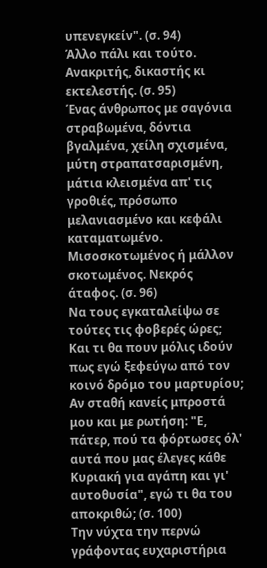υπενεγκείν". (σ. 94)
Άλλο πάλι και τούτο. Ανακριτής, δικαστής κι εκτελεστής. (σ. 95)
Ένας άνθρωπος με σαγόνια στραβωμένα, δόντια βγαλμένα, χείλη σχισμένα, μύτη στραπατσαρισμένη, μάτια κλεισμένα απ' τις γροθιές, πρόσωπο μελανιασμένο και κεφάλι καταματωμένο. Μισοσκοτωμένος ή μάλλον σκοτωμένος. Νεκρός άταφος. (σ. 96)
Να τους εγκαταλείψω σε τούτες τις φοβερές ώρες; Και τι θα πουν μόλις ιδούν πως εγώ ξεφεύγω από τον κοινό δρόμο του μαρτυρίου; Αν σταθή κανείς μπροστά μου και με ρωτήση: "Ε, πάτερ, πού τα φόρτωσες όλ' αυτά που μας έλεγες κάθε Κυριακή για αγάπη και γι' αυτοθυσία", εγώ τι θα του αποκριθώ; (σ. 100)
Την νύχτα την περνώ γράφοντας ευχαριστήρια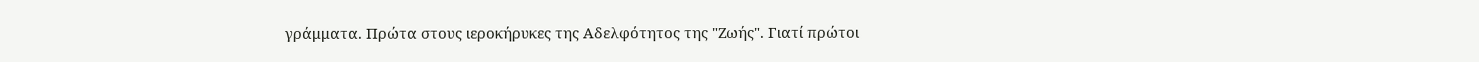γράμματα. Πρώτα στους ιεροκήρυκες της Αδελφότητος της "Ζωής". Γιατί πρώτοι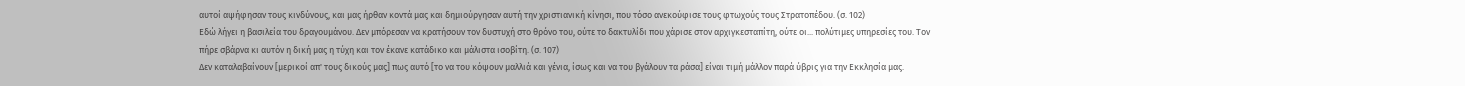αυτοί αψήφησαν τους κινδύνους, και μας ήρθαν κοντά μας και δημιούργησαν αυτή την χριστιανική κίνησι, που τόσο ανεκούφισε τους φτωχούς τους Στρατοπέδου. (σ. 102)
Εδώ λήγει η βασιλεία του δραγουμάνου. Δεν μπόρεσαν να κρατήσουν τον δυστυχή στο θρόνο του, ούτε το δακτυλίδι που χάρισε στον αρχιγκεσταπίτη, ούτε οι... πολύτιμες υπηρεσίες του. Τον πήρε σβάρνα κι αυτόν η δική μας η τύχη και τον έκανε κατάδικο και μάλιστα ισοβίτη. (σ. 107)
Δεν καταλαβαίνουν [μερικοί απ' τους δικούς μας] πως αυτό [το να του κόψουν μαλλιά και γένια, ίσως και να του βγάλουν τα ράσα] είναι τιμή μάλλον παρά ύβρις για την Εκκλησία μας.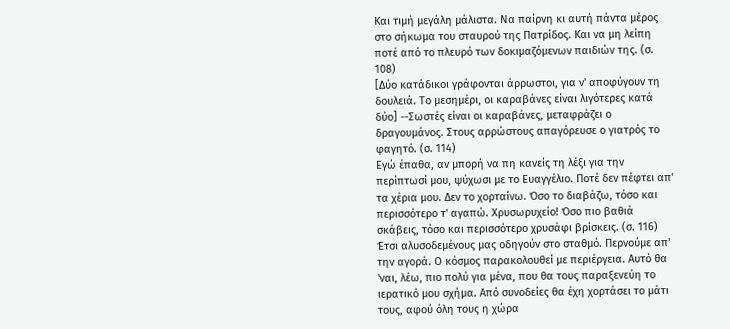Και τιμή μεγάλη μάλιστα. Να παίρνη κι αυτή πάντα μέρος στο σήκωμα του σταυρού της Πατρίδος. Και να μη λείπη ποτέ από το πλευρό των δοκιμαζόμενων παιδιών της. (σ. 108)
[Δύο κατάδικοι γράφονται άρρωστοι, για ν' αποφύγουν τη δουλειά. Το μεσημέρι, οι καραβάνες είναι λιγότερες κατά δύο] --Σωστές είναι οι καραβάνες, μεταφράζει ο δραγουμάνος. Στους αρρώστους απαγόρευσε ο γιατρός το φαγητό. (σ. 114)
Εγώ έπαθα, αν μπορή να πη κανείς τη λέξι για την περίπτωσί μου, ψύχωσι με το Ευαγγέλιο. Ποτέ δεν πέφτει απ' τα χέρια μου. Δεν το χορταίνω. Όσο το διαβάζω, τόσο και περισσότερο τ' αγαπώ. Χρυσωρυχείο! Όσο πιο βαθιά σκάβεις, τόσο και περισσότερο χρυσάφι βρίσκεις. (σ. 116)
Έτσι αλυσοδεμένους μας οδηγούν στο σταθμό. Περνούμε απ' την αγορά. Ο κόσμος παρακολουθεί με περιέργεια. Αυτό θα 'ναι, λέω, πιο πολύ για μένα, που θα τους παραξενεύη το ιερατικό μου σχήμα. Από συνοδείες θα έχη χορτάσει το μάτι τους, αφού όλη τους η χώρα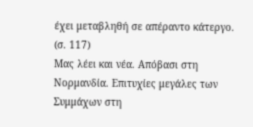έχει μεταβληθή σε απέραντο κάτεργο. (σ. 117)
Μας λέει και νέα. Απόβασι στη Νορμανδία. Επιτυχίες μεγάλες των Συμμάχων στη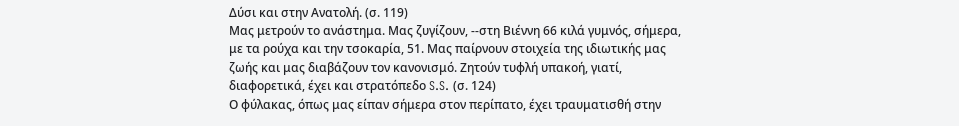Δύσι και στην Ανατολή. (σ. 119)
Μας μετρούν το ανάστημα. Μας ζυγίζουν, --στη Βιέννη 66 κιλά γυμνός, σήμερα, με τα ρούχα και την τσοκαρία, 51. Μας παίρνουν στοιχεία της ιδιωτικής μας ζωής και μας διαβάζουν τον κανονισμό. Ζητούν τυφλή υπακοή, γιατί, διαφορετικά, έχει και στρατόπεδο S.S. (σ. 124)
Ο φύλακας, όπως μας είπαν σήμερα στον περίπατο, έχει τραυματισθή στην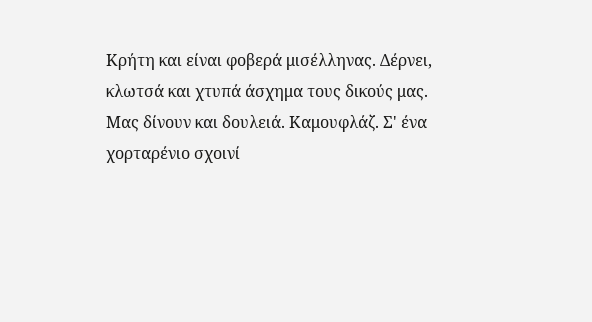Κρήτη και είναι φοβερά μισέλληνας. Δέρνει, κλωτσά και χτυπά άσχημα τους δικούς μας.
Μας δίνουν και δουλειά. Καμουφλάζ. Σ' ένα χορταρένιο σχοινί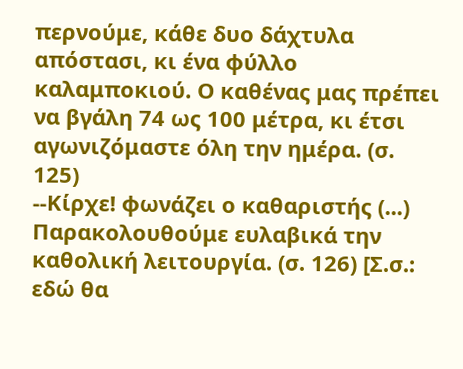περνούμε, κάθε δυο δάχτυλα απόστασι, κι ένα φύλλο καλαμποκιού. Ο καθένας μας πρέπει να βγάλη 74 ως 100 μέτρα, κι έτσι αγωνιζόμαστε όλη την ημέρα. (σ. 125)
--Κίρχε! φωνάζει ο καθαριστής (...) Παρακολουθούμε ευλαβικά την καθολική λειτουργία. (σ. 126) [Σ.σ.: εδώ θα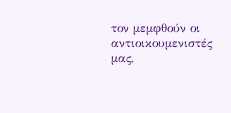τον μεμφθούν οι αντιοικουμενιστές μας,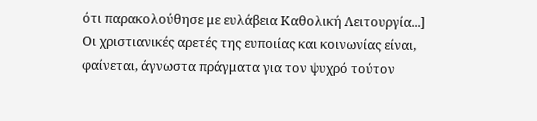ότι παρακολούθησε με ευλάβεια Καθολική Λειτουργία...]
Οι χριστιανικές αρετές της ευποιίας και κοινωνίας είναι, φαίνεται, άγνωστα πράγματα για τον ψυχρό τούτον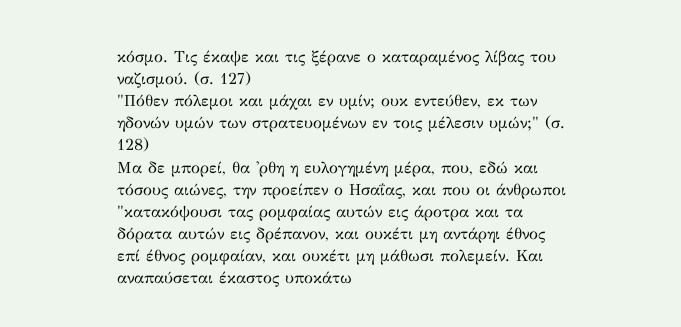κόσμο. Τις έκαψε και τις ξέρανε ο καταραμένος λίβας του ναζισμού. (σ. 127)
"Πόθεν πόλεμοι και μάχαι εν υμίν; ουκ εντεύθεν, εκ των ηδονών υμών των στρατευομένων εν τοις μέλεσιν υμών;" (σ. 128)
Μα δε μπορεί, θα 'ρθη η ευλογημένη μέρα, που, εδώ και τόσους αιώνες, την προείπεν ο Ησαΐας, και που οι άνθρωποι "κατακόψουσι τας ρομφαίας αυτών εις άροτρα και τα δόρατα αυτών εις δρέπανον, και ουκέτι μη αντάρηι έθνος επί έθνος ρομφαίαν, και ουκέτι μη μάθωσι πολεμείν. Και αναπαύσεται έκαστος υποκάτω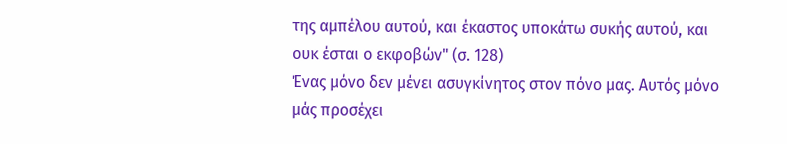της αμπέλου αυτού, και έκαστος υποκάτω συκής αυτού, και ουκ έσται ο εκφοβών" (σ. 128)
Ένας μόνο δεν μένει ασυγκίνητος στον πόνο μας. Αυτός μόνο μάς προσέχει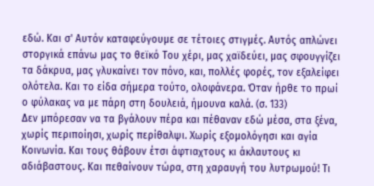εδώ. Και σ' Αυτόν καταφεύγουμε σε τέτοιες στιγμές. Αυτός απλώνει στοργικά επάνω μας το θεϊκό Του χέρι, μας χαϊδεύει, μας σφουγγίζει τα δάκρυα, μας γλυκαίνει τον πόνο, και, πολλές φορές, τον εξαλείφει ολότελα. Και το είδα σήμερα τούτο, ολοφάνερα. Όταν ήρθε το πρωί ο φύλακας να με πάρη στη δουλειά, ήμουνα καλά. (σ. 133)
Δεν μπόρεσαν να τα βγάλουν πέρα και πέθαναν εδώ μέσα, στα ξένα, χωρίς περιποίησι, χωρίς περίθαλψι. Χωρίς εξομολόγησι και αγία Κοινωνία. Και τους θάβουν έτσι άφτιαχτους κι άκλαυτους κι αδιάβαστους. Και πεθαίνουν τώρα, στη χαραυγή του λυτρωμού! Τι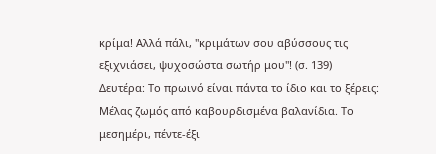κρίμα! Αλλά πάλι, "κριμάτων σου αβύσσους τις εξιχνιάσει, ψυχοσώστα σωτήρ μου"! (σ. 139)
Δευτέρα: Το πρωινό είναι πάντα το ίδιο και το ξέρεις:
Μέλας ζωμός από καβουρδισμένα βαλανίδια. Το μεσημέρι, πέντε-έξι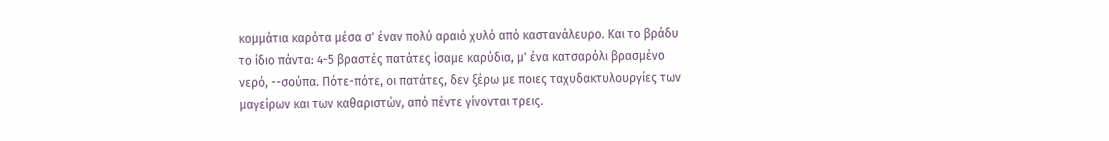κομμάτια καρότα μέσα σ' έναν πολύ αραιό χυλό από καστανάλευρο. Και το βράδυ το ίδιο πάντα: 4-5 βραστές πατάτες ίσαμε καρύδια, μ' ένα κατσαρόλι βρασμένο νερό, --σούπα. Πότε-πότε, οι πατάτες, δεν ξέρω με ποιες ταχυδακτυλουργίες των μαγείρων και των καθαριστών, από πέντε γίνονται τρεις.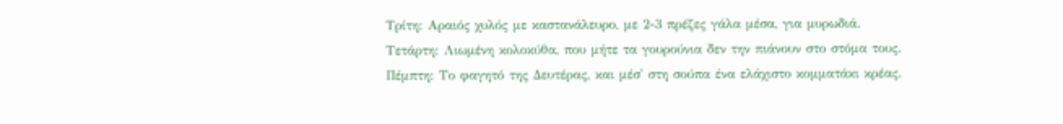Τρίτη: Αραιός χυλός με καστανάλευρο, με 2-3 πρέζες γάλα μέσα, για μυρωδιά.
Τετάρτη: Λιωμένη κολοκύθα, που μήτε τα γουρούνια δεν την πιάνουν στο στόμα τους.
Πέμπτη: Το φαγητό της Δευτέρας, και μέσ' στη σούπα ένα ελάχιστο κομματάκι κρέας.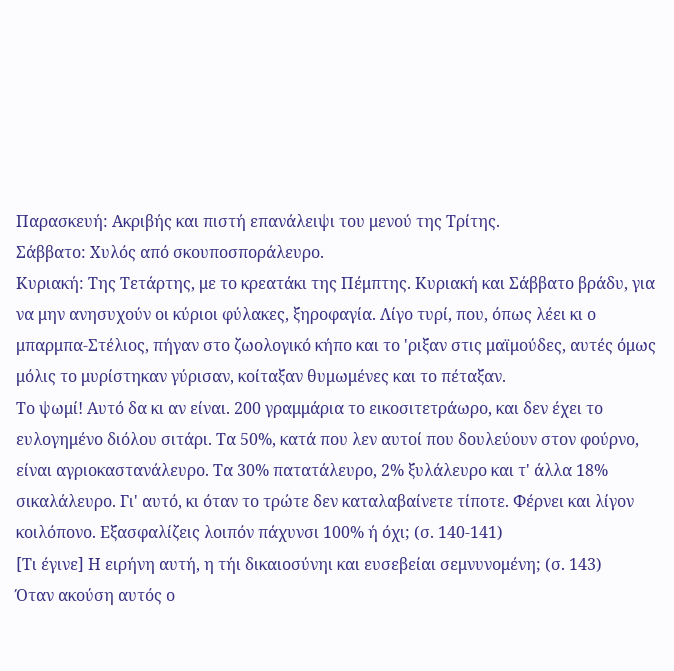Παρασκευή: Ακριβής και πιστή επανάλειψι του μενού της Τρίτης.
Σάββατο: Χυλός από σκουποσποράλευρο.
Κυριακή: Της Τετάρτης, με το κρεατάκι της Πέμπτης. Κυριακή και Σάββατο βράδυ, για να μην ανησυχούν οι κύριοι φύλακες, ξηροφαγία. Λίγο τυρί, που, όπως λέει κι ο μπαρμπα-Στέλιος, πήγαν στο ζωολογικό κήπο και το 'ριξαν στις μαϊμούδες, αυτές όμως μόλις το μυρίστηκαν γύρισαν, κοίταξαν θυμωμένες και το πέταξαν.
Το ψωμί! Αυτό δα κι αν είναι. 200 γραμμάρια το εικοσιτετράωρο, και δεν έχει το ευλογημένο διόλου σιτάρι. Τα 50%, κατά που λεν αυτοί που δουλεύουν στον φούρνο, είναι αγριοκαστανάλευρο. Τα 30% πατατάλευρο, 2% ξυλάλευρο και τ' άλλα 18% σικαλάλευρο. Γι' αυτό, κι όταν το τρώτε δεν καταλαβαίνετε τίποτε. Φέρνει και λίγον κοιλόπονο. Εξασφαλίζεις λοιπόν πάχυνσι 100% ή όχι; (σ. 140-141)
[Τι έγινε] Η ειρήνη αυτή, η τήι δικαιοσύνηι και ευσεβείαι σεμνυνομένη; (σ. 143)
Όταν ακούση αυτός ο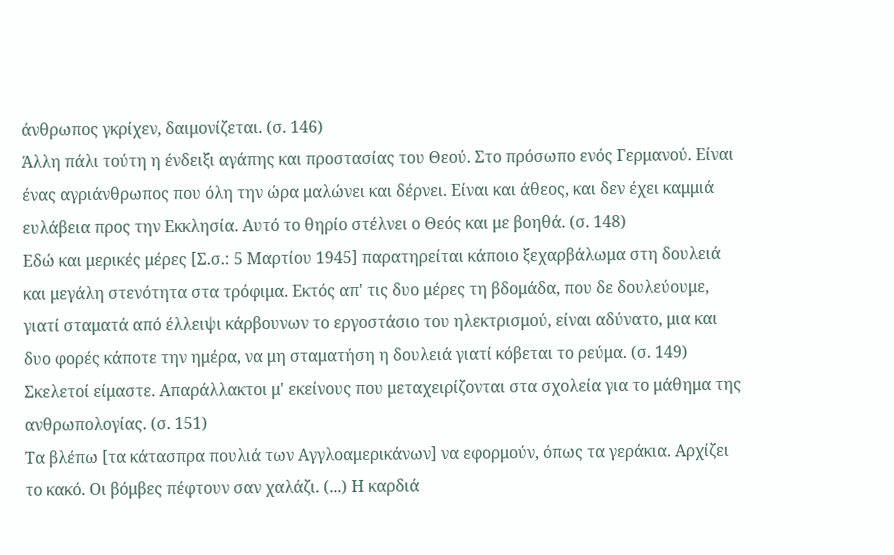άνθρωπος γκρίχεν, δαιμονίζεται. (σ. 146)
Άλλη πάλι τούτη η ένδειξι αγάπης και προστασίας του Θεού. Στο πρόσωπο ενός Γερμανού. Είναι ένας αγριάνθρωπος που όλη την ώρα μαλώνει και δέρνει. Είναι και άθεος, και δεν έχει καμμιά ευλάβεια προς την Εκκλησία. Αυτό το θηρίο στέλνει ο Θεός και με βοηθά. (σ. 148)
Εδώ και μερικές μέρες [Σ.σ.: 5 Μαρτίου 1945] παρατηρείται κάποιο ξεχαρβάλωμα στη δουλειά και μεγάλη στενότητα στα τρόφιμα. Εκτός απ' τις δυο μέρες τη βδομάδα, που δε δουλεύουμε, γιατί σταματά από έλλειψι κάρβουνων το εργοστάσιο του ηλεκτρισμού, είναι αδύνατο, μια και δυο φορές κάποτε την ημέρα, να μη σταματήση η δουλειά γιατί κόβεται το ρεύμα. (σ. 149)
Σκελετοί είμαστε. Απαράλλακτοι μ' εκείνους που μεταχειρίζονται στα σχολεία για το μάθημα της ανθρωπολογίας. (σ. 151)
Τα βλέπω [τα κάτασπρα πουλιά των Αγγλοαμερικάνων] να εφορμούν, όπως τα γεράκια. Αρχίζει το κακό. Οι βόμβες πέφτουν σαν χαλάζι. (...) Η καρδιά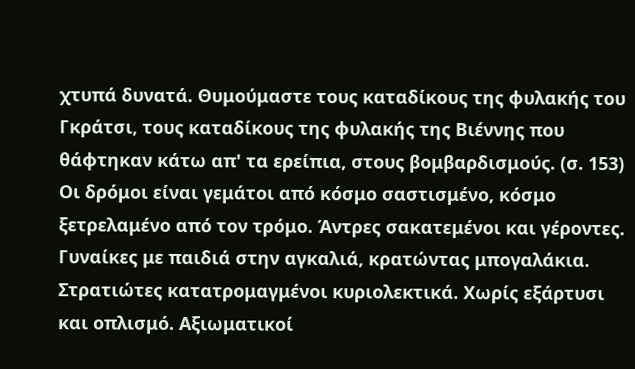χτυπά δυνατά. Θυμούμαστε τους καταδίκους της φυλακής του Γκράτσι, τους καταδίκους της φυλακής της Βιέννης που θάφτηκαν κάτω απ' τα ερείπια, στους βομβαρδισμούς. (σ. 153)
Οι δρόμοι είναι γεμάτοι από κόσμο σαστισμένο, κόσμο ξετρελαμένο από τον τρόμο. Άντρες σακατεμένοι και γέροντες. Γυναίκες με παιδιά στην αγκαλιά, κρατώντας μπογαλάκια. Στρατιώτες κατατρομαγμένοι κυριολεκτικά. Χωρίς εξάρτυσι και οπλισμό. Αξιωματικοί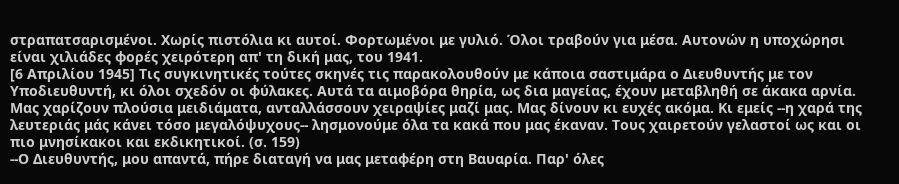στραπατσαρισμένοι. Χωρίς πιστόλια κι αυτοί. Φορτωμένοι με γυλιό. Όλοι τραβούν για μέσα. Αυτονών η υποχώρησι είναι χιλιάδες φορές χειρότερη απ' τη δική μας, του 1941.
[6 Απριλίου 1945] Τις συγκινητικές τούτες σκηνές τις παρακολουθούν με κάποια σαστιμάρα ο Διευθυντής με τον Υποδιευθυντή, κι όλοι σχεδόν οι φύλακες. Αυτά τα αιμοβόρα θηρία, ως δια μαγείας, έχουν μεταβληθή σε άκακα αρνία. Μας χαρίζουν πλούσια μειδιάματα, ανταλλάσσουν χειραψίες μαζί μας. Μας δίνουν κι ευχές ακόμα. Κι εμείς --η χαρά της λευτεριάς μάς κάνει τόσο μεγαλόψυχους-- λησμονούμε όλα τα κακά που μας έκαναν. Τους χαιρετούν γελαστοί ως και οι πιο μνησίκακοι και εκδικητικοί. (σ. 159)
--Ο Διευθυντής, μου απαντά, πήρε διαταγή να μας μεταφέρη στη Βαυαρία. Παρ' όλες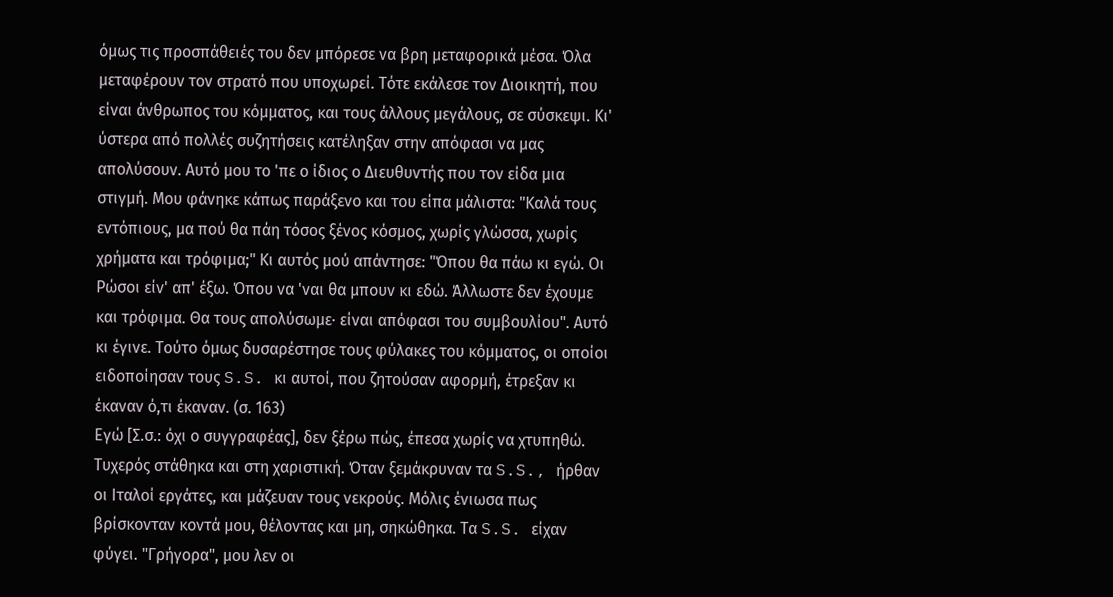όμως τις προσπάθειές του δεν μπόρεσε να βρη μεταφορικά μέσα. Όλα μεταφέρουν τον στρατό που υποχωρεί. Τότε εκάλεσε τον Διοικητή, που είναι άνθρωπος του κόμματος, και τους άλλους μεγάλους, σε σύσκεψι. Κι' ύστερα από πολλές συζητήσεις κατέληξαν στην απόφασι να μας απολύσουν. Αυτό μου το 'πε ο ίδιος ο Διευθυντής που τον είδα μια στιγμή. Μου φάνηκε κάπως παράξενο και του είπα μάλιστα: "Καλά τους εντόπιους, μα πού θα πάη τόσος ξένος κόσμος, χωρίς γλώσσα, χωρίς χρήματα και τρόφιμα;" Κι αυτός μού απάντησε: "Όπου θα πάω κι εγώ. Οι Ρώσοι είν' απ' έξω. Όπου να 'ναι θα μπουν κι εδώ. Άλλωστε δεν έχουμε και τρόφιμα. Θα τους απολύσωμε· είναι απόφασι του συμβουλίου". Αυτό κι έγινε. Τούτο όμως δυσαρέστησε τους φύλακες του κόμματος, οι οποίοι ειδοποίησαν τους S.S. κι αυτοί, που ζητούσαν αφορμή, έτρεξαν κι έκαναν ό,τι έκαναν. (σ. 163)
Εγώ [Σ.σ.: όχι ο συγγραφέας], δεν ξέρω πώς, έπεσα χωρίς να χτυπηθώ. Τυχερός στάθηκα και στη χαριστική. Όταν ξεμάκρυναν τα S.S., ήρθαν οι Ιταλοί εργάτες, και μάζευαν τους νεκρούς. Μόλις ένιωσα πως βρίσκονταν κοντά μου, θέλοντας και μη, σηκώθηκα. Τα S.S. είχαν φύγει. "Γρήγορα", μου λεν οι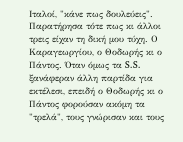Ιταλοί, "κάνε πως δουλεύεις". Παρατήρησα τότε πως κι άλλοι τρεις είχαν τη δική μου τύχη. Ο Καραγεωργίου, ο Θοδωρής κι ο Πάντος. Όταν όμως τα S.S. ξανάφεραν άλλη παρτίδα για εκτέλεσι, επειδή ο Θοδωρής κι ο Πάντος φορούσαν ακόμη τα "τρελά", τους γνώρισαν και τους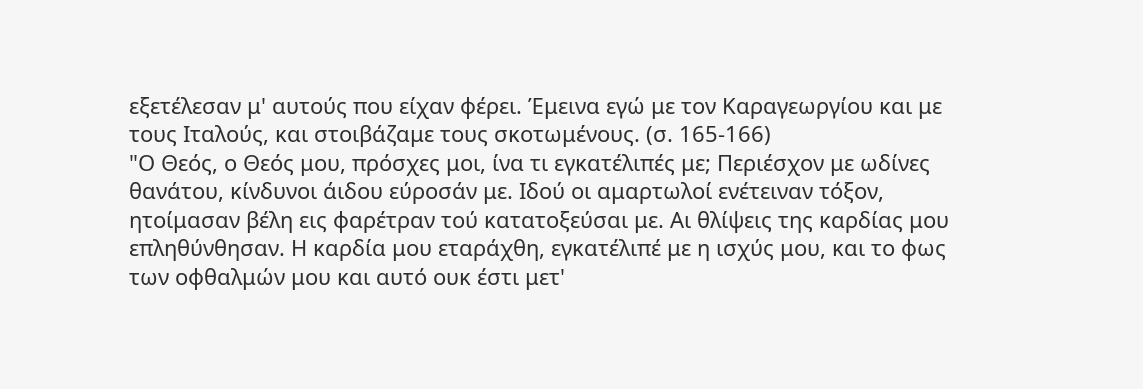εξετέλεσαν μ' αυτούς που είχαν φέρει. Έμεινα εγώ με τον Καραγεωργίου και με τους Ιταλούς, και στοιβάζαμε τους σκοτωμένους. (σ. 165-166)
"Ο Θεός, ο Θεός μου, πρόσχες μοι, ίνα τι εγκατέλιπές με; Περιέσχον με ωδίνες θανάτου, κίνδυνοι άιδου εύροσάν με. Ιδού οι αμαρτωλοί ενέτειναν τόξον, ητοίμασαν βέλη εις φαρέτραν τού κατατοξεύσαι με. Αι θλίψεις της καρδίας μου επληθύνθησαν. Η καρδία μου εταράχθη, εγκατέλιπέ με η ισχύς μου, και το φως των οφθαλμών μου και αυτό ουκ έστι μετ'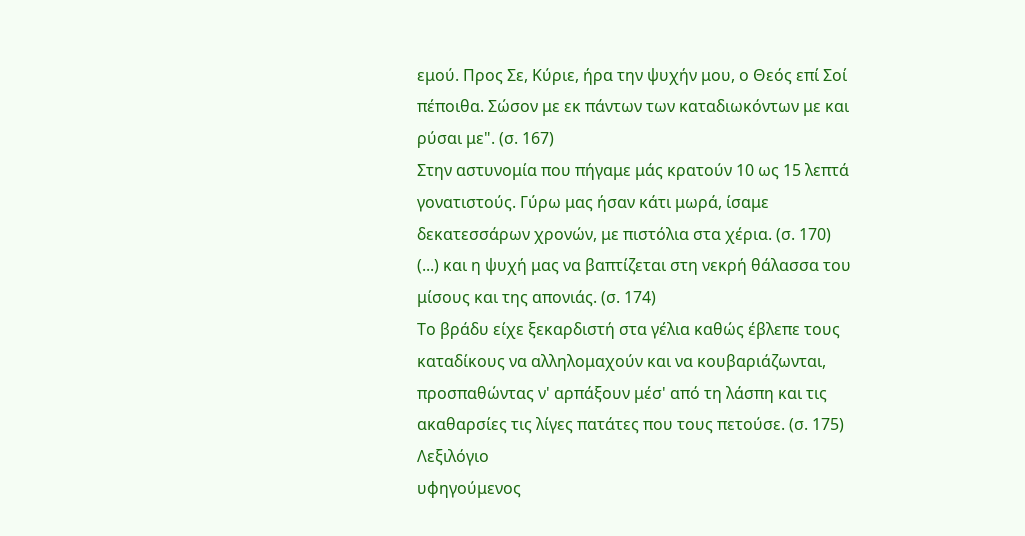εμού. Προς Σε, Κύριε, ήρα την ψυχήν μου, ο Θεός επί Σοί πέποιθα. Σώσον με εκ πάντων των καταδιωκόντων με και ρύσαι με". (σ. 167)
Στην αστυνομία που πήγαμε μάς κρατούν 10 ως 15 λεπτά γονατιστούς. Γύρω μας ήσαν κάτι μωρά, ίσαμε δεκατεσσάρων χρονών, με πιστόλια στα χέρια. (σ. 170)
(...) και η ψυχή μας να βαπτίζεται στη νεκρή θάλασσα του μίσους και της απονιάς. (σ. 174)
Το βράδυ είχε ξεκαρδιστή στα γέλια καθώς έβλεπε τους καταδίκους να αλληλομαχούν και να κουβαριάζωνται, προσπαθώντας ν' αρπάξουν μέσ' από τη λάσπη και τις ακαθαρσίες τις λίγες πατάτες που τους πετούσε. (σ. 175)
Λεξιλόγιο
υφηγούμενος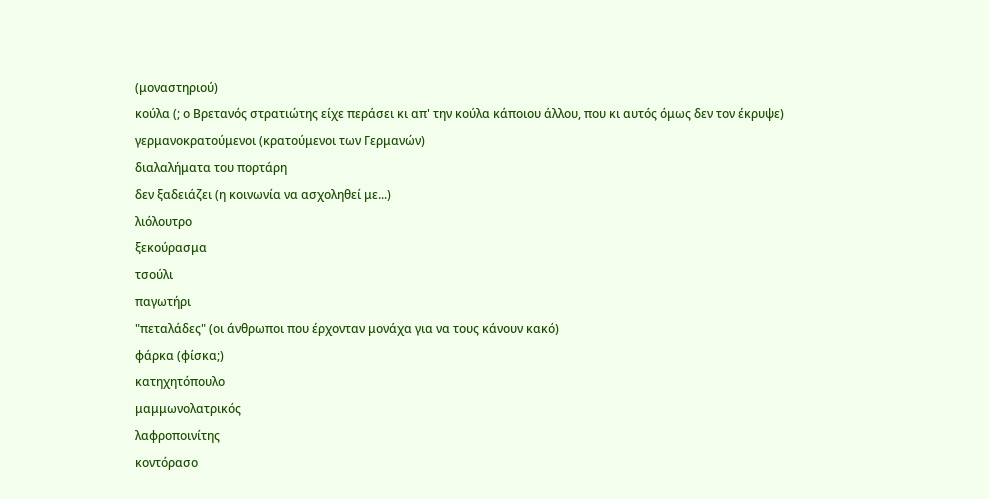(μοναστηριού)
κούλα (; ο Βρετανός στρατιώτης είχε περάσει κι απ' την κούλα κάποιου άλλου, που κι αυτός όμως δεν τον έκρυψε)
γερμανοκρατούμενοι (κρατούμενοι των Γερμανών)
διαλαλήματα του πορτάρη
δεν ξαδειάζει (η κοινωνία να ασχοληθεί με...)
λιόλουτρο
ξεκούρασμα
τσούλι
παγωτήρι
"πεταλάδες" (οι άνθρωποι που έρχονταν μονάχα για να τους κάνουν κακό)
φάρκα (φίσκα;)
κατηχητόπουλο
μαμμωνολατρικός
λαφροποινίτης
κοντόρασο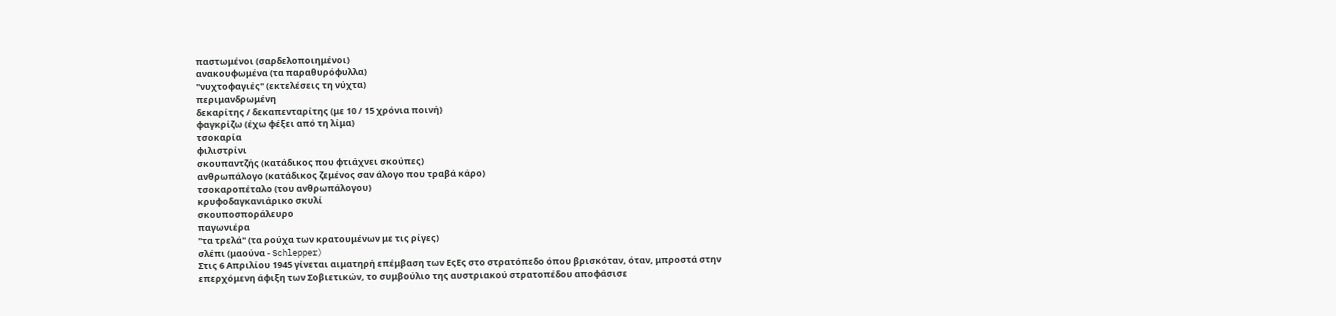παστωμένοι (σαρδελοποιημένοι)
ανακουφωμένα (τα παραθυρόφυλλα)
"νυχτοφαγιές" (εκτελέσεις τη νύχτα)
περιμανδρωμένη
δεκαρίτης / δεκαπενταρίτης (με 10 / 15 χρόνια ποινή)
φαγκρίζω (έχω φέξει από τη λίμα)
τσοκαρία
φιλιστρίνι
σκουπαντζής (κατάδικος που φτιάχνει σκούπες)
ανθρωπάλογο (κατάδικος ζεμένος σαν άλογο που τραβά κάρο)
τσοκαροπέταλο (του ανθρωπάλογου)
κρυφοδαγκανιάρικο σκυλί
σκουποσποράλευρο
παγωνιέρα
"τα τρελά" (τα ρούχα των κρατουμένων με τις ρίγες)
σλέπι (μαούνα - Schlepper)
Στις 6 Απριλίου 1945 γίνεται αιματηρή επέμβαση των ΕςΕς στο στρατόπεδο όπου βρισκόταν, όταν, μπροστά στην επερχόμενη άφιξη των Σοβιετικών, το συμβούλιο της αυστριακού στρατοπέδου αποφάσισε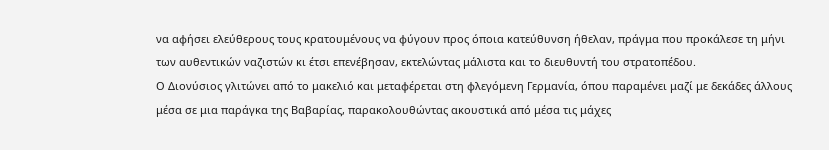να αφήσει ελεύθερους τους κρατουμένους να φύγουν προς όποια κατεύθυνση ήθελαν, πράγμα που προκάλεσε τη μήνι των αυθεντικών ναζιστών κι έτσι επενέβησαν, εκτελώντας μάλιστα και το διευθυντή του στρατοπέδου.
Ο Διονύσιος γλιτώνει από το μακελιό και μεταφέρεται στη φλεγόμενη Γερμανία, όπου παραμένει μαζί με δεκάδες άλλους μέσα σε μια παράγκα της Βαβαρίας, παρακολουθώντας ακουστικά από μέσα τις μάχες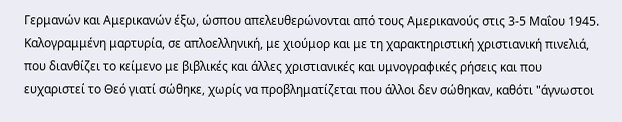Γερμανών και Αμερικανών έξω, ώσπου απελευθερώνονται από τους Αμερικανούς στις 3-5 Μαΐου 1945.
Καλογραμμένη μαρτυρία, σε απλοελληνική, με χιούμορ και με τη χαρακτηριστική χριστιανική πινελιά, που διανθίζει το κείμενο με βιβλικές και άλλες χριστιανικές και υμνογραφικές ρήσεις και που ευχαριστεί το Θεό γιατί σώθηκε, χωρίς να προβληματίζεται που άλλοι δεν σώθηκαν, καθότι "άγνωστοι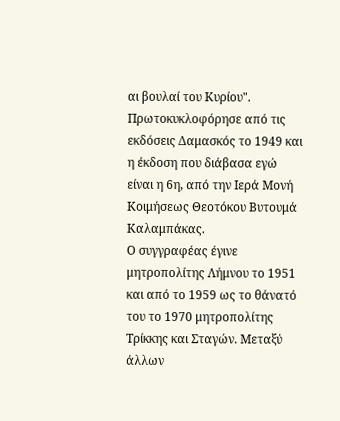αι βουλαί του Κυρίου".
Πρωτοκυκλοφόρησε από τις εκδόσεις Δαμασκός το 1949 και η έκδοση που διάβασα εγώ είναι η 6η, από την Ιερά Μονή Κοιμήσεως Θεοτόκου Βυτουμά Καλαμπάκας.
Ο συγγραφέας έγινε μητροπολίτης Λήμνου το 1951 και από το 1959 ως το θάνατό του το 1970 μητροπολίτης Τρίκκης και Σταγών. Μεταξύ άλλων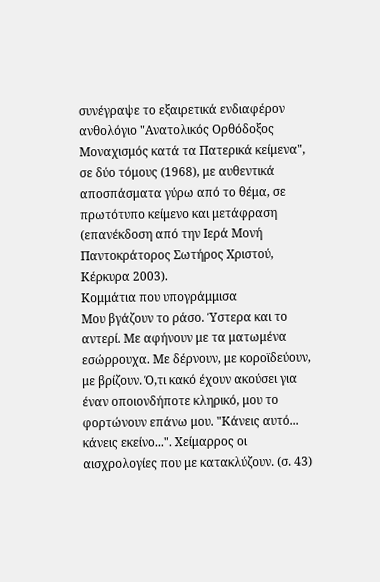συνέγραψε το εξαιρετικά ενδιαφέρον ανθολόγιο "Ανατολικός Ορθόδοξος Μοναχισμός κατά τα Πατερικά κείμενα", σε δύο τόμους (1968), με αυθεντικά αποσπάσματα γύρω από το θέμα, σε πρωτότυπο κείμενο και μετάφραση (επανέκδοση από την Ιερά Μονή Παντοκράτορος Σωτήρος Χριστού, Κέρκυρα 2003).
Κομμάτια που υπογράμμισα
Μου βγάζουν το ράσο. Ύστερα και το αντερί. Με αφήνουν με τα ματωμένα εσώρρουχα. Με δέρνουν, με κοροϊδεύουν, με βρίζουν. Ό,τι κακό έχουν ακούσει για έναν οποιονδήποτε κληρικό, μου το φορτώνουν επάνω μου. "Κάνεις αυτό... κάνεις εκείνο...". Χείμαρρος οι αισχρολογίες που με κατακλύζουν. (σ. 43)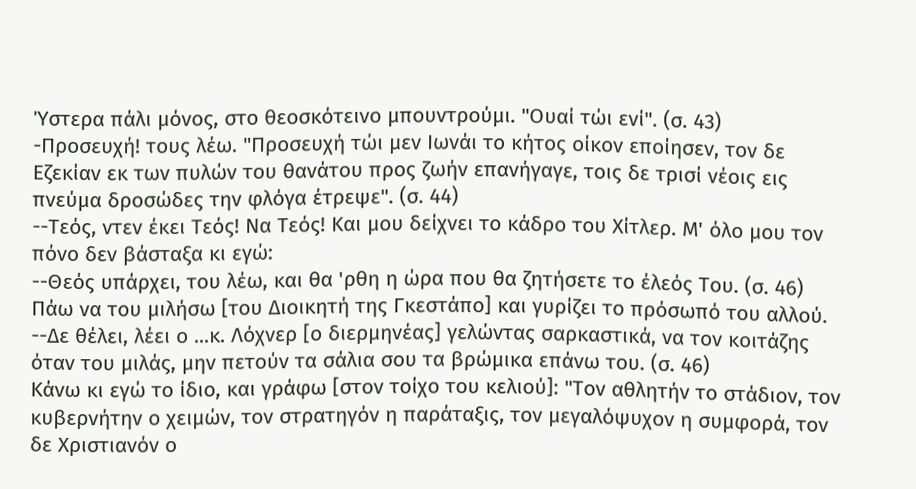Ύστερα πάλι μόνος, στο θεοσκότεινο μπουντρούμι. "Ουαί τώι ενί". (σ. 43)
-Προσευχή! τους λέω. "Προσευχή τώι μεν Ιωνάι το κήτος οίκον εποίησεν, τον δε Εζεκίαν εκ των πυλών του θανάτου προς ζωήν επανήγαγε, τοις δε τρισί νέοις εις πνεύμα δροσώδες την φλόγα έτρεψε". (σ. 44)
--Τεός, ντεν έκει Τεός! Να Τεός! Και μου δείχνει το κάδρο του Χίτλερ. Μ' όλο μου τον πόνο δεν βάσταξα κι εγώ:
--Θεός υπάρχει, του λέω, και θα 'ρθη η ώρα που θα ζητήσετε το έλεός Του. (σ. 46)
Πάω να του μιλήσω [του Διοικητή της Γκεστάπο] και γυρίζει το πρόσωπό του αλλού. --Δε θέλει, λέει ο ...κ. Λόχνερ [ο διερμηνέας] γελώντας σαρκαστικά, να τον κοιτάζης όταν του μιλάς, μην πετούν τα σάλια σου τα βρώμικα επάνω του. (σ. 46)
Κάνω κι εγώ το ίδιο, και γράφω [στον τοίχο του κελιού]: "Τον αθλητήν το στάδιον, τον κυβερνήτην ο χειμών, τον στρατηγόν η παράταξις, τον μεγαλόψυχον η συμφορά, τον δε Χριστιανόν ο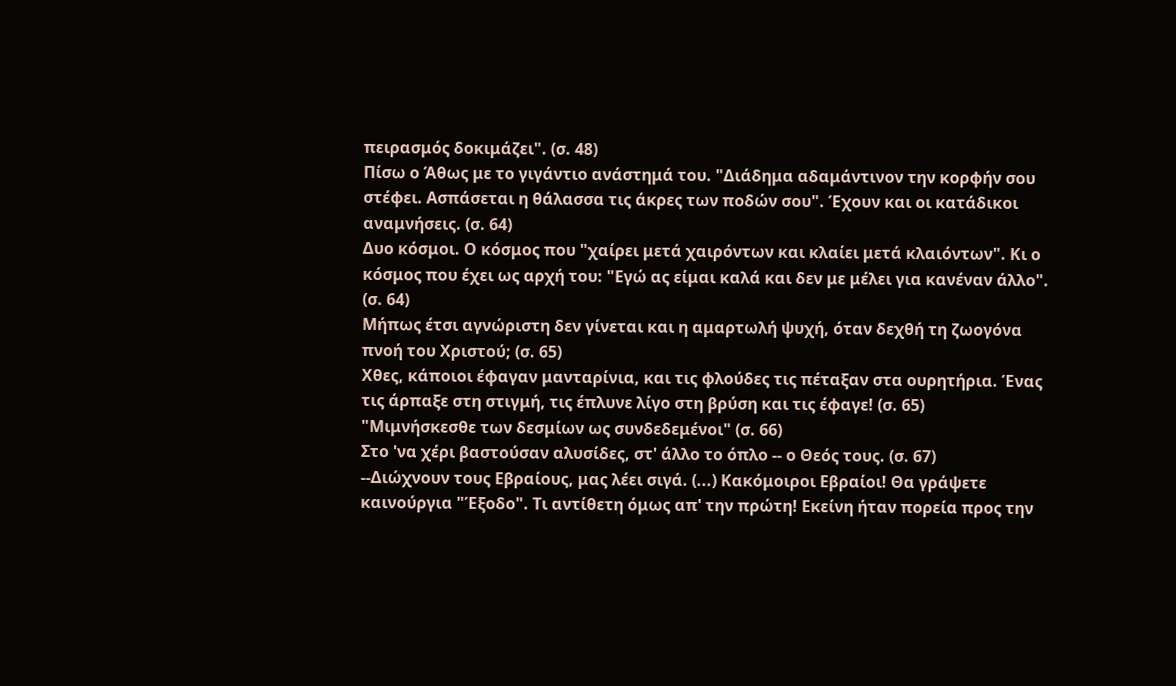πειρασμός δοκιμάζει". (σ. 48)
Πίσω ο Άθως με το γιγάντιο ανάστημά του. "Διάδημα αδαμάντινον την κορφήν σου στέφει. Ασπάσεται η θάλασσα τις άκρες των ποδών σου". Έχουν και οι κατάδικοι αναμνήσεις. (σ. 64)
Δυο κόσμοι. Ο κόσμος που "χαίρει μετά χαιρόντων και κλαίει μετά κλαιόντων". Κι ο κόσμος που έχει ως αρχή του: "Εγώ ας είμαι καλά και δεν με μέλει για κανέναν άλλο". (σ. 64)
Μήπως έτσι αγνώριστη δεν γίνεται και η αμαρτωλή ψυχή, όταν δεχθή τη ζωογόνα πνοή του Χριστού; (σ. 65)
Χθες, κάποιοι έφαγαν μανταρίνια, και τις φλούδες τις πέταξαν στα ουρητήρια. Ένας τις άρπαξε στη στιγμή, τις έπλυνε λίγο στη βρύση και τις έφαγε! (σ. 65)
"Μιμνήσκεσθε των δεσμίων ως συνδεδεμένοι" (σ. 66)
Στο 'να χέρι βαστούσαν αλυσίδες, στ' άλλο το όπλο -- ο Θεός τους. (σ. 67)
--Διώχνουν τους Εβραίους, μας λέει σιγά. (...) Κακόμοιροι Εβραίοι! Θα γράψετε καινούργια "Έξοδο". Τι αντίθετη όμως απ' την πρώτη! Εκείνη ήταν πορεία προς την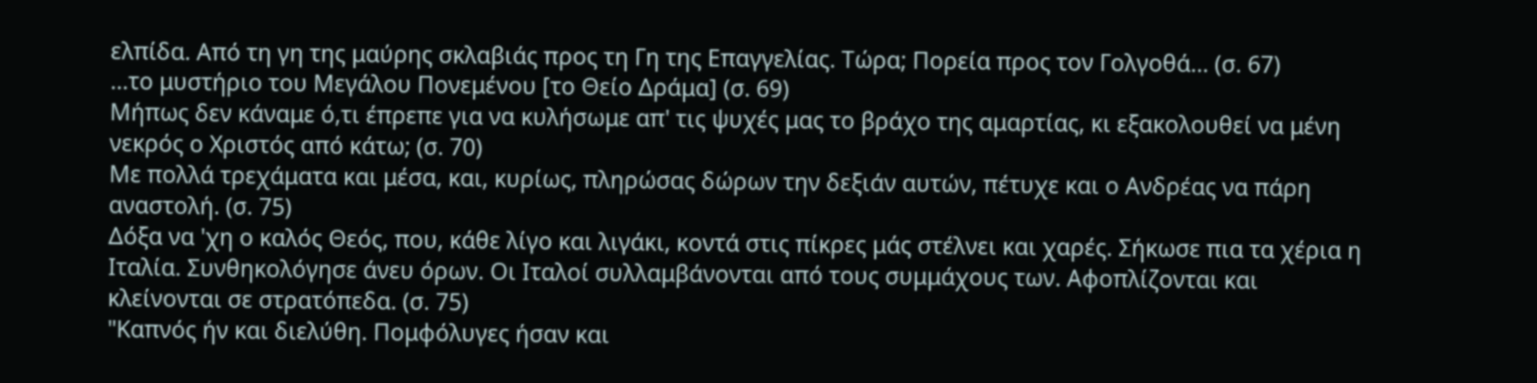ελπίδα. Από τη γη της μαύρης σκλαβιάς προς τη Γη της Επαγγελίας. Τώρα; Πορεία προς τον Γολγοθά... (σ. 67)
...το μυστήριο του Μεγάλου Πονεμένου [το Θείο Δράμα] (σ. 69)
Μήπως δεν κάναμε ό,τι έπρεπε για να κυλήσωμε απ' τις ψυχές μας το βράχο της αμαρτίας, κι εξακολουθεί να μένη νεκρός ο Χριστός από κάτω; (σ. 70)
Με πολλά τρεχάματα και μέσα, και, κυρίως, πληρώσας δώρων την δεξιάν αυτών, πέτυχε και ο Ανδρέας να πάρη αναστολή. (σ. 75)
Δόξα να 'χη ο καλός Θεός, που, κάθε λίγο και λιγάκι, κοντά στις πίκρες μάς στέλνει και χαρές. Σήκωσε πια τα χέρια η Ιταλία. Συνθηκολόγησε άνευ όρων. Οι Ιταλοί συλλαμβάνονται από τους συμμάχους των. Αφοπλίζονται και κλείνονται σε στρατόπεδα. (σ. 75)
"Καπνός ήν και διελύθη. Πομφόλυγες ήσαν και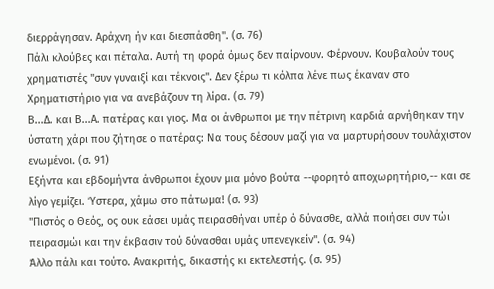διερράγησαν. Αράχνη ήν και διεσπάσθη". (σ. 76)
Πάλι κλούβες και πέταλα. Αυτή τη φορά όμως δεν παίρνουν. Φέρνουν. Κουβαλούν τους χρηματιστές "συν γυναιξί και τέκνοις". Δεν ξέρω τι κόλπα λένε πως έκαναν στο Χρηματιστήριο για να ανεβάζουν τη λίρα. (σ. 79)
Β...Δ. και Β...Α. πατέρας και γιος. Μα οι άνθρωποι με την πέτρινη καρδιά αρνήθηκαν την ύστατη χάρι που ζήτησε ο πατέρας: Να τους δέσουν μαζί για να μαρτυρήσουν τουλάχιστον ενωμένοι. (σ. 91)
Εξήντα και εβδομήντα άνθρωποι έχουν μια μόνο βούτα --φορητό αποχωρητήριο,-- και σε λίγο γεμίζει. Ύστερα, χάμω στο πάτωμα! (σ. 93)
"Πιστός ο Θεός, ος ουκ εάσει υμάς πειρασθήναι υπέρ ό δύνασθε, αλλά ποιήσει συν τώι πειρασμώι και την έκβασιν τού δύνασθαι υμάς υπενεγκείν". (σ. 94)
Άλλο πάλι και τούτο. Ανακριτής, δικαστής κι εκτελεστής. (σ. 95)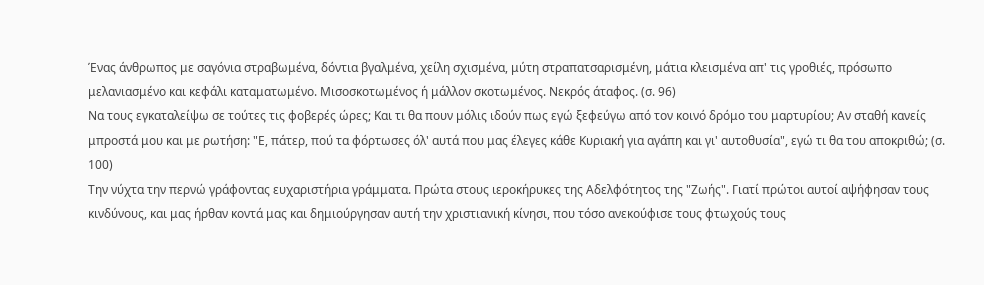Ένας άνθρωπος με σαγόνια στραβωμένα, δόντια βγαλμένα, χείλη σχισμένα, μύτη στραπατσαρισμένη, μάτια κλεισμένα απ' τις γροθιές, πρόσωπο μελανιασμένο και κεφάλι καταματωμένο. Μισοσκοτωμένος ή μάλλον σκοτωμένος. Νεκρός άταφος. (σ. 96)
Να τους εγκαταλείψω σε τούτες τις φοβερές ώρες; Και τι θα πουν μόλις ιδούν πως εγώ ξεφεύγω από τον κοινό δρόμο του μαρτυρίου; Αν σταθή κανείς μπροστά μου και με ρωτήση: "Ε, πάτερ, πού τα φόρτωσες όλ' αυτά που μας έλεγες κάθε Κυριακή για αγάπη και γι' αυτοθυσία", εγώ τι θα του αποκριθώ; (σ. 100)
Την νύχτα την περνώ γράφοντας ευχαριστήρια γράμματα. Πρώτα στους ιεροκήρυκες της Αδελφότητος της "Ζωής". Γιατί πρώτοι αυτοί αψήφησαν τους κινδύνους, και μας ήρθαν κοντά μας και δημιούργησαν αυτή την χριστιανική κίνησι, που τόσο ανεκούφισε τους φτωχούς τους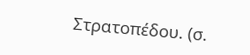Στρατοπέδου. (σ.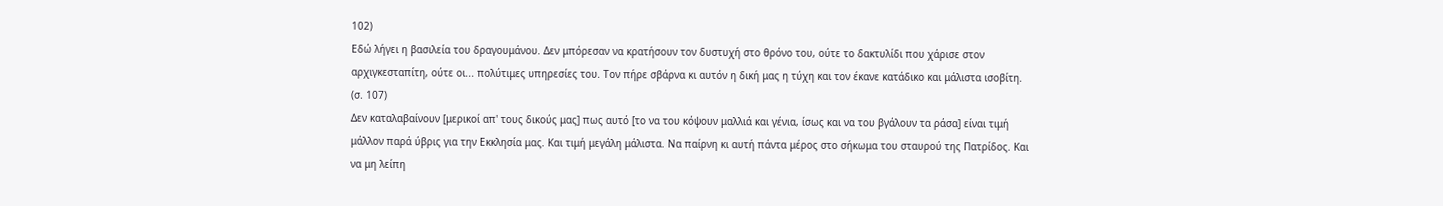102)
Εδώ λήγει η βασιλεία του δραγουμάνου. Δεν μπόρεσαν να κρατήσουν τον δυστυχή στο θρόνο του, ούτε το δακτυλίδι που χάρισε στον αρχιγκεσταπίτη, ούτε οι... πολύτιμες υπηρεσίες του. Τον πήρε σβάρνα κι αυτόν η δική μας η τύχη και τον έκανε κατάδικο και μάλιστα ισοβίτη. (σ. 107)
Δεν καταλαβαίνουν [μερικοί απ' τους δικούς μας] πως αυτό [το να του κόψουν μαλλιά και γένια, ίσως και να του βγάλουν τα ράσα] είναι τιμή μάλλον παρά ύβρις για την Εκκλησία μας. Και τιμή μεγάλη μάλιστα. Να παίρνη κι αυτή πάντα μέρος στο σήκωμα του σταυρού της Πατρίδος. Και να μη λείπη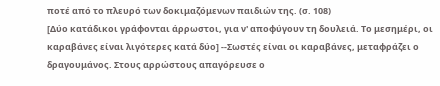ποτέ από το πλευρό των δοκιμαζόμενων παιδιών της. (σ. 108)
[Δύο κατάδικοι γράφονται άρρωστοι, για ν' αποφύγουν τη δουλειά. Το μεσημέρι, οι καραβάνες είναι λιγότερες κατά δύο] --Σωστές είναι οι καραβάνες, μεταφράζει ο δραγουμάνος. Στους αρρώστους απαγόρευσε ο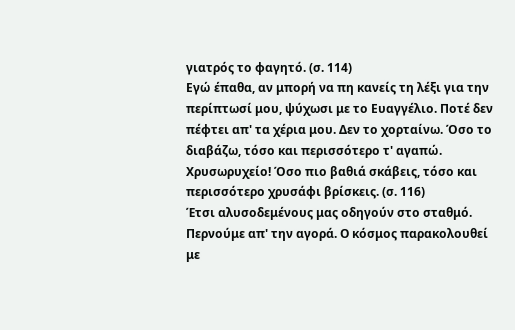γιατρός το φαγητό. (σ. 114)
Εγώ έπαθα, αν μπορή να πη κανείς τη λέξι για την περίπτωσί μου, ψύχωσι με το Ευαγγέλιο. Ποτέ δεν πέφτει απ' τα χέρια μου. Δεν το χορταίνω. Όσο το διαβάζω, τόσο και περισσότερο τ' αγαπώ. Χρυσωρυχείο! Όσο πιο βαθιά σκάβεις, τόσο και περισσότερο χρυσάφι βρίσκεις. (σ. 116)
Έτσι αλυσοδεμένους μας οδηγούν στο σταθμό. Περνούμε απ' την αγορά. Ο κόσμος παρακολουθεί με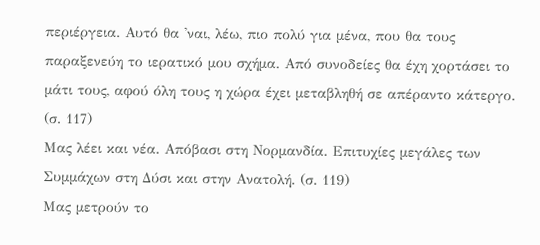περιέργεια. Αυτό θα 'ναι, λέω, πιο πολύ για μένα, που θα τους παραξενεύη το ιερατικό μου σχήμα. Από συνοδείες θα έχη χορτάσει το μάτι τους, αφού όλη τους η χώρα έχει μεταβληθή σε απέραντο κάτεργο. (σ. 117)
Μας λέει και νέα. Απόβασι στη Νορμανδία. Επιτυχίες μεγάλες των Συμμάχων στη Δύσι και στην Ανατολή. (σ. 119)
Μας μετρούν το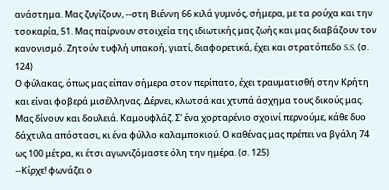ανάστημα. Μας ζυγίζουν, --στη Βιέννη 66 κιλά γυμνός, σήμερα, με τα ρούχα και την τσοκαρία, 51. Μας παίρνουν στοιχεία της ιδιωτικής μας ζωής και μας διαβάζουν τον κανονισμό. Ζητούν τυφλή υπακοή, γιατί, διαφορετικά, έχει και στρατόπεδο S.S. (σ. 124)
Ο φύλακας, όπως μας είπαν σήμερα στον περίπατο, έχει τραυματισθή στην Κρήτη και είναι φοβερά μισέλληνας. Δέρνει, κλωτσά και χτυπά άσχημα τους δικούς μας.
Μας δίνουν και δουλειά. Καμουφλάζ. Σ' ένα χορταρένιο σχοινί περνούμε, κάθε δυο δάχτυλα απόστασι, κι ένα φύλλο καλαμποκιού. Ο καθένας μας πρέπει να βγάλη 74 ως 100 μέτρα, κι έτσι αγωνιζόμαστε όλη την ημέρα. (σ. 125)
--Κίρχε! φωνάζει ο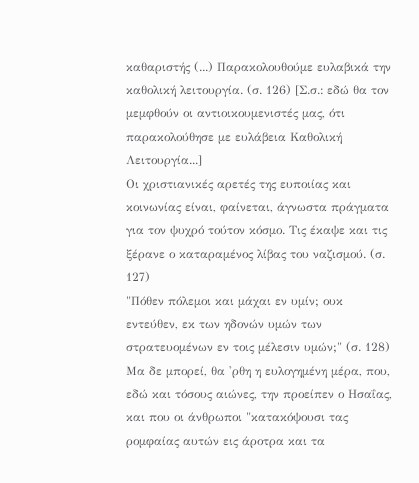καθαριστής (...) Παρακολουθούμε ευλαβικά την καθολική λειτουργία. (σ. 126) [Σ.σ.: εδώ θα τον μεμφθούν οι αντιοικουμενιστές μας, ότι παρακολούθησε με ευλάβεια Καθολική Λειτουργία...]
Οι χριστιανικές αρετές της ευποιίας και κοινωνίας είναι, φαίνεται, άγνωστα πράγματα για τον ψυχρό τούτον κόσμο. Τις έκαψε και τις ξέρανε ο καταραμένος λίβας του ναζισμού. (σ. 127)
"Πόθεν πόλεμοι και μάχαι εν υμίν; ουκ εντεύθεν, εκ των ηδονών υμών των στρατευομένων εν τοις μέλεσιν υμών;" (σ. 128)
Μα δε μπορεί, θα 'ρθη η ευλογημένη μέρα, που, εδώ και τόσους αιώνες, την προείπεν ο Ησαΐας, και που οι άνθρωποι "κατακόψουσι τας ρομφαίας αυτών εις άροτρα και τα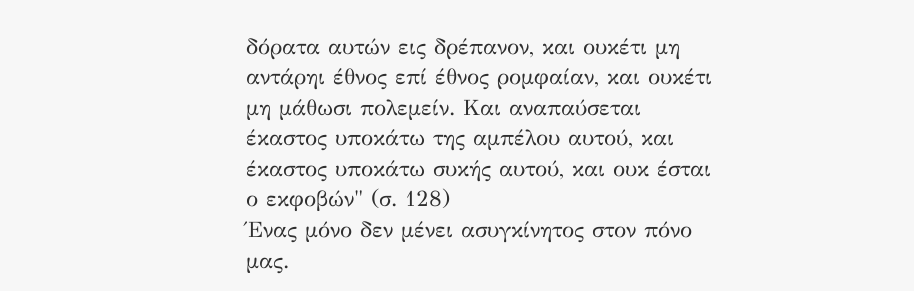δόρατα αυτών εις δρέπανον, και ουκέτι μη αντάρηι έθνος επί έθνος ρομφαίαν, και ουκέτι μη μάθωσι πολεμείν. Και αναπαύσεται έκαστος υποκάτω της αμπέλου αυτού, και έκαστος υποκάτω συκής αυτού, και ουκ έσται ο εκφοβών" (σ. 128)
Ένας μόνο δεν μένει ασυγκίνητος στον πόνο μας.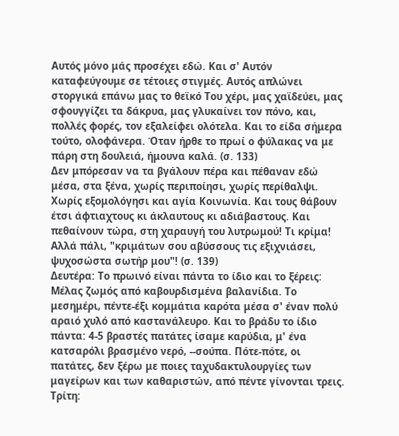Αυτός μόνο μάς προσέχει εδώ. Και σ' Αυτόν καταφεύγουμε σε τέτοιες στιγμές. Αυτός απλώνει στοργικά επάνω μας το θεϊκό Του χέρι, μας χαϊδεύει, μας σφουγγίζει τα δάκρυα, μας γλυκαίνει τον πόνο, και, πολλές φορές, τον εξαλείφει ολότελα. Και το είδα σήμερα τούτο, ολοφάνερα. Όταν ήρθε το πρωί ο φύλακας να με πάρη στη δουλειά, ήμουνα καλά. (σ. 133)
Δεν μπόρεσαν να τα βγάλουν πέρα και πέθαναν εδώ μέσα, στα ξένα, χωρίς περιποίησι, χωρίς περίθαλψι. Χωρίς εξομολόγησι και αγία Κοινωνία. Και τους θάβουν έτσι άφτιαχτους κι άκλαυτους κι αδιάβαστους. Και πεθαίνουν τώρα, στη χαραυγή του λυτρωμού! Τι κρίμα! Αλλά πάλι, "κριμάτων σου αβύσσους τις εξιχνιάσει, ψυχοσώστα σωτήρ μου"! (σ. 139)
Δευτέρα: Το πρωινό είναι πάντα το ίδιο και το ξέρεις:
Μέλας ζωμός από καβουρδισμένα βαλανίδια. Το μεσημέρι, πέντε-έξι κομμάτια καρότα μέσα σ' έναν πολύ αραιό χυλό από καστανάλευρο. Και το βράδυ το ίδιο πάντα: 4-5 βραστές πατάτες ίσαμε καρύδια, μ' ένα κατσαρόλι βρασμένο νερό, --σούπα. Πότε-πότε, οι πατάτες, δεν ξέρω με ποιες ταχυδακτυλουργίες των μαγείρων και των καθαριστών, από πέντε γίνονται τρεις.
Τρίτη: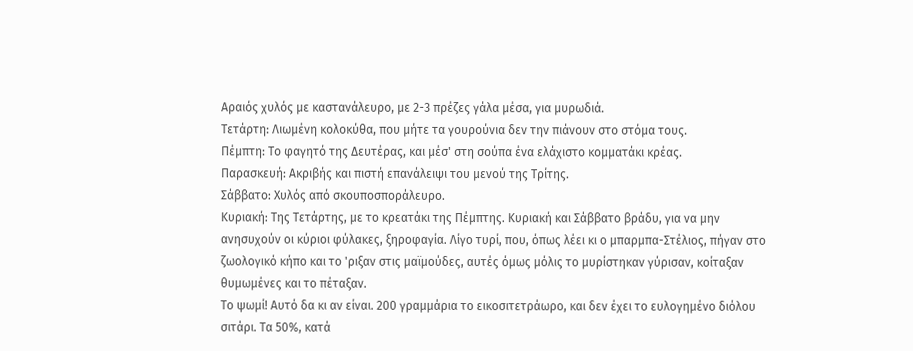Αραιός χυλός με καστανάλευρο, με 2-3 πρέζες γάλα μέσα, για μυρωδιά.
Τετάρτη: Λιωμένη κολοκύθα, που μήτε τα γουρούνια δεν την πιάνουν στο στόμα τους.
Πέμπτη: Το φαγητό της Δευτέρας, και μέσ' στη σούπα ένα ελάχιστο κομματάκι κρέας.
Παρασκευή: Ακριβής και πιστή επανάλειψι του μενού της Τρίτης.
Σάββατο: Χυλός από σκουποσποράλευρο.
Κυριακή: Της Τετάρτης, με το κρεατάκι της Πέμπτης. Κυριακή και Σάββατο βράδυ, για να μην ανησυχούν οι κύριοι φύλακες, ξηροφαγία. Λίγο τυρί, που, όπως λέει κι ο μπαρμπα-Στέλιος, πήγαν στο ζωολογικό κήπο και το 'ριξαν στις μαϊμούδες, αυτές όμως μόλις το μυρίστηκαν γύρισαν, κοίταξαν θυμωμένες και το πέταξαν.
Το ψωμί! Αυτό δα κι αν είναι. 200 γραμμάρια το εικοσιτετράωρο, και δεν έχει το ευλογημένο διόλου σιτάρι. Τα 50%, κατά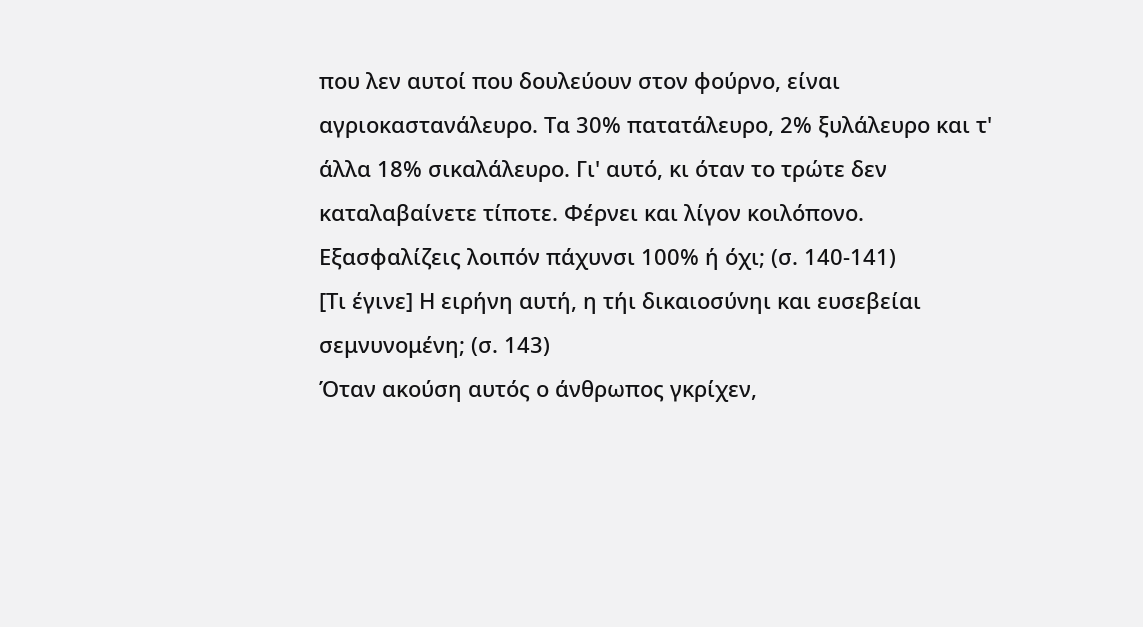που λεν αυτοί που δουλεύουν στον φούρνο, είναι αγριοκαστανάλευρο. Τα 30% πατατάλευρο, 2% ξυλάλευρο και τ' άλλα 18% σικαλάλευρο. Γι' αυτό, κι όταν το τρώτε δεν καταλαβαίνετε τίποτε. Φέρνει και λίγον κοιλόπονο. Εξασφαλίζεις λοιπόν πάχυνσι 100% ή όχι; (σ. 140-141)
[Τι έγινε] Η ειρήνη αυτή, η τήι δικαιοσύνηι και ευσεβείαι σεμνυνομένη; (σ. 143)
Όταν ακούση αυτός ο άνθρωπος γκρίχεν,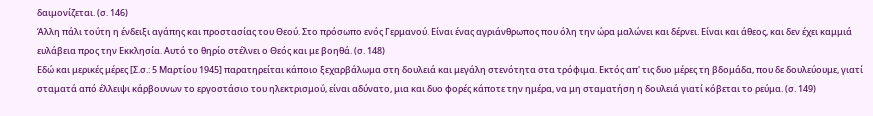δαιμονίζεται. (σ. 146)
Άλλη πάλι τούτη η ένδειξι αγάπης και προστασίας του Θεού. Στο πρόσωπο ενός Γερμανού. Είναι ένας αγριάνθρωπος που όλη την ώρα μαλώνει και δέρνει. Είναι και άθεος, και δεν έχει καμμιά ευλάβεια προς την Εκκλησία. Αυτό το θηρίο στέλνει ο Θεός και με βοηθά. (σ. 148)
Εδώ και μερικές μέρες [Σ.σ.: 5 Μαρτίου 1945] παρατηρείται κάποιο ξεχαρβάλωμα στη δουλειά και μεγάλη στενότητα στα τρόφιμα. Εκτός απ' τις δυο μέρες τη βδομάδα, που δε δουλεύουμε, γιατί σταματά από έλλειψι κάρβουνων το εργοστάσιο του ηλεκτρισμού, είναι αδύνατο, μια και δυο φορές κάποτε την ημέρα, να μη σταματήση η δουλειά γιατί κόβεται το ρεύμα. (σ. 149)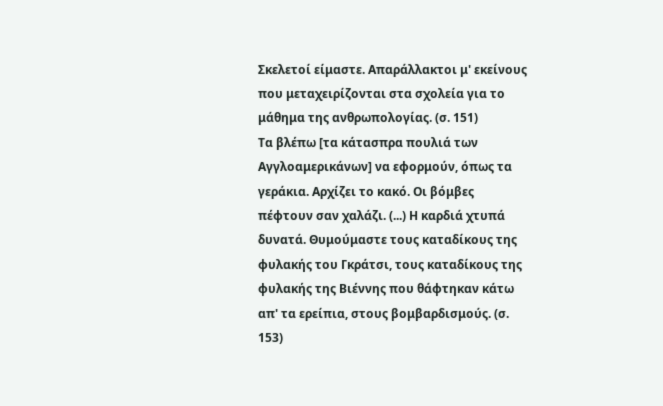Σκελετοί είμαστε. Απαράλλακτοι μ' εκείνους που μεταχειρίζονται στα σχολεία για το μάθημα της ανθρωπολογίας. (σ. 151)
Τα βλέπω [τα κάτασπρα πουλιά των Αγγλοαμερικάνων] να εφορμούν, όπως τα γεράκια. Αρχίζει το κακό. Οι βόμβες πέφτουν σαν χαλάζι. (...) Η καρδιά χτυπά δυνατά. Θυμούμαστε τους καταδίκους της φυλακής του Γκράτσι, τους καταδίκους της φυλακής της Βιέννης που θάφτηκαν κάτω απ' τα ερείπια, στους βομβαρδισμούς. (σ. 153)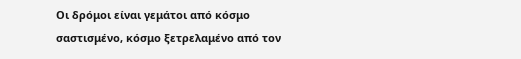Οι δρόμοι είναι γεμάτοι από κόσμο σαστισμένο, κόσμο ξετρελαμένο από τον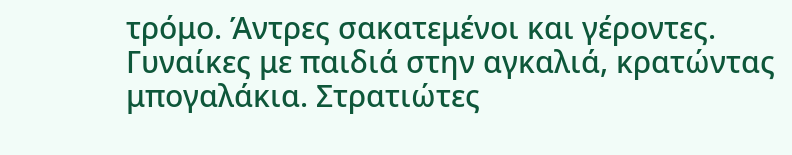τρόμο. Άντρες σακατεμένοι και γέροντες. Γυναίκες με παιδιά στην αγκαλιά, κρατώντας μπογαλάκια. Στρατιώτες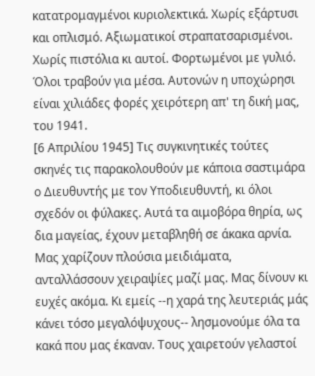κατατρομαγμένοι κυριολεκτικά. Χωρίς εξάρτυσι και οπλισμό. Αξιωματικοί στραπατσαρισμένοι. Χωρίς πιστόλια κι αυτοί. Φορτωμένοι με γυλιό. Όλοι τραβούν για μέσα. Αυτονών η υποχώρησι είναι χιλιάδες φορές χειρότερη απ' τη δική μας, του 1941.
[6 Απριλίου 1945] Τις συγκινητικές τούτες σκηνές τις παρακολουθούν με κάποια σαστιμάρα ο Διευθυντής με τον Υποδιευθυντή, κι όλοι σχεδόν οι φύλακες. Αυτά τα αιμοβόρα θηρία, ως δια μαγείας, έχουν μεταβληθή σε άκακα αρνία. Μας χαρίζουν πλούσια μειδιάματα, ανταλλάσσουν χειραψίες μαζί μας. Μας δίνουν κι ευχές ακόμα. Κι εμείς --η χαρά της λευτεριάς μάς κάνει τόσο μεγαλόψυχους-- λησμονούμε όλα τα κακά που μας έκαναν. Τους χαιρετούν γελαστοί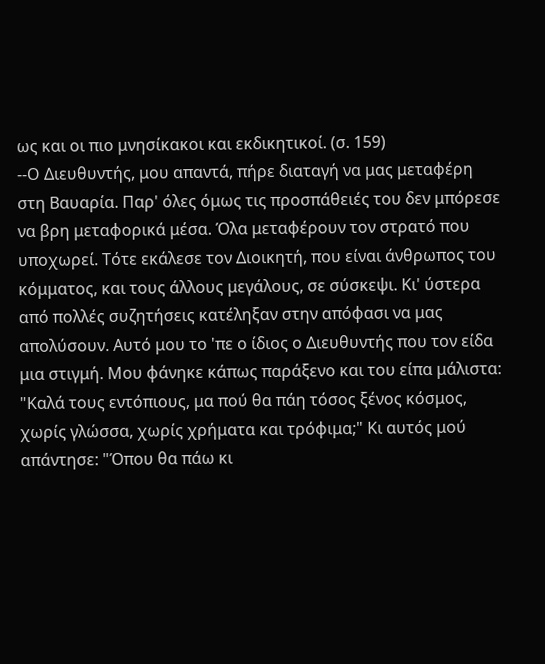ως και οι πιο μνησίκακοι και εκδικητικοί. (σ. 159)
--Ο Διευθυντής, μου απαντά, πήρε διαταγή να μας μεταφέρη στη Βαυαρία. Παρ' όλες όμως τις προσπάθειές του δεν μπόρεσε να βρη μεταφορικά μέσα. Όλα μεταφέρουν τον στρατό που υποχωρεί. Τότε εκάλεσε τον Διοικητή, που είναι άνθρωπος του κόμματος, και τους άλλους μεγάλους, σε σύσκεψι. Κι' ύστερα από πολλές συζητήσεις κατέληξαν στην απόφασι να μας απολύσουν. Αυτό μου το 'πε ο ίδιος ο Διευθυντής που τον είδα μια στιγμή. Μου φάνηκε κάπως παράξενο και του είπα μάλιστα: "Καλά τους εντόπιους, μα πού θα πάη τόσος ξένος κόσμος, χωρίς γλώσσα, χωρίς χρήματα και τρόφιμα;" Κι αυτός μού απάντησε: "Όπου θα πάω κι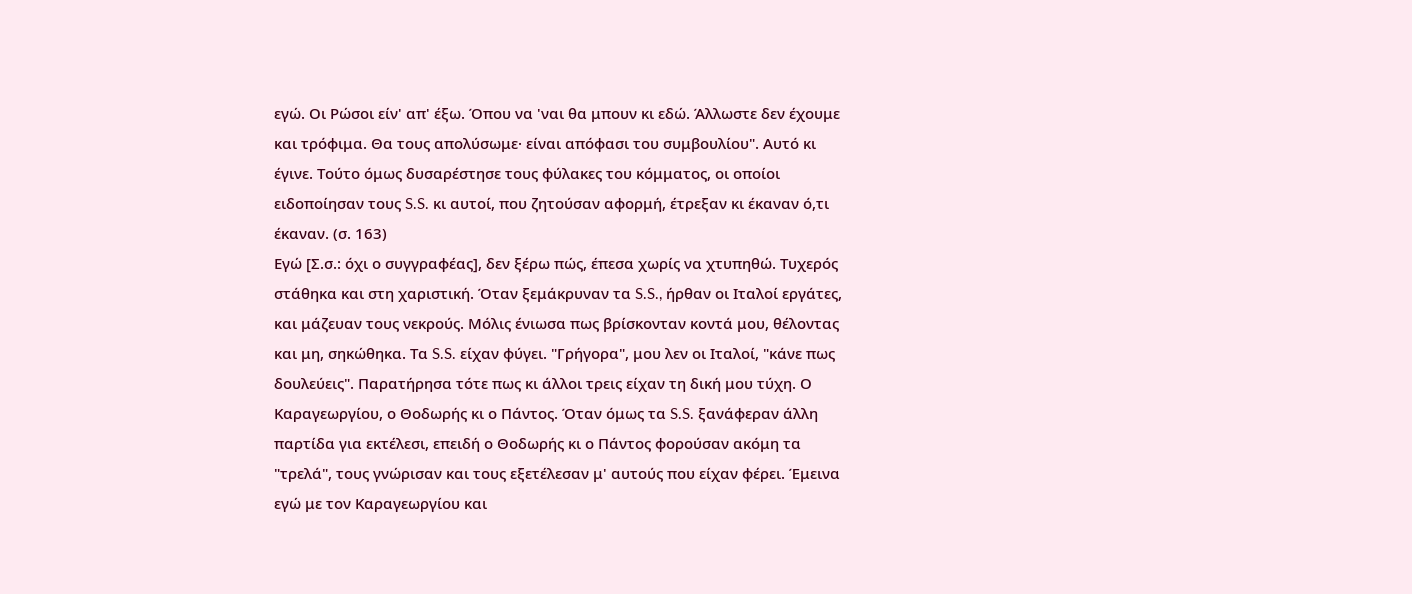εγώ. Οι Ρώσοι είν' απ' έξω. Όπου να 'ναι θα μπουν κι εδώ. Άλλωστε δεν έχουμε και τρόφιμα. Θα τους απολύσωμε· είναι απόφασι του συμβουλίου". Αυτό κι έγινε. Τούτο όμως δυσαρέστησε τους φύλακες του κόμματος, οι οποίοι ειδοποίησαν τους S.S. κι αυτοί, που ζητούσαν αφορμή, έτρεξαν κι έκαναν ό,τι έκαναν. (σ. 163)
Εγώ [Σ.σ.: όχι ο συγγραφέας], δεν ξέρω πώς, έπεσα χωρίς να χτυπηθώ. Τυχερός στάθηκα και στη χαριστική. Όταν ξεμάκρυναν τα S.S., ήρθαν οι Ιταλοί εργάτες, και μάζευαν τους νεκρούς. Μόλις ένιωσα πως βρίσκονταν κοντά μου, θέλοντας και μη, σηκώθηκα. Τα S.S. είχαν φύγει. "Γρήγορα", μου λεν οι Ιταλοί, "κάνε πως δουλεύεις". Παρατήρησα τότε πως κι άλλοι τρεις είχαν τη δική μου τύχη. Ο Καραγεωργίου, ο Θοδωρής κι ο Πάντος. Όταν όμως τα S.S. ξανάφεραν άλλη παρτίδα για εκτέλεσι, επειδή ο Θοδωρής κι ο Πάντος φορούσαν ακόμη τα "τρελά", τους γνώρισαν και τους εξετέλεσαν μ' αυτούς που είχαν φέρει. Έμεινα εγώ με τον Καραγεωργίου και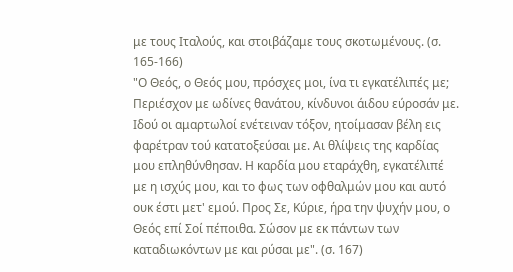με τους Ιταλούς, και στοιβάζαμε τους σκοτωμένους. (σ. 165-166)
"Ο Θεός, ο Θεός μου, πρόσχες μοι, ίνα τι εγκατέλιπές με; Περιέσχον με ωδίνες θανάτου, κίνδυνοι άιδου εύροσάν με. Ιδού οι αμαρτωλοί ενέτειναν τόξον, ητοίμασαν βέλη εις φαρέτραν τού κατατοξεύσαι με. Αι θλίψεις της καρδίας μου επληθύνθησαν. Η καρδία μου εταράχθη, εγκατέλιπέ με η ισχύς μου, και το φως των οφθαλμών μου και αυτό ουκ έστι μετ' εμού. Προς Σε, Κύριε, ήρα την ψυχήν μου, ο Θεός επί Σοί πέποιθα. Σώσον με εκ πάντων των καταδιωκόντων με και ρύσαι με". (σ. 167)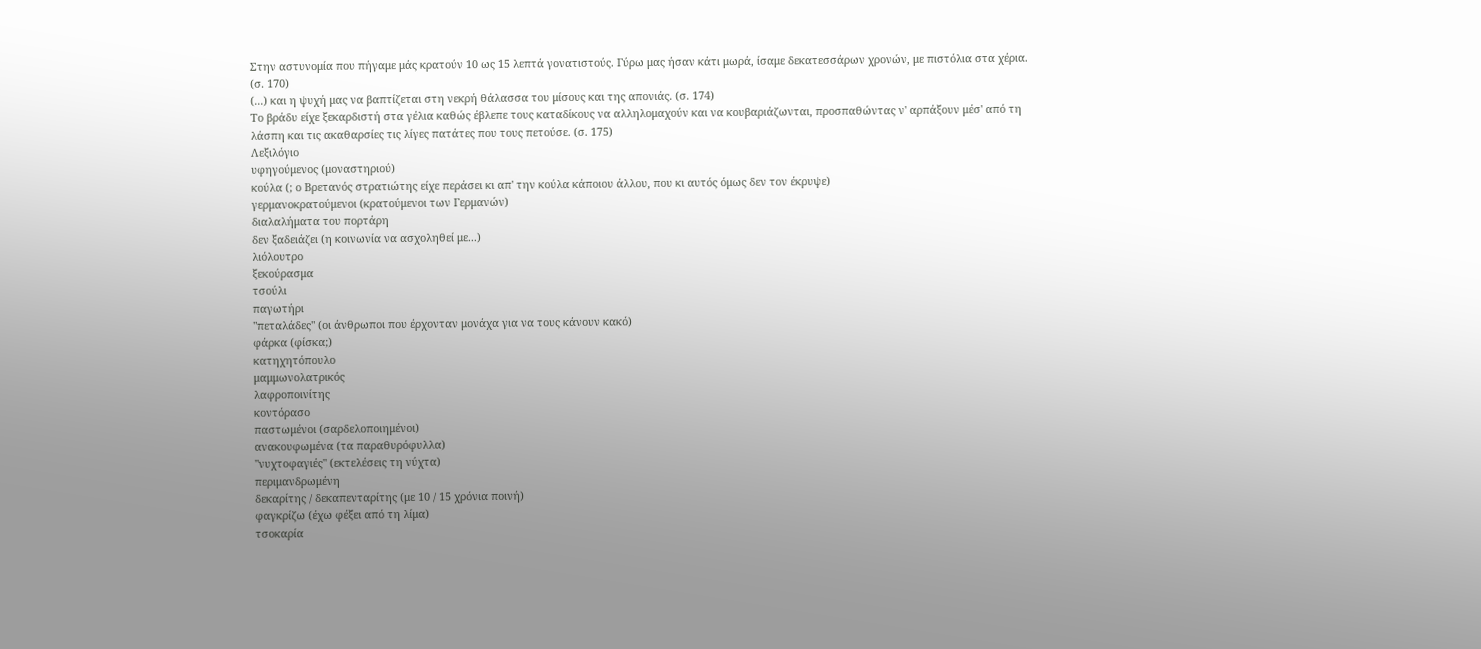Στην αστυνομία που πήγαμε μάς κρατούν 10 ως 15 λεπτά γονατιστούς. Γύρω μας ήσαν κάτι μωρά, ίσαμε δεκατεσσάρων χρονών, με πιστόλια στα χέρια. (σ. 170)
(...) και η ψυχή μας να βαπτίζεται στη νεκρή θάλασσα του μίσους και της απονιάς. (σ. 174)
Το βράδυ είχε ξεκαρδιστή στα γέλια καθώς έβλεπε τους καταδίκους να αλληλομαχούν και να κουβαριάζωνται, προσπαθώντας ν' αρπάξουν μέσ' από τη λάσπη και τις ακαθαρσίες τις λίγες πατάτες που τους πετούσε. (σ. 175)
Λεξιλόγιο
υφηγούμενος (μοναστηριού)
κούλα (; ο Βρετανός στρατιώτης είχε περάσει κι απ' την κούλα κάποιου άλλου, που κι αυτός όμως δεν τον έκρυψε)
γερμανοκρατούμενοι (κρατούμενοι των Γερμανών)
διαλαλήματα του πορτάρη
δεν ξαδειάζει (η κοινωνία να ασχοληθεί με...)
λιόλουτρο
ξεκούρασμα
τσούλι
παγωτήρι
"πεταλάδες" (οι άνθρωποι που έρχονταν μονάχα για να τους κάνουν κακό)
φάρκα (φίσκα;)
κατηχητόπουλο
μαμμωνολατρικός
λαφροποινίτης
κοντόρασο
παστωμένοι (σαρδελοποιημένοι)
ανακουφωμένα (τα παραθυρόφυλλα)
"νυχτοφαγιές" (εκτελέσεις τη νύχτα)
περιμανδρωμένη
δεκαρίτης / δεκαπενταρίτης (με 10 / 15 χρόνια ποινή)
φαγκρίζω (έχω φέξει από τη λίμα)
τσοκαρία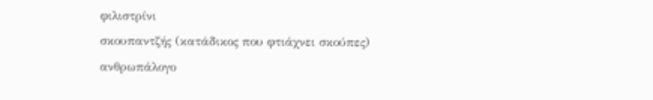φιλιστρίνι
σκουπαντζής (κατάδικος που φτιάχνει σκούπες)
ανθρωπάλογο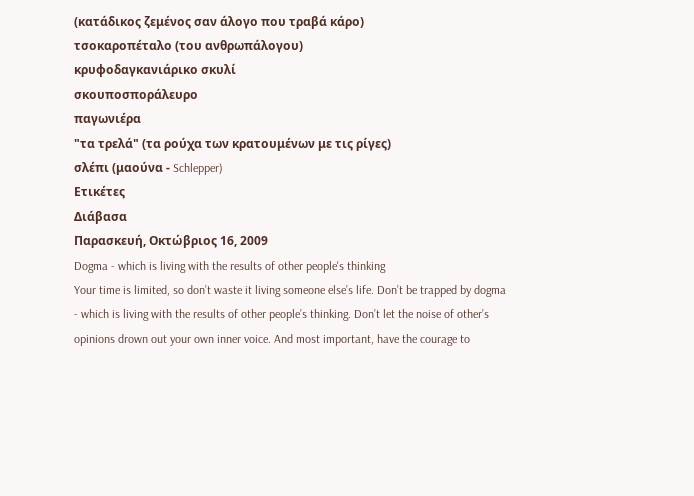(κατάδικος ζεμένος σαν άλογο που τραβά κάρο)
τσοκαροπέταλο (του ανθρωπάλογου)
κρυφοδαγκανιάρικο σκυλί
σκουποσποράλευρο
παγωνιέρα
"τα τρελά" (τα ρούχα των κρατουμένων με τις ρίγες)
σλέπι (μαούνα - Schlepper)
Ετικέτες
Διάβασα
Παρασκευή, Οκτώβριος 16, 2009
Dogma - which is living with the results of other people's thinking
Your time is limited, so don’t waste it living someone else’s life. Don’t be trapped by dogma - which is living with the results of other people’s thinking. Don’t let the noise of other’s opinions drown out your own inner voice. And most important, have the courage to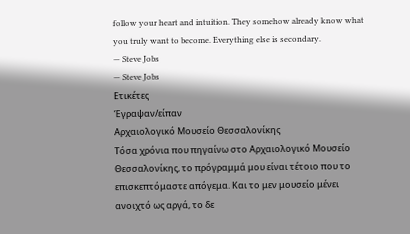follow your heart and intuition. They somehow already know what you truly want to become. Everything else is secondary.
— Steve Jobs
— Steve Jobs
Ετικέτες
Έγραψαν/είπαν
Αρχαιολογικό Μουσείο Θεσσαλονίκης
Τόσα χρόνια που πηγαίνω στο Αρχαιολογικό Μουσείο Θεσσαλονίκης, το πρόγραμμά μου είναι τέτοιο που το επισκεπτόμαστε απόγεμα. Και το μεν μουσείο μένει ανοιχτό ως αργά, το δε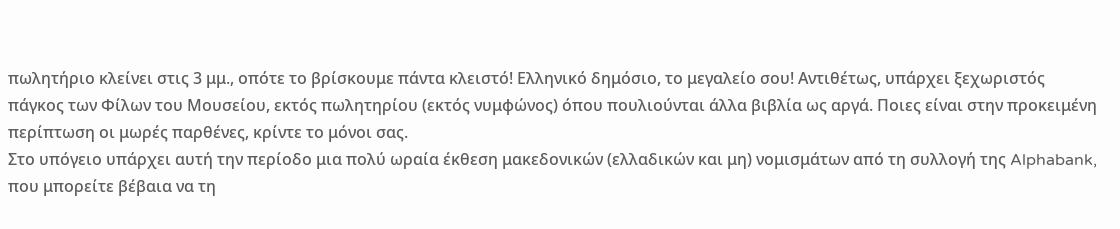πωλητήριο κλείνει στις 3 μμ., οπότε το βρίσκουμε πάντα κλειστό! Ελληνικό δημόσιο, το μεγαλείο σου! Αντιθέτως, υπάρχει ξεχωριστός πάγκος των Φίλων του Μουσείου, εκτός πωλητηρίου (εκτός νυμφώνος) όπου πουλιούνται άλλα βιβλία ως αργά. Ποιες είναι στην προκειμένη περίπτωση οι μωρές παρθένες, κρίντε το μόνοι σας.
Στο υπόγειο υπάρχει αυτή την περίοδο μια πολύ ωραία έκθεση μακεδονικών (ελλαδικών και μη) νομισμάτων από τη συλλογή της Alphabank, που μπορείτε βέβαια να τη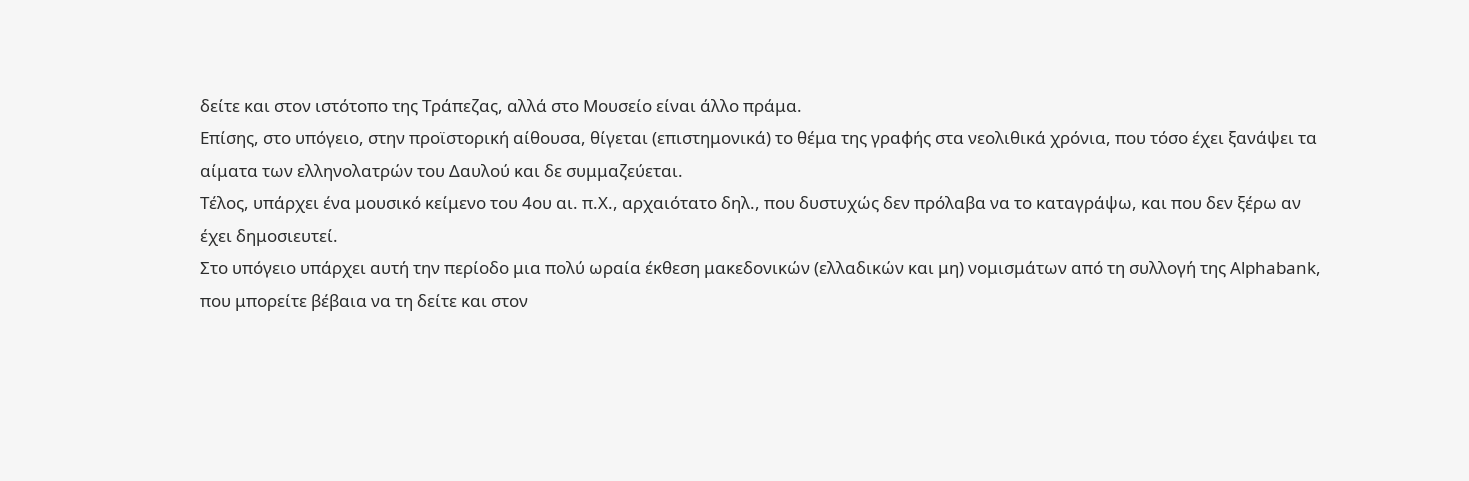δείτε και στον ιστότοπο της Τράπεζας, αλλά στο Μουσείο είναι άλλο πράμα.
Επίσης, στο υπόγειο, στην προϊστορική αίθουσα, θίγεται (επιστημονικά) το θέμα της γραφής στα νεολιθικά χρόνια, που τόσο έχει ξανάψει τα αίματα των ελληνολατρών του Δαυλού και δε συμμαζεύεται.
Τέλος, υπάρχει ένα μουσικό κείμενο του 4ου αι. π.Χ., αρχαιότατο δηλ., που δυστυχώς δεν πρόλαβα να το καταγράψω, και που δεν ξέρω αν έχει δημοσιευτεί.
Στο υπόγειο υπάρχει αυτή την περίοδο μια πολύ ωραία έκθεση μακεδονικών (ελλαδικών και μη) νομισμάτων από τη συλλογή της Alphabank, που μπορείτε βέβαια να τη δείτε και στον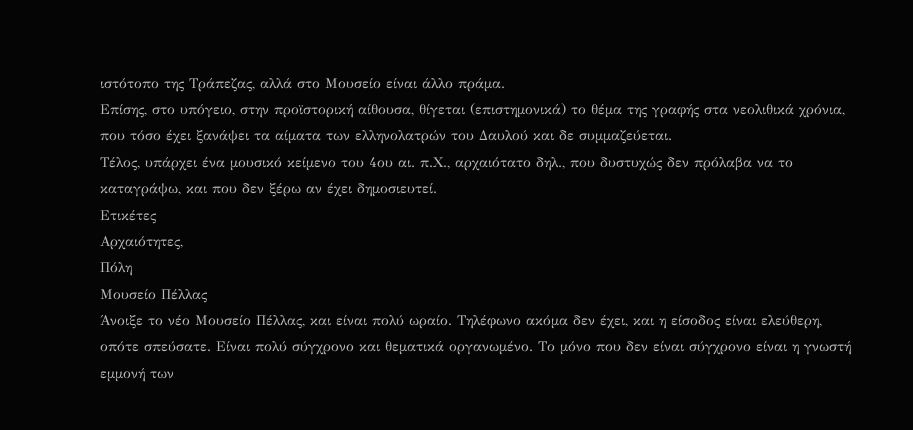ιστότοπο της Τράπεζας, αλλά στο Μουσείο είναι άλλο πράμα.
Επίσης, στο υπόγειο, στην προϊστορική αίθουσα, θίγεται (επιστημονικά) το θέμα της γραφής στα νεολιθικά χρόνια, που τόσο έχει ξανάψει τα αίματα των ελληνολατρών του Δαυλού και δε συμμαζεύεται.
Τέλος, υπάρχει ένα μουσικό κείμενο του 4ου αι. π.Χ., αρχαιότατο δηλ., που δυστυχώς δεν πρόλαβα να το καταγράψω, και που δεν ξέρω αν έχει δημοσιευτεί.
Ετικέτες
Αρχαιότητες,
Πόλη
Μουσείο Πέλλας
Άνοιξε το νέο Μουσείο Πέλλας, και είναι πολύ ωραίο. Τηλέφωνο ακόμα δεν έχει, και η είσοδος είναι ελεύθερη, οπότε σπεύσατε. Είναι πολύ σύγχρονο και θεματικά οργανωμένο. Το μόνο που δεν είναι σύγχρονο είναι η γνωστή εμμονή των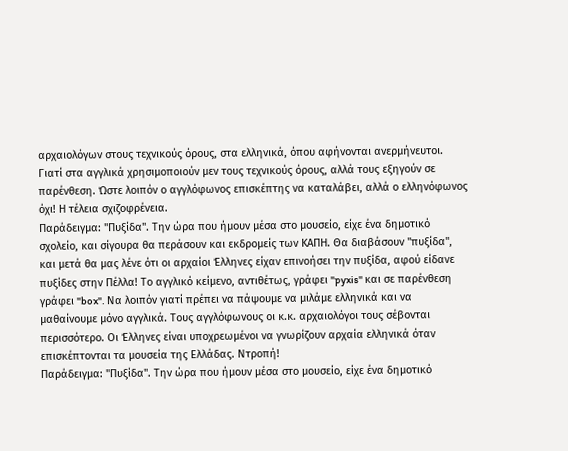αρχαιολόγων στους τεχνικούς όρους, στα ελληνικά, όπου αφήνονται ανερμήνευτοι. Γιατί στα αγγλικά χρησιμοποιούν μεν τους τεχνικούς όρους, αλλά τους εξηγούν σε παρένθεση. Ώστε λοιπόν ο αγγλόφωνος επισκέπτης να καταλάβει, αλλά ο ελληνόφωνος όχι! Η τέλεια σχιζοφρένεια.
Παράδειγμα: "Πυξίδα". Την ώρα που ήμουν μέσα στο μουσείο, είχε ένα δημοτικό σχολείο, και σίγουρα θα περάσουν και εκδρομείς των ΚΑΠΗ. Θα διαβάσουν "πυξίδα", και μετά θα μας λένε ότι οι αρχαίοι Έλληνες είχαν επινοήσει την πυξίδα, αφού είδανε πυξίδες στην Πέλλα! Το αγγλικό κείμενο, αντιθέτως, γράφει "pyxis" και σε παρένθεση γράφει "box". Να λοιπόν γιατί πρέπει να πάψουμε να μιλάμε ελληνικά και να μαθαίνουμε μόνο αγγλικά. Τους αγγλόφωνους οι κ.κ. αρχαιολόγοι τους σέβονται περισσότερο. Οι Έλληνες είναι υποχρεωμένοι να γνωρίζουν αρχαία ελληνικά όταν επισκέπτονται τα μουσεία της Ελλάδας. Ντροπή!
Παράδειγμα: "Πυξίδα". Την ώρα που ήμουν μέσα στο μουσείο, είχε ένα δημοτικό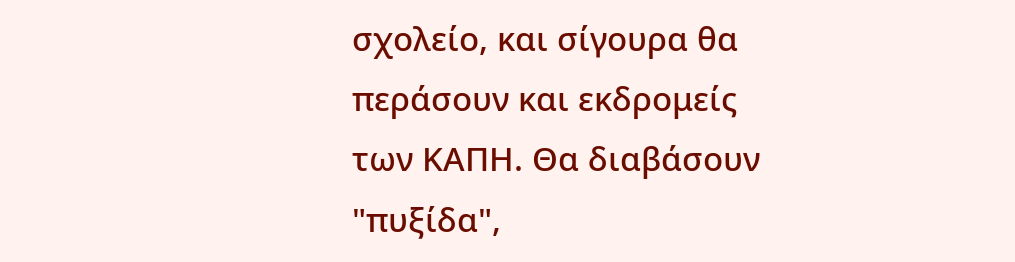σχολείο, και σίγουρα θα περάσουν και εκδρομείς των ΚΑΠΗ. Θα διαβάσουν "πυξίδα",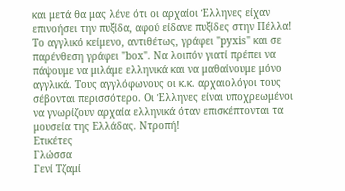και μετά θα μας λένε ότι οι αρχαίοι Έλληνες είχαν επινοήσει την πυξίδα, αφού είδανε πυξίδες στην Πέλλα! Το αγγλικό κείμενο, αντιθέτως, γράφει "pyxis" και σε παρένθεση γράφει "box". Να λοιπόν γιατί πρέπει να πάψουμε να μιλάμε ελληνικά και να μαθαίνουμε μόνο αγγλικά. Τους αγγλόφωνους οι κ.κ. αρχαιολόγοι τους σέβονται περισσότερο. Οι Έλληνες είναι υποχρεωμένοι να γνωρίζουν αρχαία ελληνικά όταν επισκέπτονται τα μουσεία της Ελλάδας. Ντροπή!
Ετικέτες
Γλώσσα
Γενί Τζαμί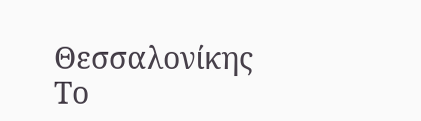Θεσσαλονίκης
Το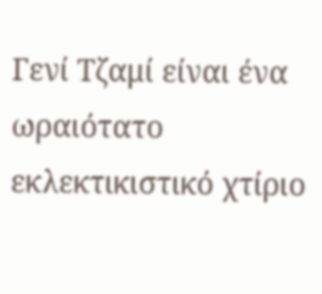Γενί Τζαμί είναι ένα ωραιότατο εκλεκτικιστικό χτίριο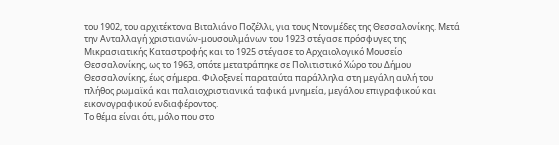του 1902, του αρχιτέκτονα Βιταλιάνο Ποζέλλι, για τους Ντονμέδες της Θεσσαλονίκης. Μετά την Ανταλλαγή χριστιανών-μουσουλμάνων του 1923 στέγασε πρόσφυγες της Μικρασιατικής Καταστροφής και το 1925 στέγασε το Αρχαιολογικό Μουσείο Θεσσαλονίκης, ως το 1963, οπότε μετατράπηκε σε Πολιτιστικό Χώρο του Δήμου Θεσσαλονίκης, έως σήμερα. Φιλοξενεί παραταύτα παράλληλα στη μεγάλη αυλή του πλήθος ρωμαϊκά και παλαιοχριστιανικά ταφικά μνημεία, μεγάλου επιγραφικού και εικονογραφικού ενδιαφέροντος.
Το θέμα είναι ότι, μόλο που στο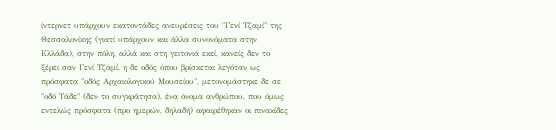ίντερνετ υπάρχουν εκατοντάδες ανευρέσεις του "Γενί Τζαμί" της Θεσσαλονίκης (γιατί υπάρχουν και άλλα συνονόματα στην Ελλάδα), στην πόλη, αλλά και στη γειτονιά εκεί, κανείς δεν το ξέρει σαν Γενί Τζαμί, η δε οδός όπου βρίσκεται λεγόταν ως πρόσφατα "οδός Αρχαιολογικού Μουσείου", μετονομάστηκε δε σε "οδό Τάδε" (δεν το συγκράτησα), ένα όνομα ανθρώπου, που όμως εντελώς πρόσφατα (προ ημερών, δηλαδή) αφαιρέθηκαν οι πινακίδες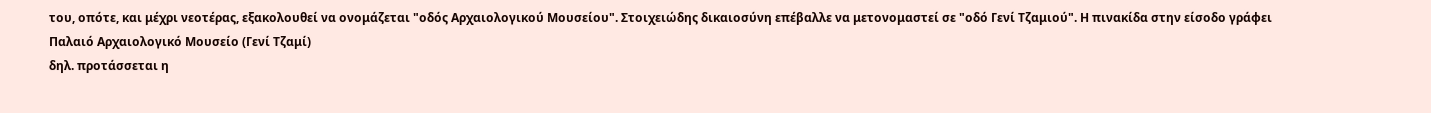του, οπότε, και μέχρι νεοτέρας, εξακολουθεί να ονομάζεται "οδός Αρχαιολογικού Μουσείου". Στοιχειώδης δικαιοσύνη επέβαλλε να μετονομαστεί σε "οδό Γενί Τζαμιού". Η πινακίδα στην είσοδο γράφει
Παλαιό Αρχαιολογικό Μουσείο (Γενί Τζαμί)
δηλ. προτάσσεται η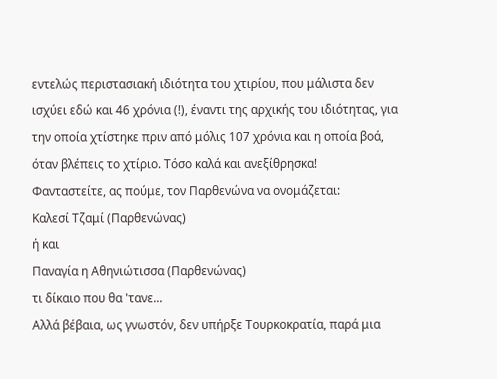εντελώς περιστασιακή ιδιότητα του χτιρίου, που μάλιστα δεν ισχύει εδώ και 46 χρόνια (!), έναντι της αρχικής του ιδιότητας, για την οποία χτίστηκε πριν από μόλις 107 χρόνια και η οποία βοά, όταν βλέπεις το χτίριο. Τόσο καλά και ανεξίθρησκα!
Φανταστείτε, ας πούμε, τον Παρθενώνα να ονομάζεται:
Καλεσί Τζαμί (Παρθενώνας)
ή και
Παναγία η Αθηνιώτισσα (Παρθενώνας)
τι δίκαιο που θα 'τανε...
Αλλά βέβαια, ως γνωστόν, δεν υπήρξε Τουρκοκρατία, παρά μια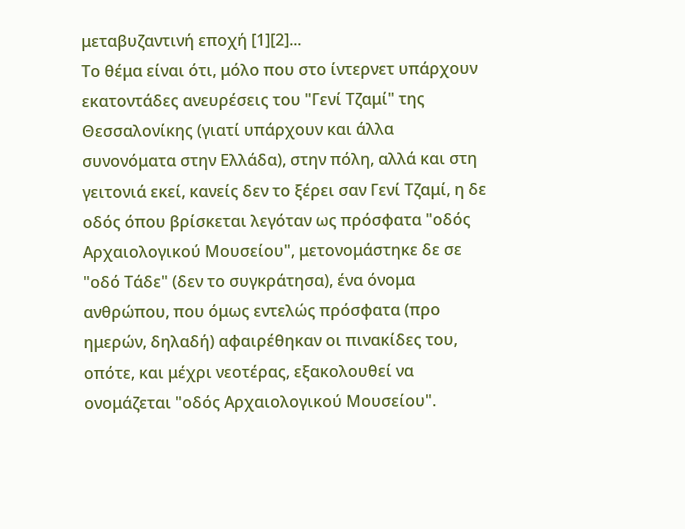μεταβυζαντινή εποχή [1][2]...
Το θέμα είναι ότι, μόλο που στο ίντερνετ υπάρχουν εκατοντάδες ανευρέσεις του "Γενί Τζαμί" της Θεσσαλονίκης (γιατί υπάρχουν και άλλα συνονόματα στην Ελλάδα), στην πόλη, αλλά και στη γειτονιά εκεί, κανείς δεν το ξέρει σαν Γενί Τζαμί, η δε οδός όπου βρίσκεται λεγόταν ως πρόσφατα "οδός Αρχαιολογικού Μουσείου", μετονομάστηκε δε σε "οδό Τάδε" (δεν το συγκράτησα), ένα όνομα ανθρώπου, που όμως εντελώς πρόσφατα (προ ημερών, δηλαδή) αφαιρέθηκαν οι πινακίδες του, οπότε, και μέχρι νεοτέρας, εξακολουθεί να ονομάζεται "οδός Αρχαιολογικού Μουσείου".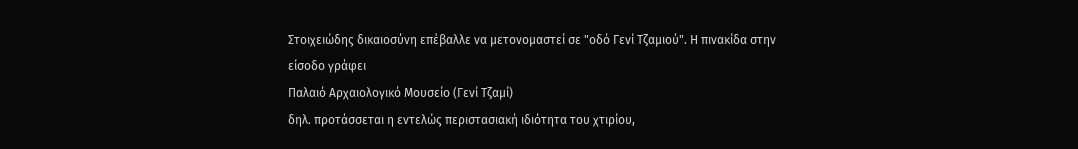Στοιχειώδης δικαιοσύνη επέβαλλε να μετονομαστεί σε "οδό Γενί Τζαμιού". Η πινακίδα στην είσοδο γράφει
Παλαιό Αρχαιολογικό Μουσείο (Γενί Τζαμί)
δηλ. προτάσσεται η εντελώς περιστασιακή ιδιότητα του χτιρίου,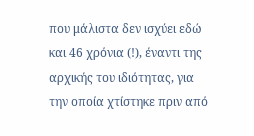που μάλιστα δεν ισχύει εδώ και 46 χρόνια (!), έναντι της αρχικής του ιδιότητας, για την οποία χτίστηκε πριν από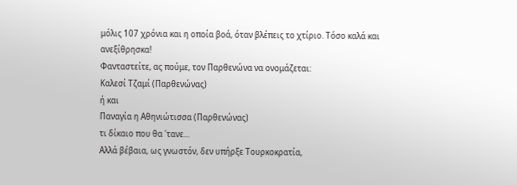μόλις 107 χρόνια και η οποία βοά, όταν βλέπεις το χτίριο. Τόσο καλά και ανεξίθρησκα!
Φανταστείτε, ας πούμε, τον Παρθενώνα να ονομάζεται:
Καλεσί Τζαμί (Παρθενώνας)
ή και
Παναγία η Αθηνιώτισσα (Παρθενώνας)
τι δίκαιο που θα 'τανε...
Αλλά βέβαια, ως γνωστόν, δεν υπήρξε Τουρκοκρατία,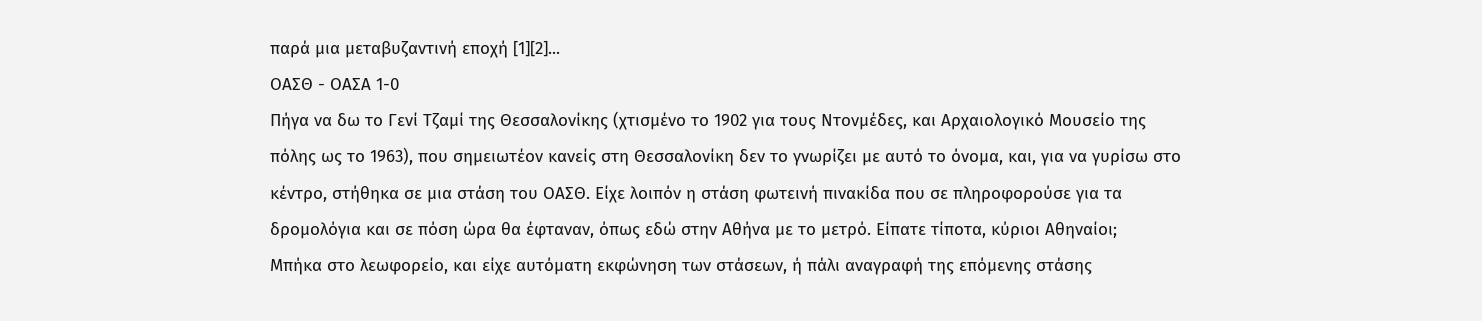παρά μια μεταβυζαντινή εποχή [1][2]...
ΟΑΣΘ - ΟΑΣΑ 1-0
Πήγα να δω το Γενί Τζαμί της Θεσσαλονίκης (χτισμένο το 1902 για τους Ντονμέδες, και Αρχαιολογικό Μουσείο της πόλης ως το 1963), που σημειωτέον κανείς στη Θεσσαλονίκη δεν το γνωρίζει με αυτό το όνομα, και, για να γυρίσω στο κέντρο, στήθηκα σε μια στάση του ΟΑΣΘ. Είχε λοιπόν η στάση φωτεινή πινακίδα που σε πληροφορούσε για τα δρομολόγια και σε πόση ώρα θα έφταναν, όπως εδώ στην Αθήνα με το μετρό. Είπατε τίποτα, κύριοι Αθηναίοι;
Μπήκα στο λεωφορείο, και είχε αυτόματη εκφώνηση των στάσεων, ή πάλι αναγραφή της επόμενης στάσης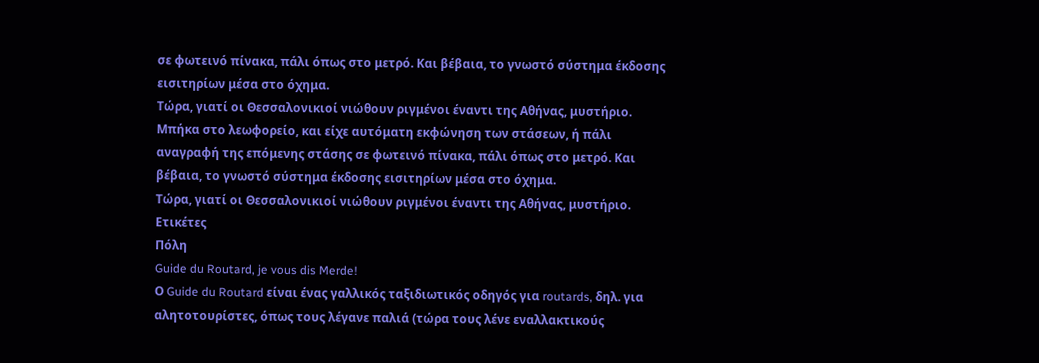σε φωτεινό πίνακα, πάλι όπως στο μετρό. Και βέβαια, το γνωστό σύστημα έκδοσης εισιτηρίων μέσα στο όχημα.
Τώρα, γιατί οι Θεσσαλονικιοί νιώθουν ριγμένοι έναντι της Αθήνας, μυστήριο.
Μπήκα στο λεωφορείο, και είχε αυτόματη εκφώνηση των στάσεων, ή πάλι αναγραφή της επόμενης στάσης σε φωτεινό πίνακα, πάλι όπως στο μετρό. Και βέβαια, το γνωστό σύστημα έκδοσης εισιτηρίων μέσα στο όχημα.
Τώρα, γιατί οι Θεσσαλονικιοί νιώθουν ριγμένοι έναντι της Αθήνας, μυστήριο.
Ετικέτες
Πόλη
Guide du Routard, je vous dis Merde!
Ο Guide du Routard είναι ένας γαλλικός ταξιδιωτικός οδηγός για routards, δηλ. για αλητοτουρίστες, όπως τους λέγανε παλιά (τώρα τους λένε εναλλακτικούς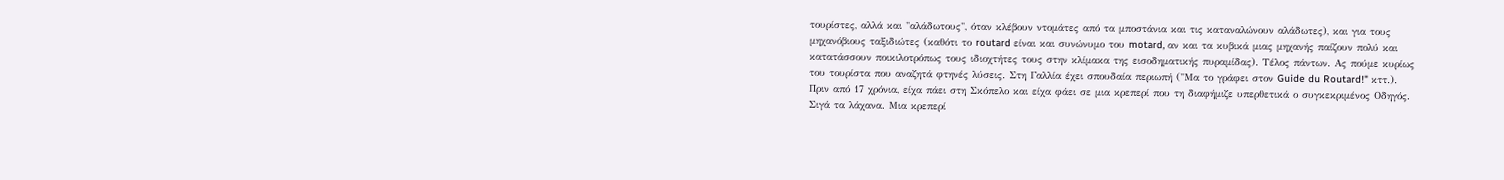τουρίστες, αλλά και "αλάδωτους", όταν κλέβουν ντομάτες από τα μποστάνια και τις καταναλώνουν αλάδωτες), και για τους μηχανόβιους ταξιδιώτες (καθότι το routard είναι και συνώνυμο του motard, αν και τα κυβικά μιας μηχανής παίζουν πολύ και κατατάσσουν ποικιλοτρόπως τους ιδιοχτήτες τους στην κλίμακα της εισοδηματικής πυραμίδας). Τέλος πάντων. Ας πούμε κυρίως του τουρίστα που αναζητά φτηνές λύσεις. Στη Γαλλία έχει σπουδαία περιωπή ("Μα το γράφει στον Guide du Routard!" κττ.).
Πριν από 17 χρόνια, είχα πάει στη Σκόπελο και είχα φάει σε μια κρεπερί που τη διαφήμιζε υπερθετικά ο συγκεκριμένος Οδηγός. Σιγά τα λάχανα. Μια κρεπερί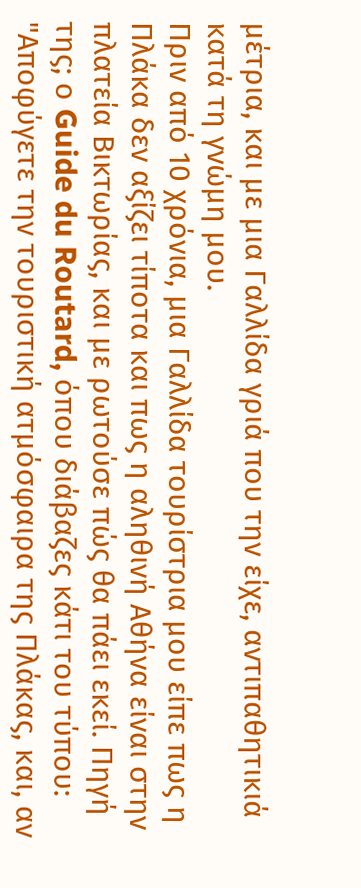μέτρια, και με μια Γαλλίδα γριά που την είχε, αντιπαθητικιά κατά τη γνώμη μου.
Πριν από 10 χρόνια, μια Γαλλίδα τουρίστρια μου είπε πως η Πλάκα δεν αξίζει τίποτα και πως η αληθινή Αθήνα είναι στην πλατεία Βικτωρίας, και με ρωτούσε πώς θα πάει εκεί. Πηγή της; ο Guide du Routard, όπου διάβαζες κάτι του τύπου: "Αποφύγετε την τουριστική ατμόσφαιρα της Πλάκας, και, αν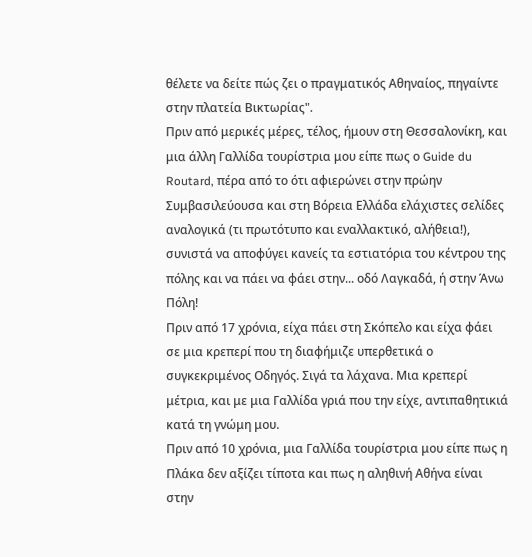θέλετε να δείτε πώς ζει ο πραγματικός Αθηναίος, πηγαίντε στην πλατεία Βικτωρίας".
Πριν από μερικές μέρες, τέλος, ήμουν στη Θεσσαλονίκη, και μια άλλη Γαλλίδα τουρίστρια μου είπε πως ο Guide du Routard, πέρα από το ότι αφιερώνει στην πρώην Συμβασιλεύουσα και στη Βόρεια Ελλάδα ελάχιστες σελίδες αναλογικά (τι πρωτότυπο και εναλλακτικό, αλήθεια!), συνιστά να αποφύγει κανείς τα εστιατόρια του κέντρου της πόλης και να πάει να φάει στην... οδό Λαγκαδά, ή στην Άνω Πόλη!
Πριν από 17 χρόνια, είχα πάει στη Σκόπελο και είχα φάει σε μια κρεπερί που τη διαφήμιζε υπερθετικά ο συγκεκριμένος Οδηγός. Σιγά τα λάχανα. Μια κρεπερί μέτρια, και με μια Γαλλίδα γριά που την είχε, αντιπαθητικιά κατά τη γνώμη μου.
Πριν από 10 χρόνια, μια Γαλλίδα τουρίστρια μου είπε πως η Πλάκα δεν αξίζει τίποτα και πως η αληθινή Αθήνα είναι στην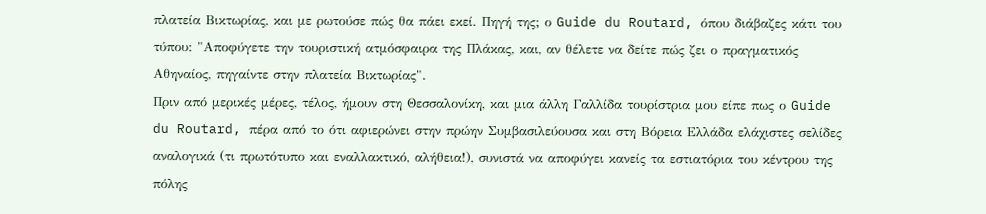πλατεία Βικτωρίας, και με ρωτούσε πώς θα πάει εκεί. Πηγή της; ο Guide du Routard, όπου διάβαζες κάτι του τύπου: "Αποφύγετε την τουριστική ατμόσφαιρα της Πλάκας, και, αν θέλετε να δείτε πώς ζει ο πραγματικός Αθηναίος, πηγαίντε στην πλατεία Βικτωρίας".
Πριν από μερικές μέρες, τέλος, ήμουν στη Θεσσαλονίκη, και μια άλλη Γαλλίδα τουρίστρια μου είπε πως ο Guide du Routard, πέρα από το ότι αφιερώνει στην πρώην Συμβασιλεύουσα και στη Βόρεια Ελλάδα ελάχιστες σελίδες αναλογικά (τι πρωτότυπο και εναλλακτικό, αλήθεια!), συνιστά να αποφύγει κανείς τα εστιατόρια του κέντρου της πόλης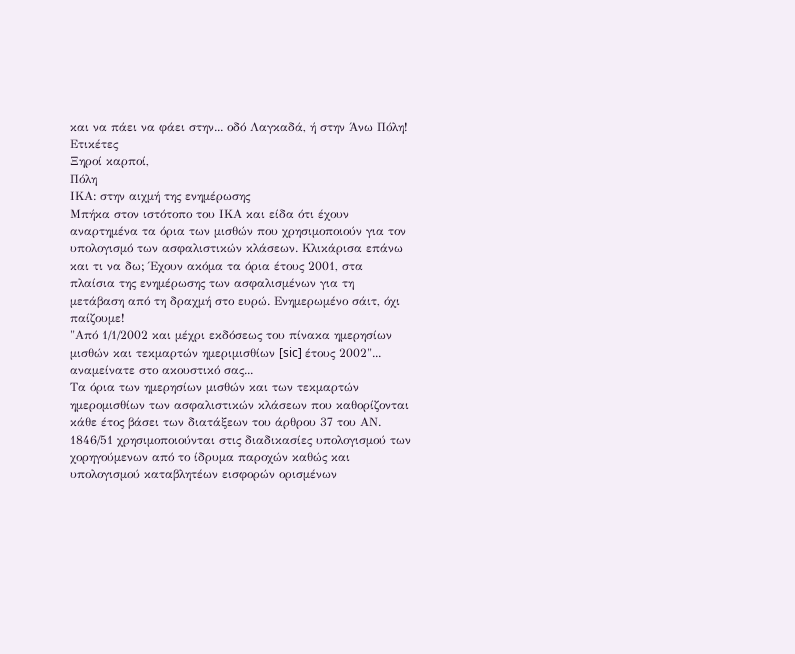και να πάει να φάει στην... οδό Λαγκαδά, ή στην Άνω Πόλη!
Ετικέτες
Ξηροί καρποί,
Πόλη
ΙΚΑ: στην αιχμή της ενημέρωσης
Μπήκα στον ιστότοπο του ΙΚΑ και είδα ότι έχουν αναρτημένα τα όρια των μισθών που χρησιμοποιούν για τον υπολογισμό των ασφαλιστικών κλάσεων. Κλικάρισα επάνω και τι να δω; Έχουν ακόμα τα όρια έτους 2001, στα πλαίσια της ενημέρωσης των ασφαλισμένων για τη μετάβαση από τη δραχμή στο ευρώ. Ενημερωμένο σάιτ, όχι παίζουμε!
"Από 1/1/2002 και μέχρι εκδόσεως του πίνακα ημερησίων μισθών και τεκμαρτών ημεριμισθίων [sic] έτους 2002"... αναμείνατε στο ακουστικό σας...
Τα όρια των ημερησίων μισθών και των τεκμαρτών ημερομισθίων των ασφαλιστικών κλάσεων που καθορίζονται κάθε έτος βάσει των διατάξεων του άρθρου 37 του ΑΝ. 1846/51 χρησιμοποιούνται στις διαδικασίες υπολογισμού των χορηγούμενων από το ίδρυμα παροχών καθώς και υπολογισμού καταβλητέων εισφορών ορισμένων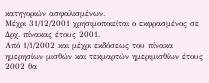κατηγοριών ασφαλισμένων.
Μέχρι 31/12/2001 χρησιμοποιείται ο εκφρασμένος σε Δρχ. πίνακας έτους 2001.
Από 1/1/2002 και μέχρι εκδόσεως του πίνακα ημερησίων μισθών και τεκμαρτών ημεριμισθίων έτους 2002 θα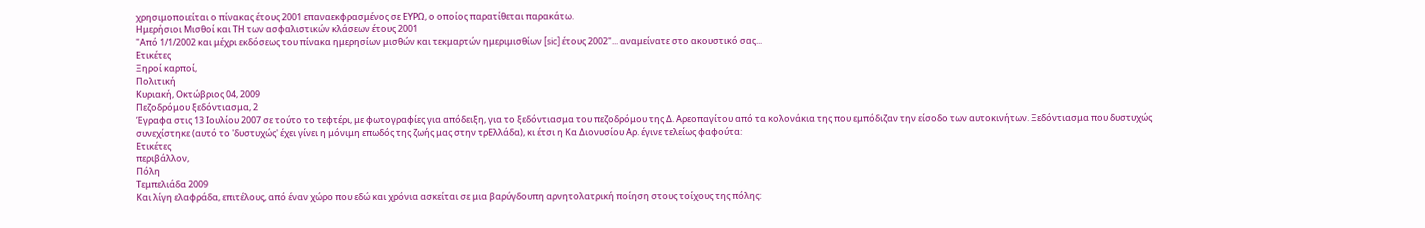χρησιμοποιείται ο πίνακας έτους 2001 επαναεκφρασμένος σε ΕΥΡΩ, ο οποίος παρατίθεται παρακάτω.
Ημερήσιοι Μισθοί και ΤΗ των ασφαλιστικών κλάσεων έτους 2001
"Από 1/1/2002 και μέχρι εκδόσεως του πίνακα ημερησίων μισθών και τεκμαρτών ημεριμισθίων [sic] έτους 2002"... αναμείνατε στο ακουστικό σας...
Ετικέτες
Ξηροί καρποί,
Πολιτική
Κυριακή, Οκτώβριος 04, 2009
Πεζοδρόμου ξεδόντιασμα, 2
Έγραφα στις 13 Ιουλίου 2007 σε τούτο το τεφτέρι, με φωτογραφίες για απόδειξη, για το ξεδόντιασμα του πεζοδρόμου της Δ. Αρεοπαγίτου από τα κολονάκια της που εμπόδιζαν την είσοδο των αυτοκινήτων. Ξεδόντιασμα που δυστυχώς συνεχίστηκε (αυτό το 'δυστυχώς' έχει γίνει η μόνιμη επωδός της ζωής μας στην τρΕλλάδα), κι έτσι η Κα Διονυσίου Αρ. έγινε τελείως φαφούτα:
Ετικέτες
περιβάλλον,
Πόλη
Τεμπελιάδα 2009
Και λίγη ελαφράδα, επιτέλους, από έναν χώρο που εδώ και χρόνια ασκείται σε μια βαρύγδουπη αρνητολατρική ποίηση στους τοίχους της πόλης: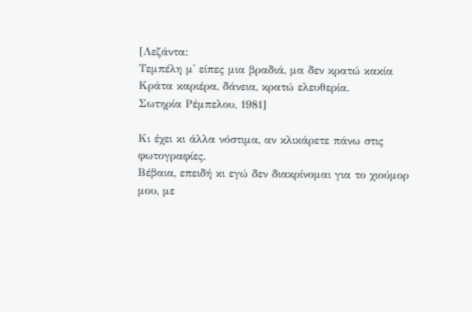[Λεζάντα:
Τεμπέλη μ' είπες μια βραδιά, μα δεν κρατώ κακία
Κράτα καριέρα, δάνεια, κρατώ ελευθερία.
Σωτηρία Ρέμπελου, 1981]

Κι έχει κι άλλα νόστιμα, αν κλικάρετε πάνω στις φωτογραφίες.
Βέβαια, επειδή κι εγώ δεν διακρίνομαι για το χιούμορ μου, με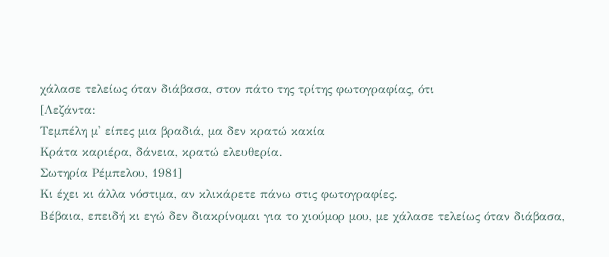χάλασε τελείως όταν διάβασα, στον πάτο της τρίτης φωτογραφίας, ότι
[Λεζάντα:
Τεμπέλη μ' είπες μια βραδιά, μα δεν κρατώ κακία
Κράτα καριέρα, δάνεια, κρατώ ελευθερία.
Σωτηρία Ρέμπελου, 1981]
Κι έχει κι άλλα νόστιμα, αν κλικάρετε πάνω στις φωτογραφίες.
Βέβαια, επειδή κι εγώ δεν διακρίνομαι για το χιούμορ μου, με χάλασε τελείως όταν διάβασα,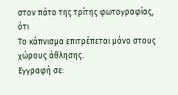στον πάτο της τρίτης φωτογραφίας, ότι
Το κάπνισμα επιτρέπεται μόνο στους χώρους άθλησης.
Εγγραφή σε: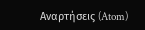Αναρτήσεις (Atom)